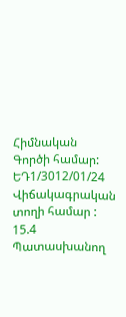Հիմնական
Գործի համար:
ԵԴ1/3012/01/24
Վիճակագրական տողի համար :
15.4
Պատասխանող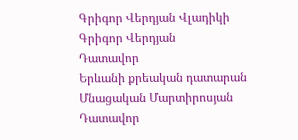Գրիգոր Վերդյան Վլադիկի
Գրիգոր Վերդյան
Դատավոր
Երևանի քրեական դատարան
Մնացական Մարտիրոսյան
Դատավոր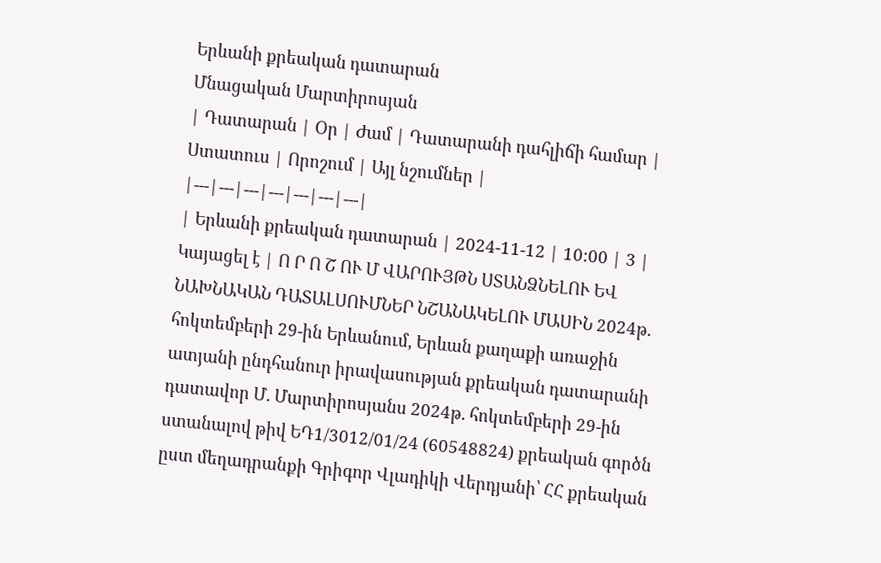Երևանի քրեական դատարան
Մնացական Մարտիրոսյան
| Դատարան | Օր | Ժամ | Դատարանի դահլիճի համար | Ստատուս | Որոշում | Այլ նշումներ |
|---|---|---|---|---|---|---|
| Երևանի քրեական դատարան | 2024-11-12 | 10:00 | 3 | Կայացել է | Ո Ր Ո Շ ՈՒ Մ ՎԱՐՈՒՅԹՆ ՍՏԱՆՁՆԵԼՈՒ ԵՎ ՆԱԽՆԱԿԱՆ ԴԱՏԱԼՍՈՒՄՆԵՐ ՆՇԱՆԱԿԵԼՈՒ ՄԱՍԻՆ 2024թ. հոկտեմբերի 29-ին Երևանում, Երևան քաղաքի առաջին ատյանի ընդհանուր իրավասության քրեական դատարանի դատավոր Մ. Մարտիրոսյանս 2024թ. հոկտեմբերի 29-ին ստանալով թիվ ԵԴ1/3012/01/24 (60548824) քրեական գործն ըստ մեղադրանքի Գրիգոր Վլադիկի Վերդյանի՝ ՀՀ քրեական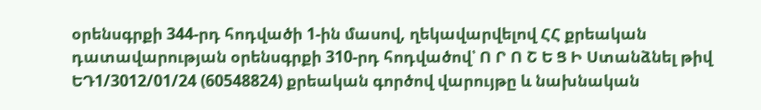օրենսգրքի 344-րդ հոդվածի 1-ին մասով, ղեկավարվելով ՀՀ քրեական դատավարության օրենսգրքի 310-րդ հոդվածով՝ Ո Ր Ո Շ Ե Ց Ի Ստանձնել թիվ ԵԴ1/3012/01/24 (60548824) քրեական գործով վարույթը և նախնական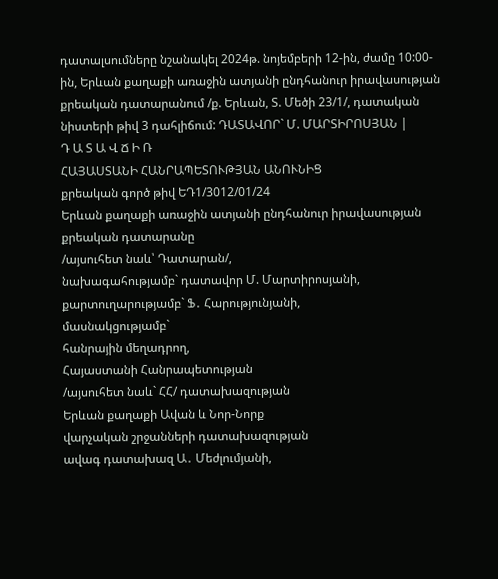դատալսումները նշանակել 2024թ. նոյեմբերի 12-ին, ժամը 10:00-ին, Երևան քաղաքի առաջին ատյանի ընդհանուր իրավասության քրեական դատարանում /ք. Երևան, Տ. Մեծի 23/1/, դատական նիստերի թիվ 3 դահլիճում: ԴԱՏԱՎՈՐ` Մ. ՄԱՐՏԻՐՈՍՅԱՆ |
Դ Ա Տ Ա Վ Ճ Ի Ռ
ՀԱՅԱՍՏԱՆԻ ՀԱՆՐԱՊԵՏՈՒԹՅԱՆ ԱՆՈՒՆԻՑ
քրեական գործ թիվ ԵԴ1/3012/01/24
Երևան քաղաքի առաջին ատյանի ընդհանուր իրավասության քրեական դատարանը
/այսուհետ նաև՝ Դատարան/,
նախագահությամբ` դատավոր Մ. Մարտիրոսյանի,
քարտուղարությամբ` Ֆ․ Հարությունյանի,
մասնակցությամբ`
հանրային մեղադրող,
Հայաստանի Հանրապետության
/այսուհետ նաև` ՀՀ/ դատախազության
Երևան քաղաքի Ավան և Նոր-Նորք
վարչական շրջանների դատախազության
ավագ դատախազ Ա․ Մեժլումյանի,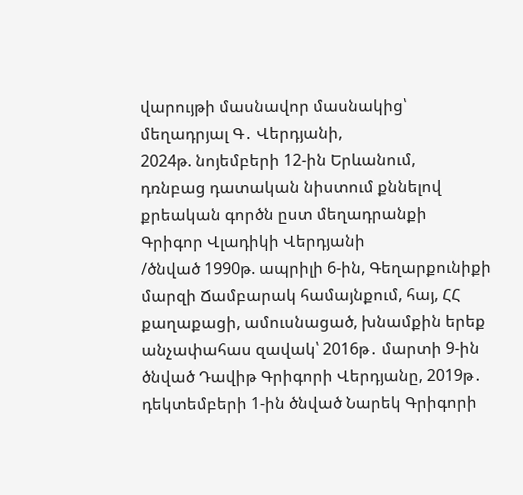վարույթի մասնավոր մասնակից՝
մեղադրյալ Գ․ Վերդյանի,
2024թ. նոյեմբերի 12-ին Երևանում,
դռնբաց դատական նիստում քննելով քրեական գործն ըստ մեղադրանքի
Գրիգոր Վլադիկի Վերդյանի
/ծնված 1990թ. ապրիլի 6-ին, Գեղարքունիքի մարզի Ճամբարակ համայնքում, հայ, ՀՀ քաղաքացի, ամուսնացած, խնամքին երեք անչափահաս զավակ՝ 2016թ․ մարտի 9-ին ծնված Դավիթ Գրիգորի Վերդյանը, 2019թ․ դեկտեմբերի 1-ին ծնված Նարեկ Գրիգորի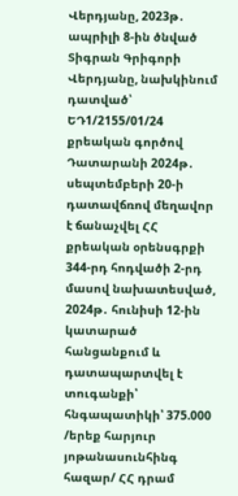Վերդյանը, 2023թ․ ապրիլի 8-ին ծնված Տիգրան Գրիգորի Վերդյանը, նախկինում դատված՝ ԵԴ1/2155/01/24 քրեական գործով Դատարանի 2024թ․ սեպտեմբերի 20-ի դատավճռով մեղավոր է ճանաչվել ՀՀ քրեական օրենսգրքի 344-րդ հոդվածի 2-րդ մասով նախատեսված, 2024թ․ հունիսի 12-ին կատարած հանցանքում և դատապարտվել է տուգանքի՝ հնգապատիկի՝ 375.000 /երեք հարյուր յոթանասունհինգ հազար/ ՀՀ դրամ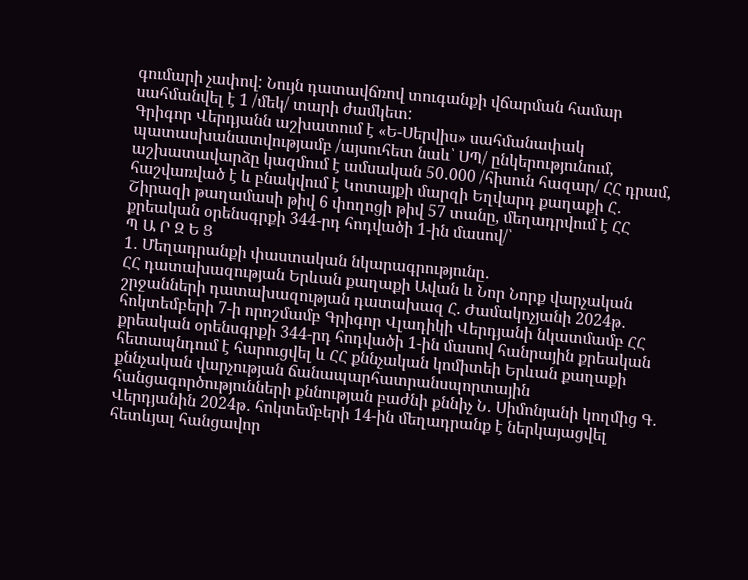գումարի չափով: Նույն դատավճռով տուգանքի վճարման համար սահմանվել է 1 /մեկ/ տարի ժամկետ:
Գրիգոր Վերդյանն աշխատում է «Ե-Սերվիս» սահմանափակ պատասխանատվությամբ /այսուհետ նաև՝ ՍՊ/ ընկերությունում, աշխատավարձը կազմում է ամսական 50․000 /հիսուն հազար/ ՀՀ դրամ, հաշվառված է և բնակվում է Կոտայքի մարզի Եղվարդ քաղաքի Հ․ Շիրազի թաղամասի թիվ 6 փողոցի թիվ 57 տանը, մեղադրվում է ՀՀ քրեական օրենսգրքի 344-րդ հոդվածի 1-ին մասով/՝
Պ Ա Ր Զ Ե Ց
1․ Մեղադրանքի փաստական նկարագրությունը․
ՀՀ դատախազության Երևան քաղաքի Ավան և Նոր Նորք վարչական շրջանների դատախազության դատախազ Հ. Ժամակոչյանի 2024թ․ հոկտեմբերի 7-ի որոշմամբ Գրիգոր Վլադիկի Վերդյանի նկատմամբ ՀՀ քրեական օրենսգրքի 344-րդ հոդվածի 1-ին մասով հանրային քրեական հետապնդում է հարուցվել և ՀՀ քննչական կոմիտեի Երևան քաղաքի քննչական վարչության ճանապարհատրանսպորտային հանցագործությունների քննության բաժնի քննիչ Ն․ Սիմոնյանի կողմից Գ․ Վերդյանին 2024թ․ հոկտեմբերի 14-ին մեղադրանք է ներկայացվել հետևյալ հանցավոր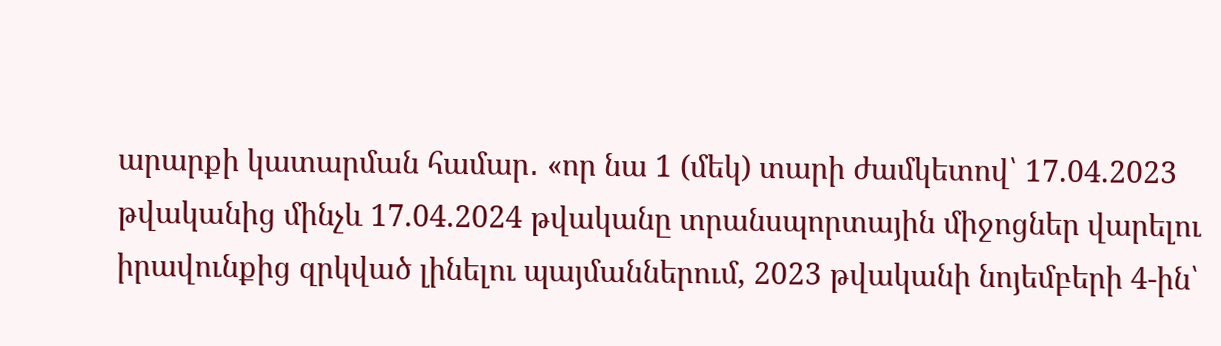արարքի կատարման համար․ «որ նա 1 (մեկ) տարի ժամկետով՝ 17.04.2023 թվականից մինչև 17.04.2024 թվականը տրանսպորտային միջոցներ վարելու իրավունքից զրկված լինելու պայմաններում, 2023 թվականի նոյեմբերի 4-ին՝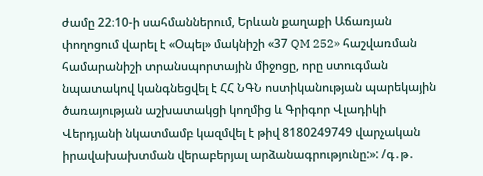ժամը 22։10-ի սահմաններում, Երևան քաղաքի Աճառյան փողոցում վարել է «Օպել» մակնիշի «37 QM 252» հաշվառման համարանիշի տրանսպորտային միջոցը, որը ստուգման նպատակով կանգնեցվել է ՀՀ ՆԳՆ ոստիկանության պարեկային ծառայության աշխատակցի կողմից և Գրիգոր Վլադիկի Վերդյանի նկատմամբ կազմվել է թիվ 8180249749 վարչական իրավախախտման վերաբերյալ արձանագրությունը:»: /գ․թ․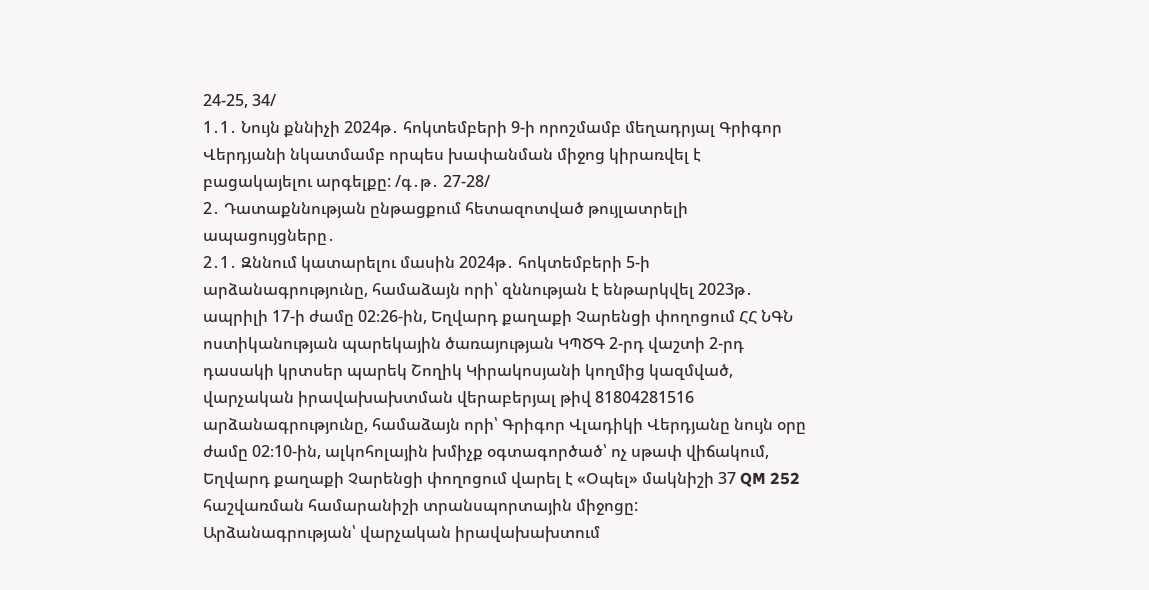24-25, 34/
1․1․ Նույն քննիչի 2024թ․ հոկտեմբերի 9-ի որոշմամբ մեղադրյալ Գրիգոր Վերդյանի նկատմամբ որպես խափանման միջոց կիրառվել է բացակայելու արգելքը: /գ․թ․ 27-28/
2․ Դատաքննության ընթացքում հետազոտված թույլատրելի ապացույցները․
2․1․ Զննում կատարելու մասին 2024թ․ հոկտեմբերի 5-ի արձանագրությունը, համաձայն որի՝ զննության է ենթարկվել 2023թ․ ապրիլի 17-ի ժամը 02։26-ին, Եղվարդ քաղաքի Չարենցի փողոցում ՀՀ ՆԳՆ ոստիկանության պարեկային ծառայության ԿՊԾԳ 2-րդ վաշտի 2-րդ դասակի կրտսեր պարեկ Շողիկ Կիրակոսյանի կողմից կազմված, վարչական իրավախախտման վերաբերյալ թիվ 81804281516 արձանագրությունը, համաձայն որի՝ Գրիգոր Վլադիկի Վերդյանը նույն օրը ժամը 02։10-ին, ալկոհոլային խմիչք օգտագործած՝ ոչ սթափ վիճակում, Եղվարդ քաղաքի Չարենցի փողոցում վարել է «Օպել» մակնիշի 37 QM 252 հաշվառման համարանիշի տրանսպորտային միջոցը:
Արձանագրության՝ վարչական իրավախախտում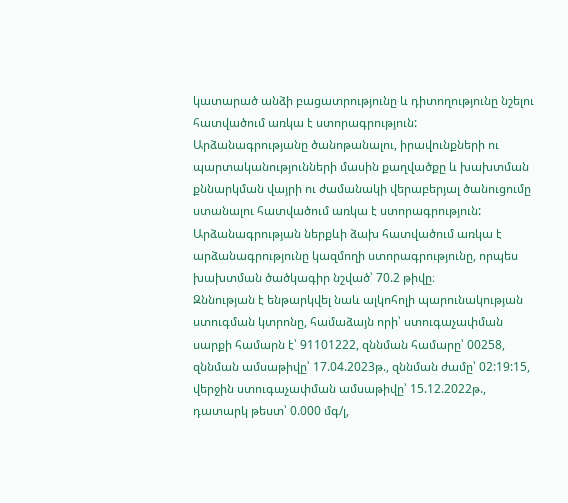կատարած անձի բացատրությունը և դիտողությունը նշելու հատվածում առկա է ստորագրություն:
Արձանագրությանը ծանոթանալու, իրավունքների ու պարտականությունների մասին քաղվածքը և խախտման քննարկման վայրի ու ժամանակի վերաբերյալ ծանուցումը ստանալու հատվածում առկա է ստորագրություն:
Արձանագրության ներքևի ձախ հատվածում առկա է արձանագրությունը կազմողի ստորագրությունը, որպես խախտման ծածկագիր նշված՝ 70.2 թիվը։
Զննության է ենթարկվել նաև ալկոհոլի պարունակության ստուգման կտրոնը, համաձայն որի՝ ստուգաչափման սարքի համարն է՝ 91101222, զննման համարը՝ 00258, զննման ամսաթիվը՝ 17.04.2023թ., զննման ժամը՝ 02:19:15, վերջին ստուգաչափման ամսաթիվը՝ 15.12.2022թ., դատարկ թեստ՝ 0.000 մգ/լ,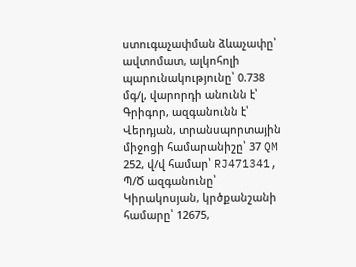ստուգաչափման ձևաչափը՝ ավտոմատ, ալկոհոլի պարունակությունը՝ 0.738 մգ/լ, վարորդի անունն է՝ Գրիգոր, ազգանունն է՝ Վերդյան, տրանսպորտային միջոցի համարանիշը՝ 37 QM 252, վ/վ համար՝ RJ471341, Պ/Ծ ազգանունը՝ Կիրակոսյան, կրծքանշանի համարը՝ 12675,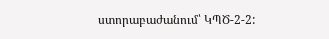ստորաբաժանում՝ ԿՊԾ-2-2: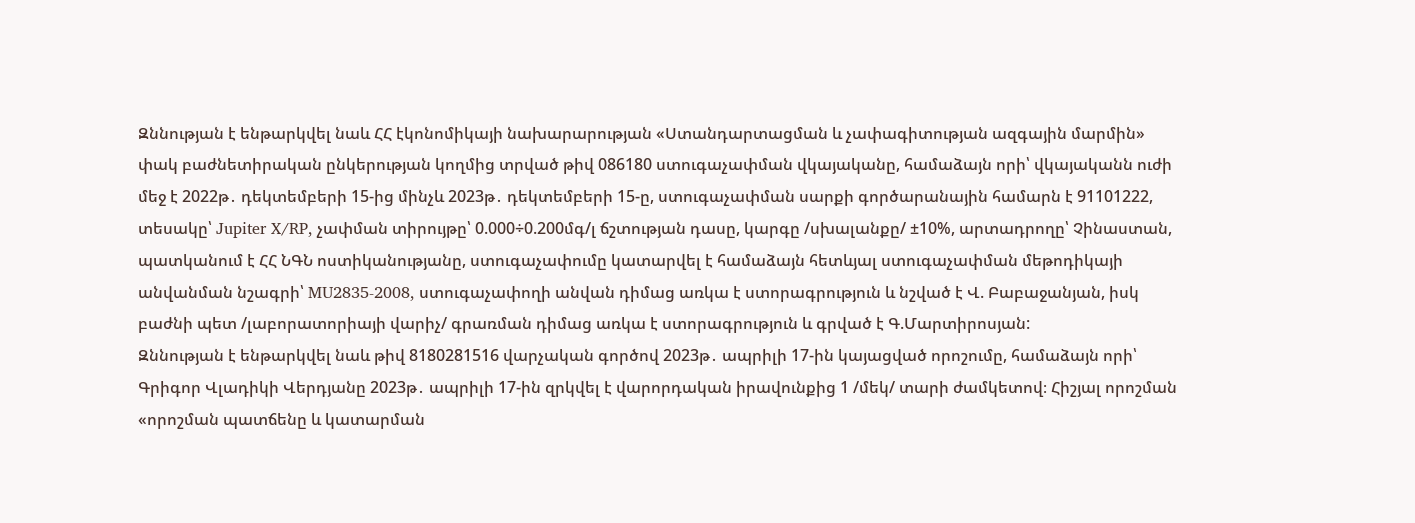Զննության է ենթարկվել նաև ՀՀ էկոնոմիկայի նախարարության «Ստանդարտացման և չափագիտության ազգային մարմին» փակ բաժնետիրական ընկերության կողմից տրված թիվ 086180 ստուգաչափման վկայականը, համաձայն որի՝ վկայականն ուժի մեջ է 2022թ․ դեկտեմբերի 15-ից մինչև 2023թ․ դեկտեմբերի 15-ը, ստուգաչափման սարքի գործարանային համարն է 91101222, տեսակը՝ Jupiter X/RP, չափման տիրույթը՝ 0.000÷0.200մգ/լ ճշտության դասը, կարգը /սխալանքը/ ±10%, արտադրողը՝ Չինաստան, պատկանում է ՀՀ ՆԳՆ ոստիկանությանը, ստուգաչափումը կատարվել է համաձայն հետևյալ ստուգաչափման մեթոդիկայի անվանման նշագրի՝ MU2835-2008, ստուգաչափողի անվան դիմաց առկա է ստորագրություն և նշված է Վ. Բաբաջանյան, իսկ բաժնի պետ /լաբորատորիայի վարիչ/ գրառման դիմաց առկա է ստորագրություն և գրված է Գ.Մարտիրոսյան:
Զննության է ենթարկվել նաև թիվ 8180281516 վարչական գործով 2023թ․ ապրիլի 17-ին կայացված որոշումը, համաձայն որի՝ Գրիգոր Վլադիկի Վերդյանը 2023թ․ ապրիլի 17-ին զրկվել է վարորդական իրավունքից 1 /մեկ/ տարի ժամկետով։ Հիշյալ որոշման «որոշման պատճենը և կատարման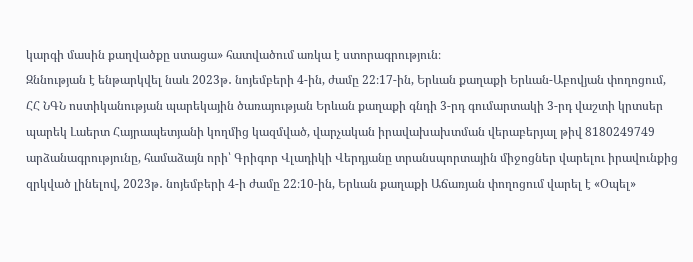կարգի մասին քաղվածքը ստացա» հատվածում առկա է ստորագրություն։
Զննության է ենթարկվել նաև 2023թ․ նոյեմբերի 4-ին, ժամը 22։17-ին, Երևան քաղաքի Երևան-Աբովյան փողոցում, ՀՀ ՆԳՆ ոստիկանության պարեկային ծառայության Երևան քաղաքի գնդի 3-րդ գումարտակի 3-րդ վաշտի կրտսեր պարեկ Լաերտ Հայրապետյանի կողմից կազմված, վարչական իրավախախտման վերաբերյալ թիվ 8180249749 արձանագրությունը, համաձայն որի՝ Գրիգոր Վլադիկի Վերդյանը տրանսպորտային միջոցներ վարելու իրավունքից զրկված լինելով, 2023թ․ նոյեմբերի 4-ի ժամը 22։10-ին, Երևան քաղաքի Աճառյան փողոցում վարել է «Օպել»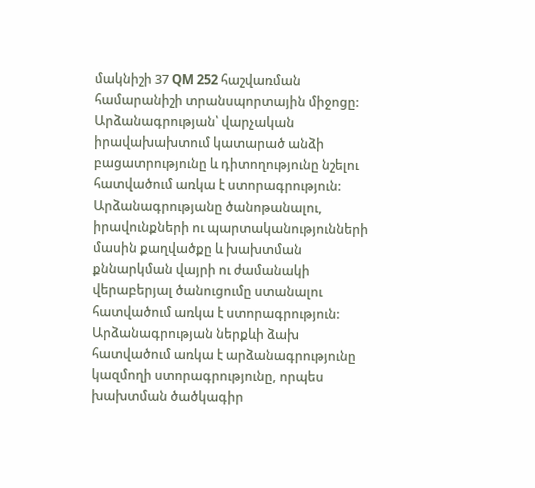մակնիշի 37 QM 252 հաշվառման համարանիշի տրանսպորտային միջոցը:
Արձանագրության՝ վարչական իրավախախտում կատարած անձի բացատրությունը և դիտողությունը նշելու հատվածում առկա է ստորագրություն:
Արձանագրությանը ծանոթանալու, իրավունքների ու պարտականությունների մասին քաղվածքը և խախտման քննարկման վայրի ու ժամանակի վերաբերյալ ծանուցումը ստանալու հատվածում առկա է ստորագրություն:
Արձանագրության ներքևի ձախ հատվածում առկա է արձանագրությունը կազմողի ստորագրությունը, որպես խախտման ծածկագիր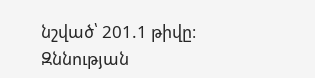նշված՝ 201.1 թիվը։
Զննության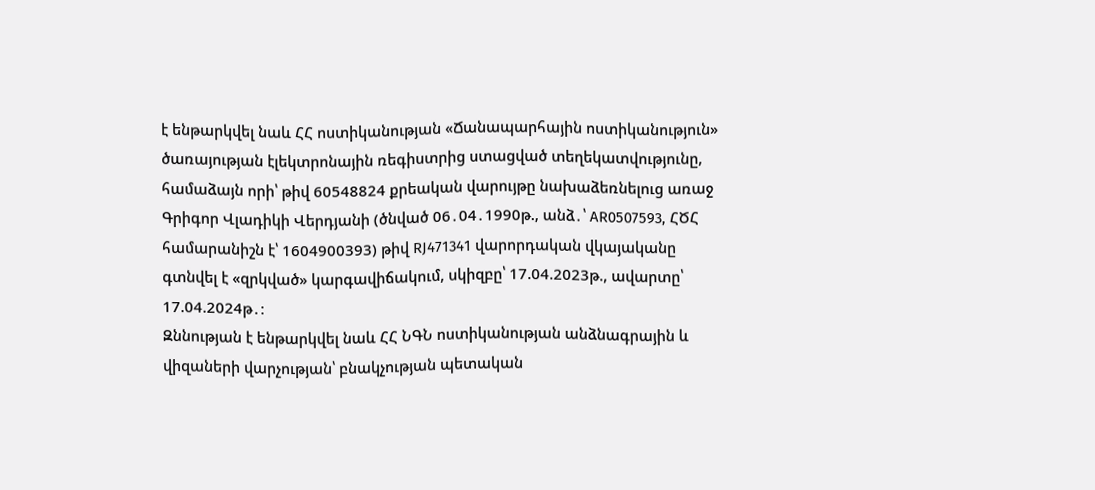է ենթարկվել նաև ՀՀ ոստիկանության «Ճանապարհային ոստիկանություն» ծառայության էլեկտրոնային ռեգիստրից ստացված տեղեկատվությունը, համաձայն որի՝ թիվ 60548824 քրեական վարույթը նախաձեռնելուց առաջ Գրիգոր Վլադիկի Վերդյանի (ծնված 06․04․1990թ., անձ․՝ AR0507593, ՀԾՀ համարանիշն է՝ 1604900393) թիվ RJ471341 վարորդական վկայականը գտնվել է «զրկված» կարգավիճակում, սկիզբը՝ 17.04.2023թ., ավարտը՝ 17.04.2024թ․։
Զննության է ենթարկվել նաև ՀՀ ՆԳՆ ոստիկանության անձնագրային և վիզաների վարչության՝ բնակչության պետական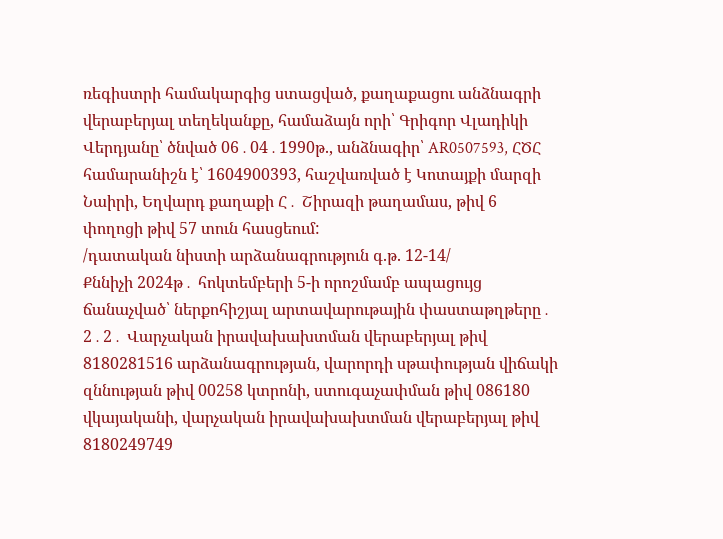ռեգիստրի համակարգից ստացված, քաղաքացու անձնագրի վերաբերյալ տեղեկանքը, համաձայն որի՝ Գրիգոր Վլադիկի Վերդյանը՝ ծնված 06․04․1990թ., անձնագիր՝ AR0507593, ՀԾՀ համարանիշն է՝ 1604900393, հաշվառված է Կոտայքի մարզի Նաիրի, Եղվարդ քաղաքի Հ․ Շիրազի թաղամաս, թիվ 6 փողոցի թիվ 57 տուն հասցեում:
/դատական նիստի արձանագրություն գ.թ. 12-14/
Քննիչի 2024թ․ հոկտեմբերի 5-ի որոշմամբ ապացույց ճանաչված՝ ներքոհիշյալ արտավարութային փաստաթղթերը․
2․2․ Վարչական իրավախախտման վերաբերյալ թիվ 8180281516 արձանագրության, վարորդի սթափության վիճակի զննության թիվ 00258 կտրոնի, ստուգաչափման թիվ 086180 վկայականի, վարչական իրավախախտման վերաբերյալ թիվ 8180249749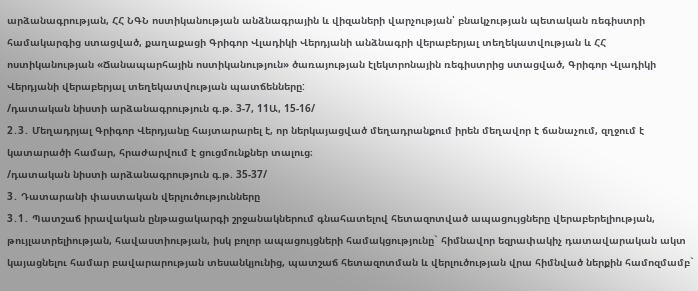արձանագրության, ՀՀ ՆԳՆ ոստիկանության անձնագրային և վիզաների վարչության՝ բնակչության պետական ռեգիստրի համակարգից ստացված, քաղաքացի Գրիգոր Վլադիկի Վերդյանի անձնագրի վերաբերյալ տեղեկատվության և ՀՀ ոստիկանության «Ճանապարհային ոստիկանություն» ծառայության էլեկտրոնային ռեգիստրից ստացված, Գրիգոր Վլադիկի Վերդյանի վերաբերյալ տեղեկատվության պատճենները:
/դատական նիստի արձանագրություն գ.թ. 3-7, 11Ա, 15-16/
2․3․ Մեղադրյալ Գրիգոր Վերդյանը հայտարարել է, որ ներկայացված մեղադրանքում իրեն մեղավոր է ճանաչում, զղջում է կատարածի համար, հրաժարվում է ցուցմունքներ տալուց։
/դատական նիստի արձանագրություն գ.թ. 35-37/
3․ Դատարանի փաստական վերլուծությունները
3․1․ Պատշաճ իրավական ընթացակարգի շրջանակներում գնահատելով հետազոտված ապացույցները վերաբերելիության, թույլատրելիության, հավաստիության, իսկ բոլոր ապացույցների համակցությունը` հիմնավոր եզրափակիչ դատավարական ակտ կայացնելու համար բավարարության տեսանկյունից, պատշաճ հետազոտման և վերլուծության վրա հիմնված ներքին համոզմամբ`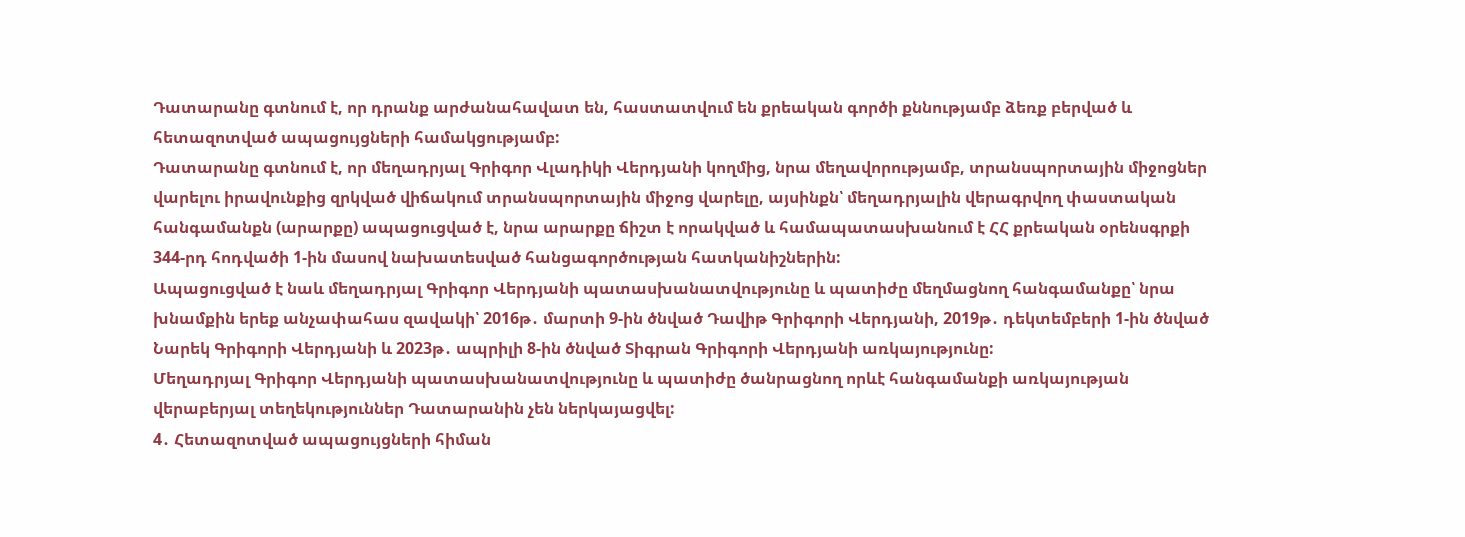Դատարանը գտնում է, որ դրանք արժանահավատ են, հաստատվում են քրեական գործի քննությամբ ձեռք բերված և հետազոտված ապացույցների համակցությամբ:
Դատարանը գտնում է, որ մեղադրյալ Գրիգոր Վլադիկի Վերդյանի կողմից, նրա մեղավորությամբ, տրանսպորտային միջոցներ վարելու իրավունքից զրկված վիճակում տրանսպորտային միջոց վարելը, այսինքն՝ մեղադրյալին վերագրվող փաստական հանգամանքն (արարքը) ապացուցված է, նրա արարքը ճիշտ է որակված և համապատասխանում է ՀՀ քրեական օրենսգրքի 344-րդ հոդվածի 1-ին մասով նախատեսված հանցագործության հատկանիշներին:
Ապացուցված է նաև մեղադրյալ Գրիգոր Վերդյանի պատասխանատվությունը և պատիժը մեղմացնող հանգամանքը՝ նրա խնամքին երեք անչափահաս զավակի՝ 2016թ․ մարտի 9-ին ծնված Դավիթ Գրիգորի Վերդյանի, 2019թ․ դեկտեմբերի 1-ին ծնված Նարեկ Գրիգորի Վերդյանի և 2023թ․ ապրիլի 8-ին ծնված Տիգրան Գրիգորի Վերդյանի առկայությունը:
Մեղադրյալ Գրիգոր Վերդյանի պատասխանատվությունը և պատիժը ծանրացնող որևէ հանգամանքի առկայության վերաբերյալ տեղեկություններ Դատարանին չեն ներկայացվել:
4․ Հետազոտված ապացույցների հիման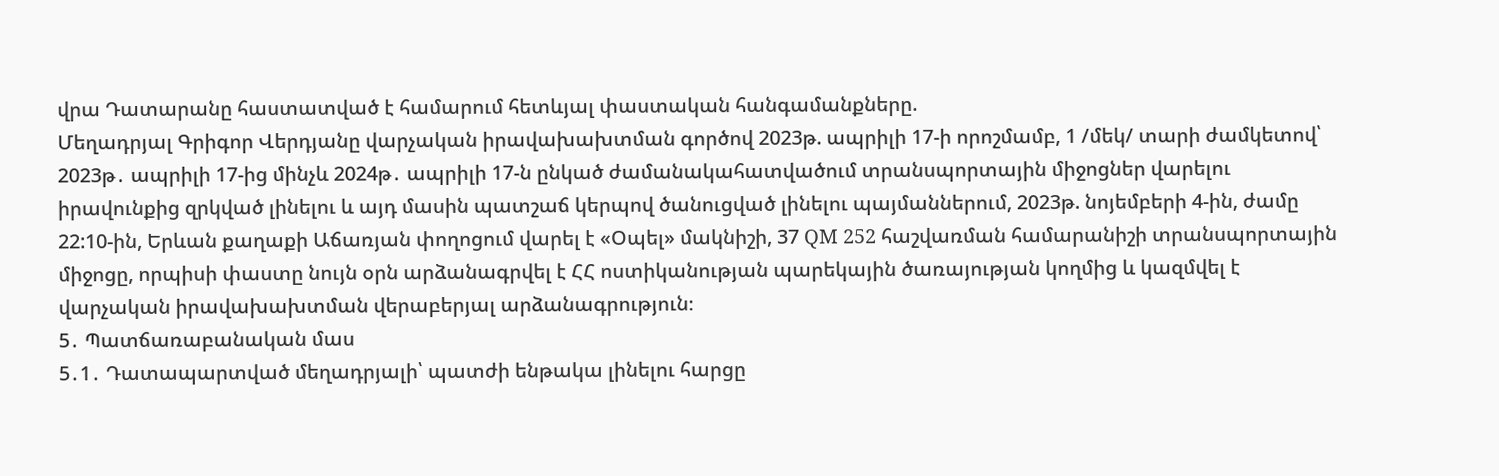վրա Դատարանը հաստատված է համարում հետևյալ փաստական հանգամանքները.
Մեղադրյալ Գրիգոր Վերդյանը վարչական իրավախախտման գործով 2023թ. ապրիլի 17-ի որոշմամբ, 1 /մեկ/ տարի ժամկետով՝ 2023թ․ ապրիլի 17-ից մինչև 2024թ․ ապրիլի 17-ն ընկած ժամանակահատվածում տրանսպորտային միջոցներ վարելու իրավունքից զրկված լինելու և այդ մասին պատշաճ կերպով ծանուցված լինելու պայմաններում, 2023թ. նոյեմբերի 4-ին, ժամը 22:10-ին, Երևան քաղաքի Աճառյան փողոցում վարել է «Օպել» մակնիշի, 37 QM 252 հաշվառման համարանիշի տրանսպորտային միջոցը, որպիսի փաստը նույն օրն արձանագրվել է ՀՀ ոստիկանության պարեկային ծառայության կողմից և կազմվել է վարչական իրավախախտման վերաբերյալ արձանագրություն։
5․ Պատճառաբանական մաս
5․1․ Դատապարտված մեղադրյալի՝ պատժի ենթակա լինելու հարցը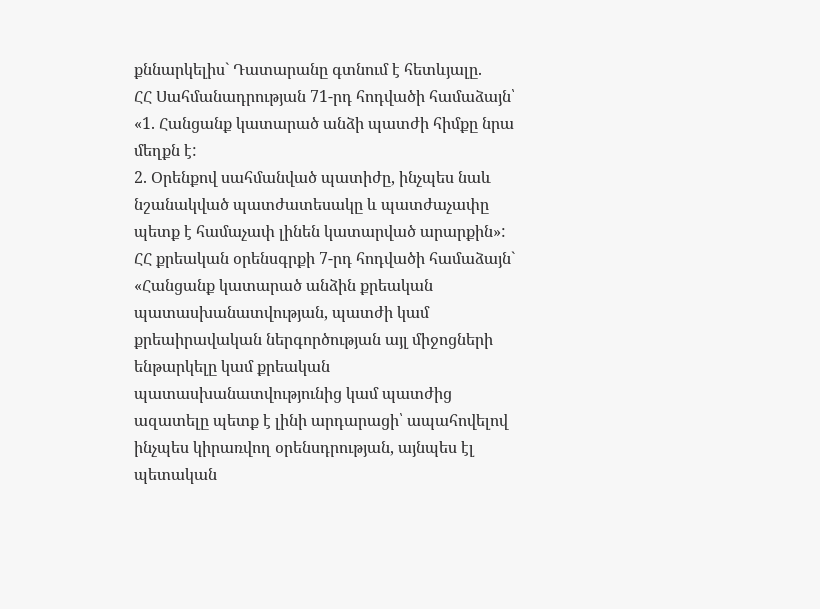քննարկելիս` Դատարանը գտնում է հետևյալը.
ՀՀ Սահմանադրության 71-րդ հոդվածի համաձայն՝
«1. Հանցանք կատարած անձի պատժի հիմքը նրա մեղքն է:
2. Օրենքով սահմանված պատիժը, ինչպես նաև նշանակված պատժատեսակը և պատժաչափը պետք է համաչափ լինեն կատարված արարքին»:
ՀՀ քրեական օրենսգրքի 7-րդ հոդվածի համաձայն`
«Հանցանք կատարած անձին քրեական պատասխանատվության, պատժի կամ քրեաիրավական ներգործության այլ միջոցների ենթարկելը կամ քրեական պատասխանատվությունից կամ պատժից ազատելը պետք է լինի արդարացի՝ ապահովելով ինչպես կիրառվող օրենսդրության, այնպես էլ պետական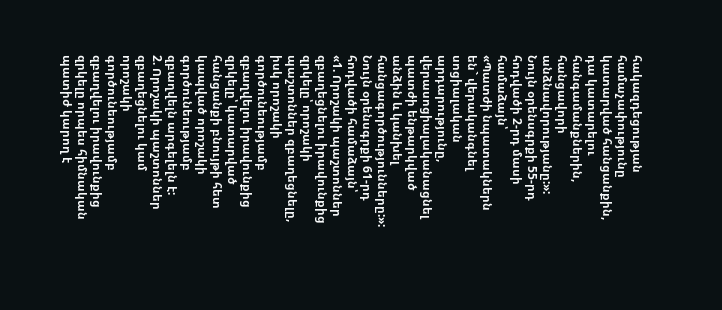հակազդեցության համաչափությունը կատարված հանցանքին, դա կատարելու հանգամանքներին, հանցավորի անձնավորությանը:»:
Նույն օրենսգրքի 55-րդ հոդվածի 2-րդ մասի համաձայն՝
«Պատժի նպատակներն են` վերականգնել սոցիալական արդարությունը, վերասոցիալականացնել պատժի ենթարկված անձին և կանխել հանցագործությունները:»:
Նույն օրենսգրքի 61-րդ հոդվածի համաձայն՝
«1. Որոշակի պաշտոններ զբաղեցնելու իրավունքից զրկելը՝ որոշակի պաշտոններ զբաղեցնելը, իսկ որոշակի գործունեությամբ զբաղվելու իրավունքից զրկելը՝ կատարված հանցանքի բնույթի հետ կապված որոշակի գործունեությամբ զբաղվելն արգելելն է:
2. Որոշակի պաշտոններ զբաղեցնելու կամ որոշակի գործունեությամբ զբաղվելու իրավունքից զրկելը որպես հիմնական պատիժ կարող է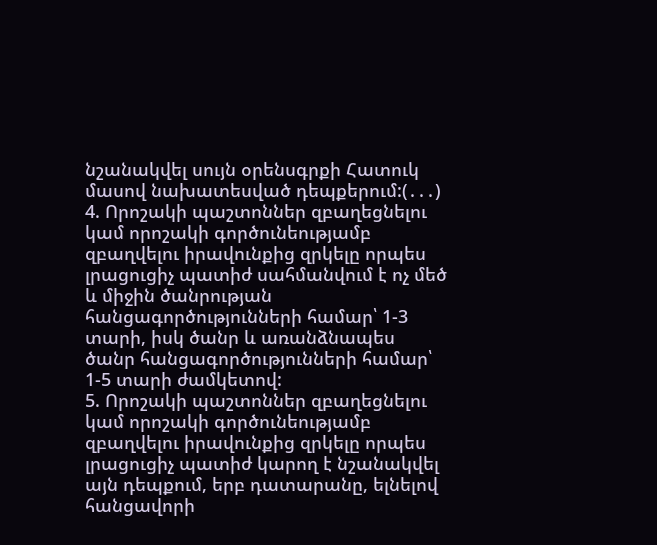նշանակվել սույն օրենսգրքի Հատուկ մասով նախատեսված դեպքերում:(․․․)
4. Որոշակի պաշտոններ զբաղեցնելու կամ որոշակի գործունեությամբ զբաղվելու իրավունքից զրկելը որպես լրացուցիչ պատիժ սահմանվում է ոչ մեծ և միջին ծանրության հանցագործությունների համար՝ 1-3 տարի, իսկ ծանր և առանձնապես ծանր հանցագործությունների համար՝ 1-5 տարի ժամկետով:
5. Որոշակի պաշտոններ զբաղեցնելու կամ որոշակի գործունեությամբ զբաղվելու իրավունքից զրկելը որպես լրացուցիչ պատիժ կարող է նշանակվել այն դեպքում, երբ դատարանը, ելնելով հանցավորի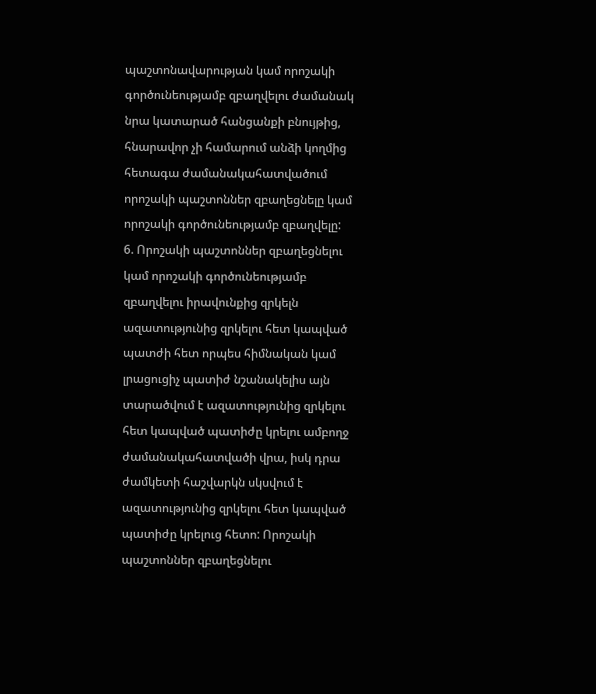պաշտոնավարության կամ որոշակի գործունեությամբ զբաղվելու ժամանակ նրա կատարած հանցանքի բնույթից, հնարավոր չի համարում անձի կողմից հետագա ժամանակահատվածում որոշակի պաշտոններ զբաղեցնելը կամ որոշակի գործունեությամբ զբաղվելը:
6. Որոշակի պաշտոններ զբաղեցնելու կամ որոշակի գործունեությամբ զբաղվելու իրավունքից զրկելն ազատությունից զրկելու հետ կապված պատժի հետ որպես հիմնական կամ լրացուցիչ պատիժ նշանակելիս այն տարածվում է ազատությունից զրկելու հետ կապված պատիժը կրելու ամբողջ ժամանակահատվածի վրա, իսկ դրա ժամկետի հաշվարկն սկսվում է ազատությունից զրկելու հետ կապված պատիժը կրելուց հետո: Որոշակի պաշտոններ զբաղեցնելու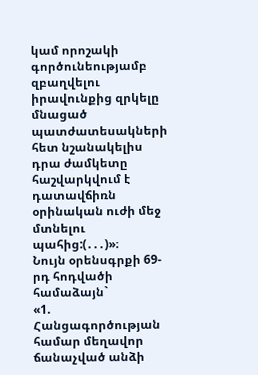կամ որոշակի գործունեությամբ զբաղվելու իրավունքից զրկելը մնացած պատժատեսակների հետ նշանակելիս դրա ժամկետը հաշվարկվում է դատավճիռն օրինական ուժի մեջ մտնելու պահից:(․․․)»։
Նույն օրենսգրքի 69-րդ հոդվածի համաձայն`
«1. Հանցագործության համար մեղավոր ճանաչված անձի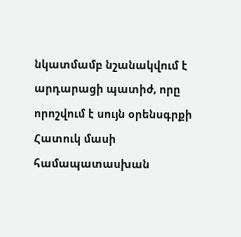նկատմամբ նշանակվում է արդարացի պատիժ, որը որոշվում է սույն օրենսգրքի Հատուկ մասի համապատասխան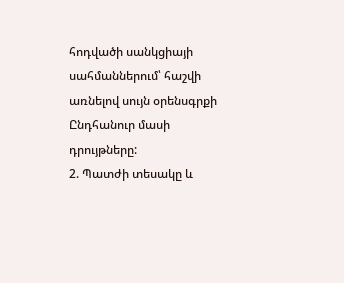հոդվածի սանկցիայի սահմաններում՝ հաշվի առնելով սույն օրենսգրքի Ընդհանուր մասի դրույթները:
2. Պատժի տեսակը և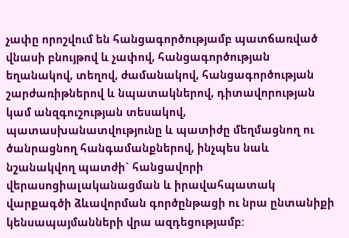չափը որոշվում են հանցագործությամբ պատճառված վնասի բնույթով և չափով, հանցագործության եղանակով, տեղով, ժամանակով, հանցագործության շարժառիթներով և նպատակներով, դիտավորության կամ անզգուշության տեսակով, պատասխանատվությունը և պատիժը մեղմացնող ու ծանրացնող հանգամանքներով, ինչպես նաև նշանակվող պատժի` հանցավորի վերասոցիալականացման և իրավահպատակ վարքագծի ձևավորման գործընթացի ու նրա ընտանիքի կենսապայմանների վրա ազդեցությամբ: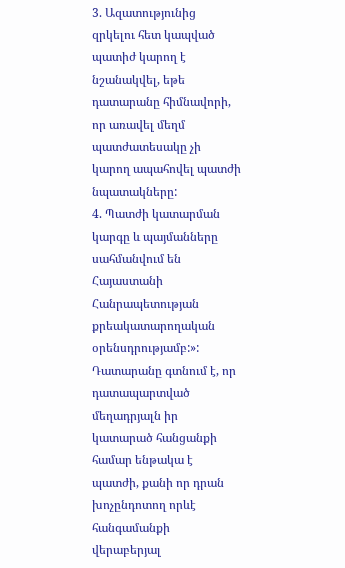3. Ազատությունից զրկելու հետ կապված պատիժ կարող է նշանակվել, եթե դատարանը հիմնավորի, որ առավել մեղմ պատժատեսակը չի կարող ապահովել պատժի նպատակները:
4. Պատժի կատարման կարգը և պայմանները սահմանվում են Հայաստանի Հանրապետության քրեակատարողական օրենսդրությամբ:»:
Դատարանը գտնում է, որ դատապարտված մեղադրյալն իր կատարած հանցանքի համար ենթակա է պատժի, քանի որ դրան խոչընդոտող որևէ հանգամանքի վերաբերյալ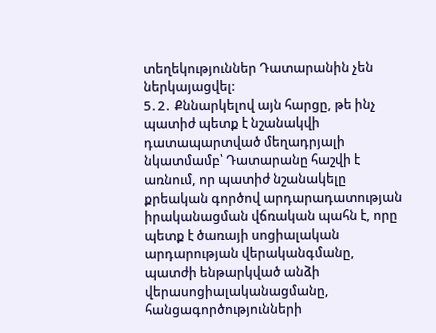տեղեկություններ Դատարանին չեն ներկայացվել:
5․2․ Քննարկելով այն հարցը, թե ինչ պատիժ պետք է նշանակվի դատապարտված մեղադրյալի նկատմամբ՝ Դատարանը հաշվի է առնում, որ պատիժ նշանակելը քրեական գործով արդարադատության իրականացման վճռական պահն է, որը պետք է ծառայի սոցիալական արդարության վերականգմանը, պատժի ենթարկված անձի վերասոցիալականացմանը, հանցագործությունների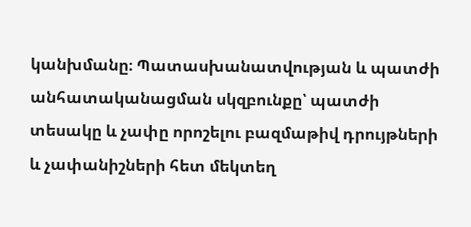կանխմանը։ Պատասխանատվության և պատժի անհատականացման սկզբունքը՝ պատժի տեսակը և չափը որոշելու բազմաթիվ դրույթների և չափանիշների հետ մեկտեղ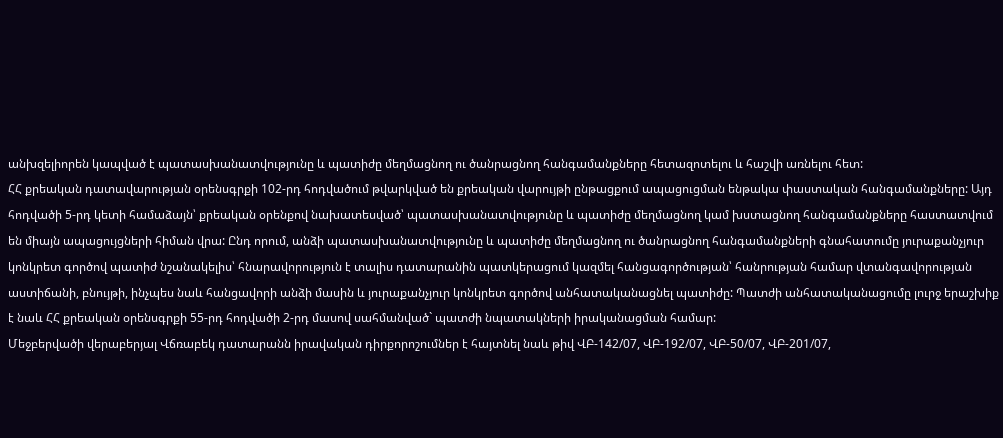անխզելիորեն կապված է պատասխանատվությունը և պատիժը մեղմացնող ու ծանրացնող հանգամանքները հետազոտելու և հաշվի առնելու հետ:
ՀՀ քրեական դատավարության օրենսգրքի 102-րդ հոդվածում թվարկված են քրեական վարույթի ընթացքում ապացուցման ենթակա փաստական հանգամանքները: Այդ հոդվածի 5-րդ կետի համաձայն՝ քրեական օրենքով նախատեսված՝ պատասխանատվությունը և պատիժը մեղմացնող կամ խստացնող հանգամանքները հաստատվում են միայն ապացույցների հիման վրա: Ընդ որում, անձի պատասխանատվությունը և պատիժը մեղմացնող ու ծանրացնող հանգամանքների գնահատումը յուրաքանչյուր կոնկրետ գործով պատիժ նշանակելիս՝ հնարավորություն է տալիս դատարանին պատկերացում կազմել հանցագործության՝ հանրության համար վտանգավորության աստիճանի, բնույթի, ինչպես նաև հանցավորի անձի մասին և յուրաքանչյուր կոնկրետ գործով անհատականացնել պատիժը: Պատժի անհատականացումը լուրջ երաշխիք է նաև ՀՀ քրեական օրենսգրքի 55-րդ հոդվածի 2-րդ մասով սահմանված` պատժի նպատակների իրականացման համար:
Մեջբերվածի վերաբերյալ Վճռաբեկ դատարանն իրավական դիրքորոշումներ է հայտնել նաև թիվ ՎԲ-142/07, ՎԲ-192/07, ՎԲ-50/07, ՎԲ-201/07,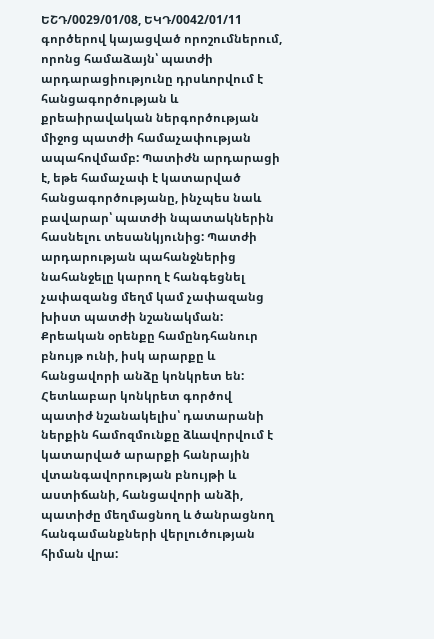ԵՇԴ/0029/01/08, ԵԿԴ/0042/01/11 գործերով կայացված որոշումներում, որոնց համաձայն՝ պատժի արդարացիությունը դրսևորվում է հանցագործության և քրեաիրավական ներգործության միջոց պատժի համաչափության ապահովմամբ: Պատիժն արդարացի է, եթե համաչափ է կատարված հանցագործությանը, ինչպես նաև բավարար՝ պատժի նպատակներին հասնելու տեսանկյունից: Պատժի արդարության պահանջներից նահանջելը կարող է հանգեցնել չափազանց մեղմ կամ չափազանց խիստ պատժի նշանակման: Քրեական օրենքը համընդհանուր բնույթ ունի, իսկ արարքը և հանցավորի անձը կոնկրետ են: Հետևաբար կոնկրետ գործով պատիժ նշանակելիս՝ դատարանի ներքին համոզմունքը ձևավորվում է կատարված արարքի հանրային վտանգավորության բնույթի և աստիճանի, հանցավորի անձի, պատիժը մեղմացնող և ծանրացնող հանգամանքների վերլուծության հիման վրա: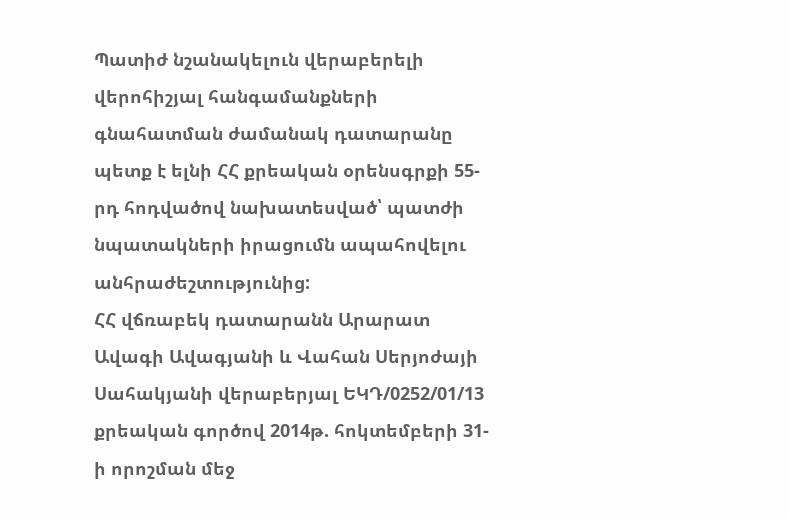Պատիժ նշանակելուն վերաբերելի վերոհիշյալ հանգամանքների գնահատման ժամանակ դատարանը պետք է ելնի ՀՀ քրեական օրենսգրքի 55-րդ հոդվածով նախատեսված՝ պատժի նպատակների իրացումն ապահովելու անհրաժեշտությունից:
ՀՀ վճռաբեկ դատարանն Արարատ Ավագի Ավագյանի և Վահան Սերյոժայի Սահակյանի վերաբերյալ ԵԿԴ/0252/01/13 քրեական գործով 2014թ. հոկտեմբերի 31-ի որոշման մեջ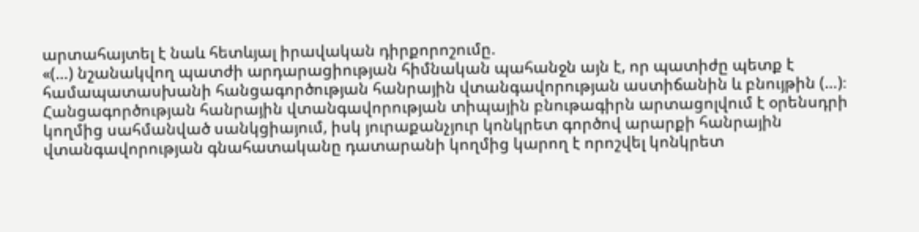արտահայտել է նաև հետևյալ իրավական դիրքորոշումը.
«(…) նշանակվող պատժի արդարացիության հիմնական պահանջն այն է, որ պատիժը պետք է համապատասխանի հանցագործության հանրային վտանգավորության աստիճանին և բնույթին (…)։
Հանցագործության հանրային վտանգավորության տիպային բնութագիրն արտացոլվում է օրենսդրի կողմից սահմանված սանկցիայում, իսկ յուրաքանչյուր կոնկրետ գործով արարքի հանրային վտանգավորության գնահատականը դատարանի կողմից կարող է որոշվել կոնկրետ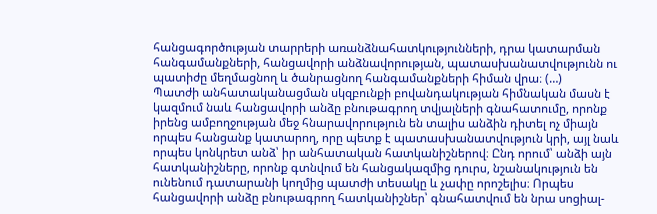հանցագործության տարրերի առանձնահատկությունների, դրա կատարման հանգամանքների, հանցավորի անձնավորության, պատասխանատվությունն ու պատիժը մեղմացնող և ծանրացնող հանգամանքների հիման վրա։ (…)
Պատժի անհատականացման սկզբունքի բովանդակության հիմնական մասն է կազմում նաև հանցավորի անձը բնութագրող տվյալների գնահատումը, որոնք իրենց ամբողջության մեջ հնարավորություն են տալիս անձին դիտել ոչ միայն որպես հանցանք կատարող, որը պետք է պատասխանատվություն կրի, այլ նաև որպես կոնկրետ անձ՝ իր անհատական հատկանիշներով։ Ընդ որում՝ անձի այն հատկանիշները, որոնք գտնվում են հանցակազմից դուրս, նշանակություն են ունենում դատարանի կողմից պատժի տեսակը և չափը որոշելիս։ Որպես հանցավորի անձը բնութագրող հատկանիշներ՝ գնահատվում են նրա սոցիալ-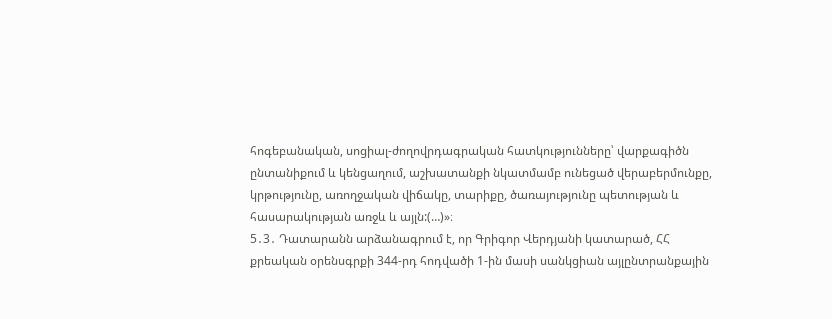հոգեբանական, սոցիալ-ժողովրդագրական հատկությունները՝ վարքագիծն ընտանիքում և կենցաղում, աշխատանքի նկատմամբ ունեցած վերաբերմունքը, կրթությունը, առողջական վիճակը, տարիքը, ծառայությունը պետության և հասարակության առջև և այլն:(…)»։
5․3․ Դատարանն արձանագրում է, որ Գրիգոր Վերդյանի կատարած, ՀՀ քրեական օրենսգրքի 344-րդ հոդվածի 1-ին մասի սանկցիան այլընտրանքային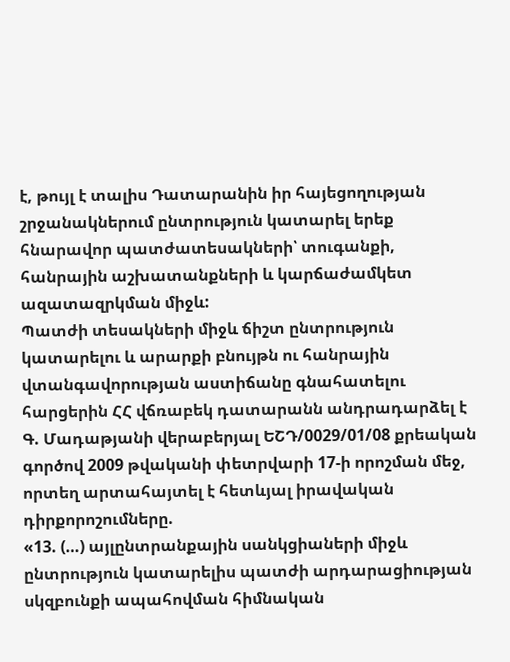է, թույլ է տալիս Դատարանին իր հայեցողության շրջանակներում ընտրություն կատարել երեք հնարավոր պատժատեսակների՝ տուգանքի, հանրային աշխատանքների և կարճաժամկետ ազատազրկման միջև:
Պատժի տեսակների միջև ճիշտ ընտրություն կատարելու և արարքի բնույթն ու հանրային վտանգավորության աստիճանը գնահատելու հարցերին ՀՀ վճռաբեկ դատարանն անդրադարձել է Գ. Մադաթյանի վերաբերյալ ԵՇԴ/0029/01/08 քրեական գործով 2009 թվականի փետրվարի 17-ի որոշման մեջ, որտեղ արտահայտել է հետևյալ իրավական դիրքորոշումները.
«13. (…) այլընտրանքային սանկցիաների միջև ընտրություն կատարելիս պատժի արդարացիության սկզբունքի ապահովման հիմնական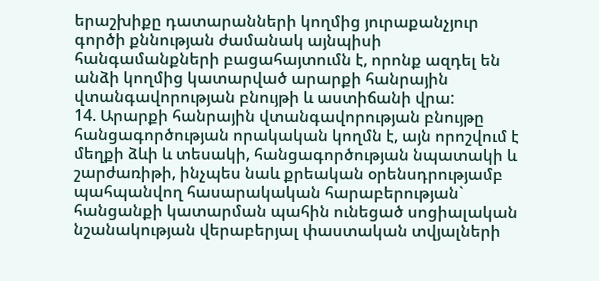երաշխիքը դատարանների կողմից յուրաքանչյուր գործի քննության ժամանակ այնպիսի հանգամանքների բացահայտումն է, որոնք ազդել են անձի կողմից կատարված արարքի հանրային վտանգավորության բնույթի և աստիճանի վրա:
14. Արարքի հանրային վտանգավորության բնույթը հանցագործության որակական կողմն է, այն որոշվում է մեղքի ձևի և տեսակի, հանցագործության նպատակի և շարժառիթի, ինչպես նաև քրեական օրենսդրությամբ պահպանվող հասարակական հարաբերության` հանցանքի կատարման պահին ունեցած սոցիալական նշանակության վերաբերյալ փաստական տվյալների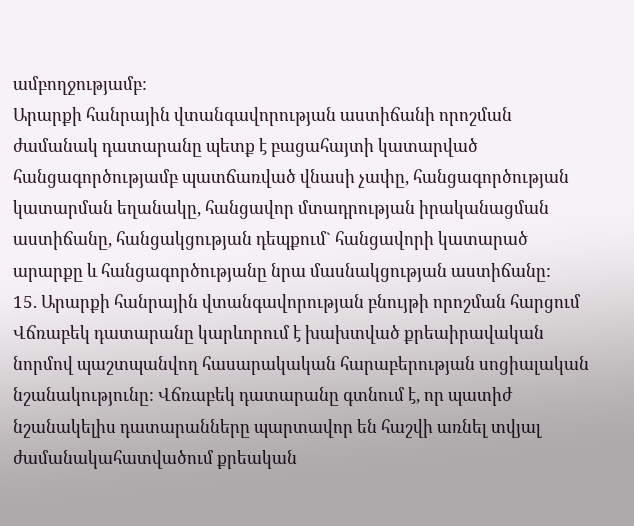ամբողջությամբ:
Արարքի հանրային վտանգավորության աստիճանի որոշման ժամանակ դատարանը պետք է բացահայտի կատարված հանցագործությամբ պատճառված վնասի չափը, հանցագործության կատարման եղանակը, հանցավոր մտադրության իրականացման աստիճանը, հանցակցության դեպքում` հանցավորի կատարած արարքը և հանցագործությանը նրա մասնակցության աստիճանը:
15. Արարքի հանրային վտանգավորության բնույթի որոշման հարցում Վճռաբեկ դատարանը կարևորում է խախտված քրեաիրավական նորմով պաշտպանվող հասարակական հարաբերության սոցիալական նշանակությունը: Վճռաբեկ դատարանը գտնում է, որ պատիժ նշանակելիս դատարանները պարտավոր են հաշվի առնել տվյալ ժամանակահատվածում քրեական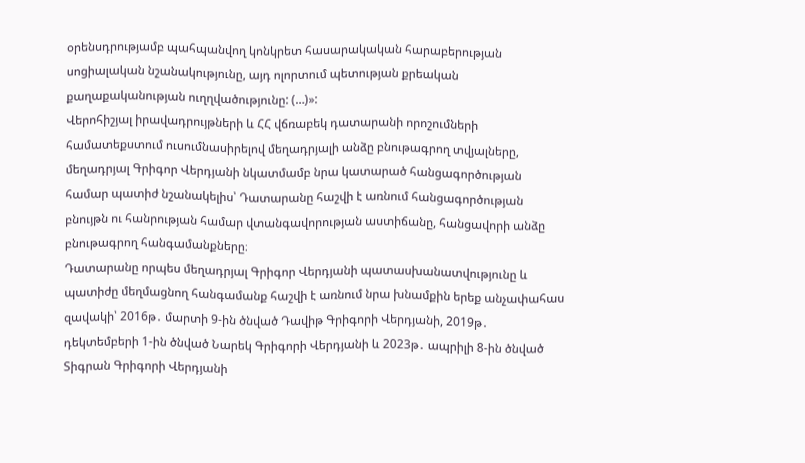օրենսդրությամբ պահպանվող կոնկրետ հասարակական հարաբերության սոցիալական նշանակությունը, այդ ոլորտում պետության քրեական քաղաքականության ուղղվածությունը: (…)»:
Վերոհիշյալ իրավադրույթների և ՀՀ վճռաբեկ դատարանի որոշումների համատեքստում ուսումնասիրելով մեղադրյալի անձը բնութագրող տվյալները, մեղադրյալ Գրիգոր Վերդյանի նկատմամբ նրա կատարած հանցագործության համար պատիժ նշանակելիս՝ Դատարանը հաշվի է առնում հանցագործության բնույթն ու հանրության համար վտանգավորության աստիճանը, հանցավորի անձը բնութագրող հանգամանքները։
Դատարանը որպես մեղադրյալ Գրիգոր Վերդյանի պատասխանատվությունը և պատիժը մեղմացնող հանգամանք հաշվի է առնում նրա խնամքին երեք անչափահաս զավակի՝ 2016թ․ մարտի 9-ին ծնված Դավիթ Գրիգորի Վերդյանի, 2019թ․ դեկտեմբերի 1-ին ծնված Նարեկ Գրիգորի Վերդյանի և 2023թ․ ապրիլի 8-ին ծնված Տիգրան Գրիգորի Վերդյանի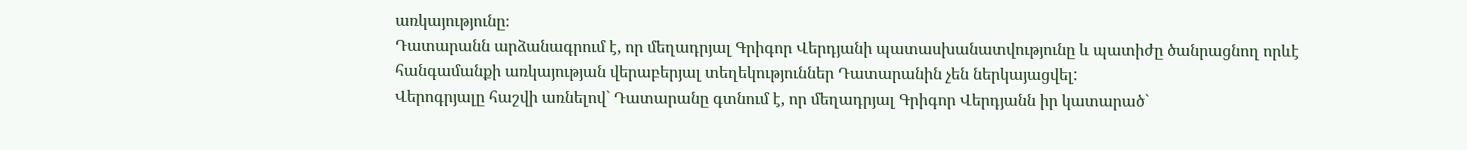առկայությունը։
Դատարանն արձանագրում է, որ մեղադրյալ Գրիգոր Վերդյանի պատասխանատվությունը և պատիժը ծանրացնող որևէ հանգամանքի առկայության վերաբերյալ տեղեկություններ Դատարանին չեն ներկայացվել:
Վերոգրյալը հաշվի առնելով` Դատարանը գտնում է, որ մեղադրյալ Գրիգոր Վերդյանն իր կատարած`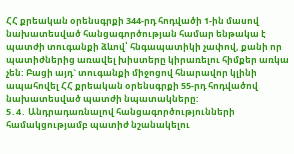ՀՀ քրեական օրենսգրքի 344-րդ հոդվածի 1-ին մասով նախատեսված հանցագործության համար ենթակա է պատժի տուգանքի ձևով՝ հնգապատիկի չափով, քանի որ պատիժներից առավել խիստերը կիրառելու հիմքեր առկա չեն: Բացի այդ` տուգանքի միջոցով հնարավոր կլինի ապահովել ՀՀ քրեական օրենսգրքի 55-րդ հոդվածով նախատեսված պատժի նպատակները:
5․4․ Անդրադառնալով հանցագործությունների համակցությամբ պատիժ նշանակելու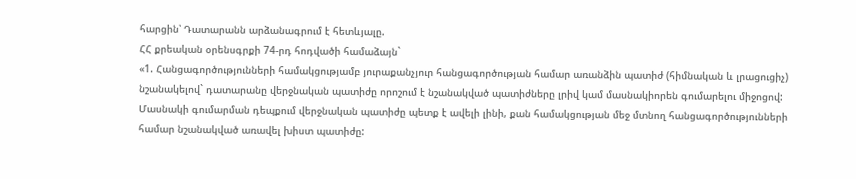հարցին՝ Դատարանն արձանագրում է հետևյալը.
ՀՀ քրեական օրենսգրքի 74-րդ հոդվածի համաձայն`
«1. Հանցագործությունների համակցությամբ յուրաքանչյուր հանցագործության համար առանձին պատիժ (հիմնական և լրացուցիչ) նշանակելով` դատարանը վերջնական պատիժը որոշում է նշանակված պատիժները լրիվ կամ մասնակիորեն գումարելու միջոցով: Մասնակի գումարման դեպքում վերջնական պատիժը պետք է ավելի լինի, քան համակցության մեջ մտնող հանցագործությունների համար նշանակված առավել խիստ պատիժը: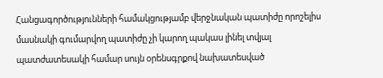Հանցագործությունների համակցությամբ վերջնական պատիժը որոշելիս մասնակի գումարվող պատիժը չի կարող պակաս լինել տվյալ պատժատեսակի համար սույն օրենսգրքով նախատեսված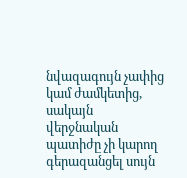նվազագույն չափից կամ ժամկետից, սակայն վերջնական պատիժը չի կարող գերազանցել սույն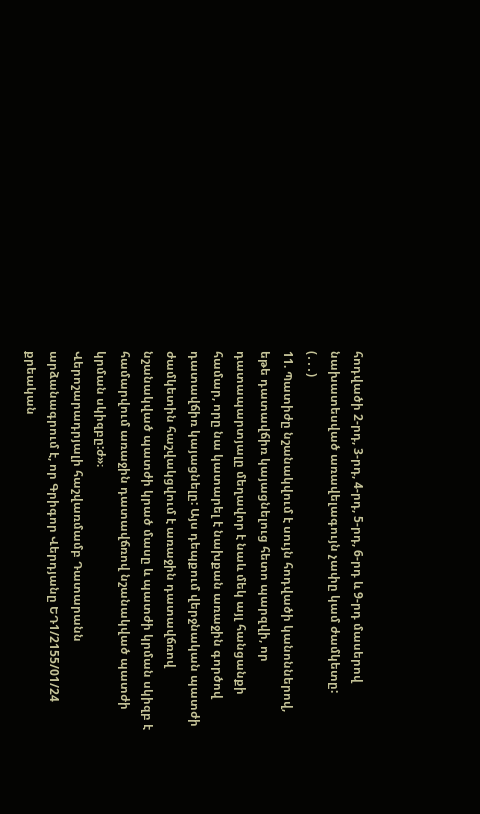հոդվածի 2-րդ, 3-րդ, 4-րդ, 5-րդ, 6-րդ և 9-րդ մասերով նախատեսված առավելագույն չափը կամ ժամկետը:
(․․․)
11. Պատիժը նշանակվում է սույն հոդվածի կանոններով, եթե դատավճիռ կայացնելուց հետո պարզվի, որ դատապարտյալը մեղավոր է նաև մեկ այլ հանցանքի համար, որը նա կատարել է նախքան առաջին գործով դատավճիռ կայացնելը: Այս դեպքում վերջնական պատժի ժամկետին հաշվակցվում է առաջին դատավճռով նշանակված պատժի կրած մասը և պատժի կրման սկիզբ է համարվում առաջին դատավճռով նշանակված պատժի կրման սկիզբը:ժ»։
Վերոշարադրյալի հաշվառմամբ Դատարանն արձանագրում է, որ Գրիգոր Վերդյանը ԵԴ1/2155/01/24 քրեական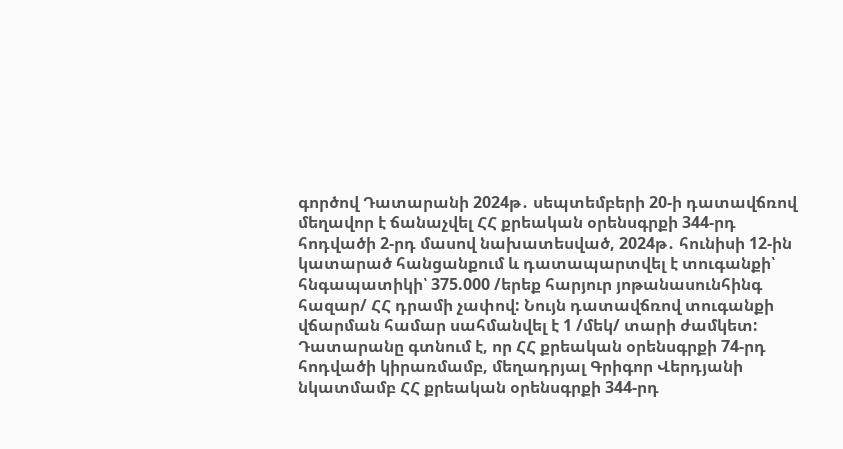գործով Դատարանի 2024թ․ սեպտեմբերի 20-ի դատավճռով մեղավոր է ճանաչվել ՀՀ քրեական օրենսգրքի 344-րդ հոդվածի 2-րդ մասով նախատեսված, 2024թ․ հունիսի 12-ին կատարած հանցանքում և դատապարտվել է տուգանքի՝ հնգապատիկի՝ 375.000 /երեք հարյուր յոթանասունհինգ հազար/ ՀՀ դրամի չափով: Նույն դատավճռով տուգանքի վճարման համար սահմանվել է 1 /մեկ/ տարի ժամկետ:
Դատարանը գտնում է, որ ՀՀ քրեական օրենսգրքի 74-րդ հոդվածի կիրառմամբ, մեղադրյալ Գրիգոր Վերդյանի նկատմամբ ՀՀ քրեական օրենսգրքի 344-րդ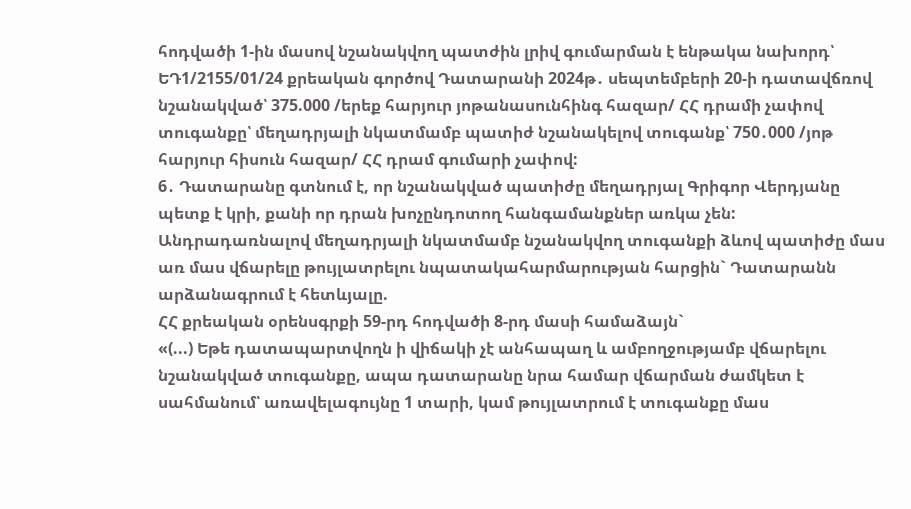հոդվածի 1-ին մասով նշանակվող պատժին լրիվ գումարման է ենթակա նախորդ՝ ԵԴ1/2155/01/24 քրեական գործով Դատարանի 2024թ․ սեպտեմբերի 20-ի դատավճռով նշանակված՝ 375.000 /երեք հարյուր յոթանասունհինգ հազար/ ՀՀ դրամի չափով տուգանքը՝ մեղադրյալի նկատմամբ պատիժ նշանակելով տուգանք՝ 750․000 /յոթ հարյուր հիսուն հազար/ ՀՀ դրամ գումարի չափով:
6․ Դատարանը գտնում է, որ նշանակված պատիժը մեղադրյալ Գրիգոր Վերդյանը պետք է կրի, քանի որ դրան խոչընդոտող հանգամանքներ առկա չեն:
Անդրադառնալով մեղադրյալի նկատմամբ նշանակվող տուգանքի ձևով պատիժը մաս առ մաս վճարելը թույլատրելու նպատակահարմարության հարցին` Դատարանն արձանագրում է հետևյալը.
ՀՀ քրեական օրենսգրքի 59-րդ հոդվածի 8-րդ մասի համաձայն`
«(...) Եթե դատապարտվողն ի վիճակի չէ անհապաղ և ամբողջությամբ վճարելու նշանակված տուգանքը, ապա դատարանը նրա համար վճարման ժամկետ է սահմանում՝ առավելագույնը 1 տարի, կամ թույլատրում է տուգանքը մաս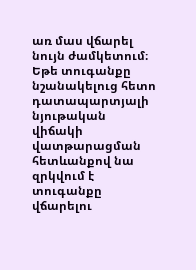առ մաս վճարել նույն ժամկետում։ Եթե տուգանքը նշանակելուց հետո դատապարտյալի նյութական վիճակի վատթարացման հետևանքով նա զրկվում է տուգանքը վճարելու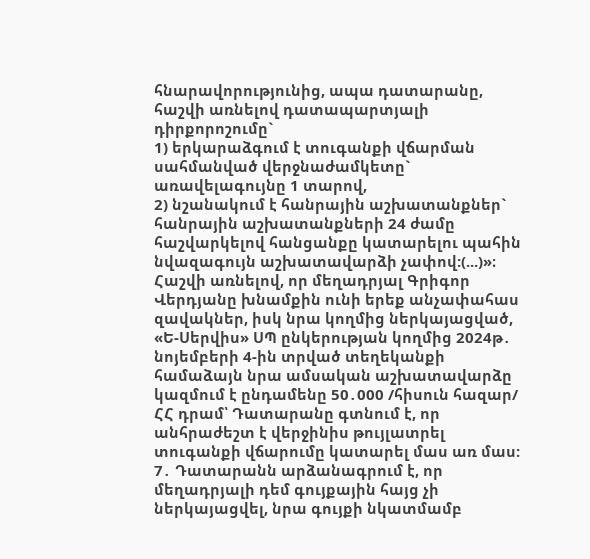հնարավորությունից, ապա դատարանը, հաշվի առնելով դատապարտյալի դիրքորոշումը`
1) երկարաձգում է տուգանքի վճարման սահմանված վերջնաժամկետը` առավելագույնը 1 տարով,
2) նշանակում է հանրային աշխատանքներ` հանրային աշխատանքների 24 ժամը հաշվարկելով հանցանքը կատարելու պահին նվազագույն աշխատավարձի չափով:(...)»։
Հաշվի առնելով, որ մեղադրյալ Գրիգոր Վերդյանը խնամքին ունի երեք անչափահաս զավակներ, իսկ նրա կողմից ներկայացված, «Ե-Սերվիս» ՍՊ ընկերության կողմից 2024թ․ նոյեմբերի 4-ին տրված տեղեկանքի համաձայն նրա ամսական աշխատավարձը կազմում է ընդամենը 50․000 /հիսուն հազար/ ՀՀ դրամ՝ Դատարանը գտնում է, որ անհրաժեշտ է վերջինիս թույլատրել տուգանքի վճարումը կատարել մաս առ մաս:
7․ Դատարանն արձանագրում է, որ մեղադրյալի դեմ գույքային հայց չի ներկայացվել, նրա գույքի նկատմամբ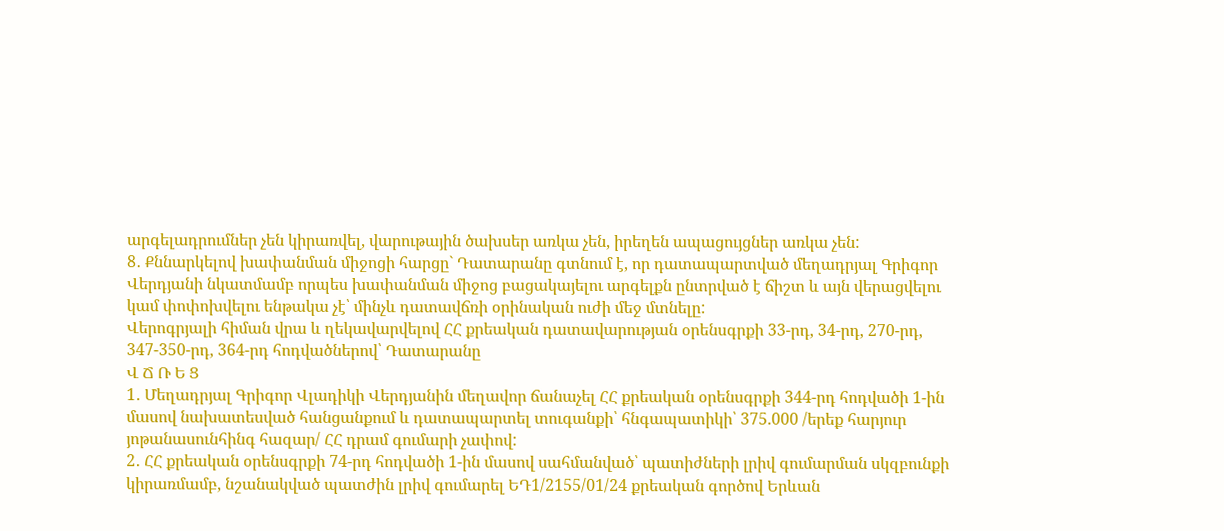արգելադրումներ չեն կիրառվել, վարութային ծախսեր առկա չեն, իրեղեն ապացույցներ առկա չեն:
8․ Քննարկելով խափանման միջոցի հարցը` Դատարանը գտնում է, որ դատապարտված մեղադրյալ Գրիգոր Վերդյանի նկատմամբ որպես խափանման միջոց բացակայելու արգելքն ընտրված է ճիշտ և այն վերացվելու կամ փոփոխվելու ենթակա չէ՝ մինչև դատավճռի օրինական ուժի մեջ մտնելը:
Վերոգրյալի հիման վրա և ղեկավարվելով ՀՀ քրեական դատավարության օրենսգրքի 33-րդ, 34-րդ, 270-րդ, 347-350-րդ, 364-րդ հոդվածներով՝ Դատարանը
Վ Ճ Ռ Ե Ց
1․ Մեղադրյալ Գրիգոր Վլադիկի Վերդյանին մեղավոր ճանաչել ՀՀ քրեական օրենսգրքի 344-րդ հոդվածի 1-ին մասով նախատեսված հանցանքում և դատապարտել տուգանքի՝ հնգապատիկի՝ 375.000 /երեք հարյուր յոթանասունհինգ հազար/ ՀՀ դրամ գումարի չափով:
2․ ՀՀ քրեական օրենսգրքի 74-րդ հոդվածի 1-ին մասով սահմանված՝ պատիժների լրիվ գումարման սկզբունքի կիրառմամբ, նշանակված պատժին լրիվ գումարել ԵԴ1/2155/01/24 քրեական գործով Երևան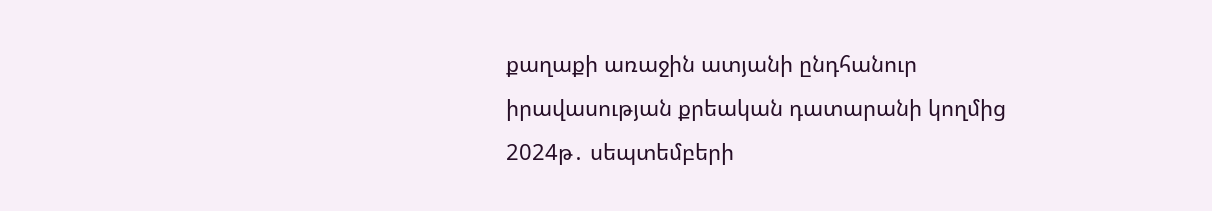քաղաքի առաջին ատյանի ընդհանուր իրավասության քրեական դատարանի կողմից 2024թ․ սեպտեմբերի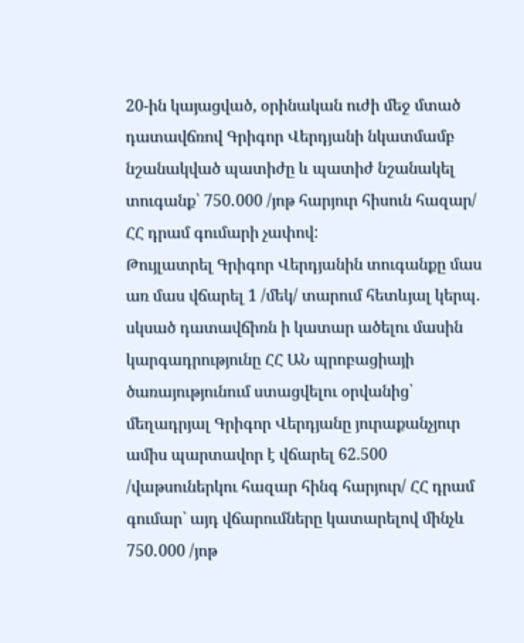20-ին կայացված, օրինական ուժի մեջ մտած դատավճռով Գրիգոր Վերդյանի նկատմամբ նշանակված պատիժը և պատիժ նշանակել տուգանք՝ 750․000 /յոթ հարյուր հիսուն հազար/ ՀՀ դրամ գումարի չափով:
Թույլատրել Գրիգոր Վերդյանին տուգանքը մաս առ մաս վճարել 1 /մեկ/ տարում հետևյալ կերպ․ սկսած դատավճիռն ի կատար ածելու մասին կարգադրությունը ՀՀ ԱՆ պրոբացիայի ծառայությունում ստացվելու օրվանից՝ մեղադրյալ Գրիգոր Վերդյանը յուրաքանչյուր ամիս պարտավոր է վճարել 62.500 /վաթսուներկու հազար հինգ հարյուր/ ՀՀ դրամ գումար` այդ վճարումները կատարելով մինչև 750․000 /յոթ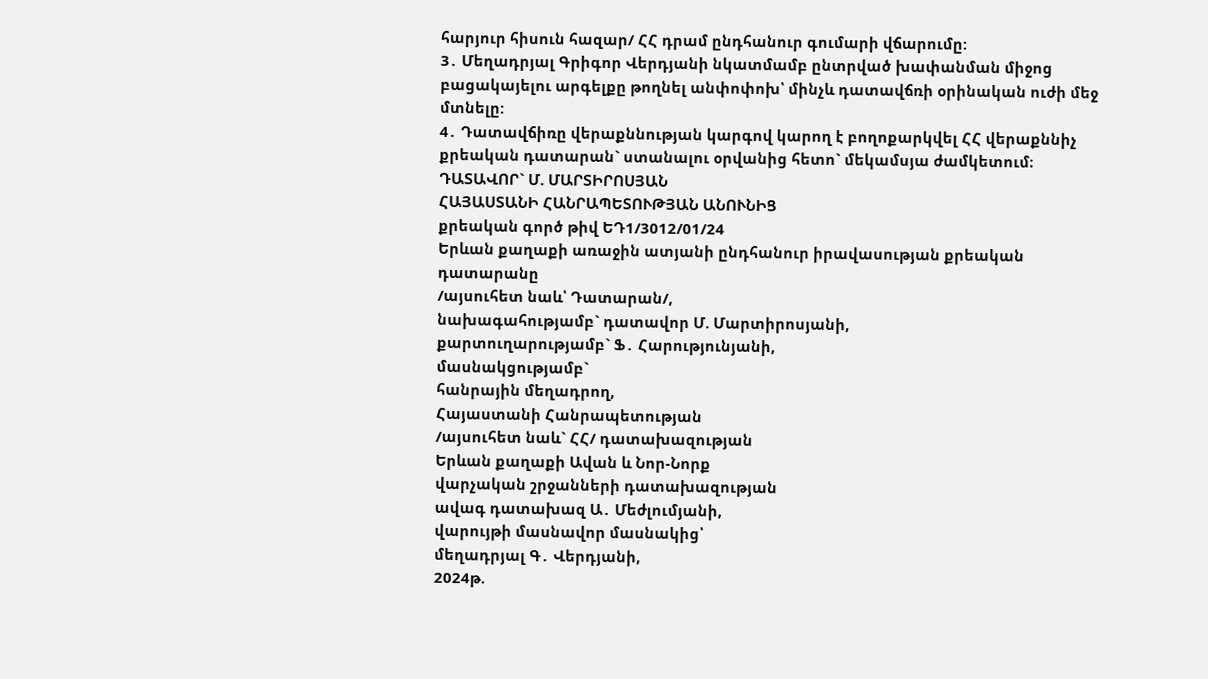հարյուր հիսուն հազար/ ՀՀ դրամ ընդհանուր գումարի վճարումը:
3․ Մեղադրյալ Գրիգոր Վերդյանի նկատմամբ ընտրված խափանման միջոց բացակայելու արգելքը թողնել անփոփոխ՝ մինչև դատավճռի օրինական ուժի մեջ մտնելը:
4․ Դատավճիռը վերաքննության կարգով կարող է բողոքարկվել ՀՀ վերաքննիչ քրեական դատարան` ստանալու օրվանից հետո` մեկամսյա ժամկետում։
ԴԱՏԱՎՈՐ` Մ. ՄԱՐՏԻՐՈՍՅԱՆ
ՀԱՅԱՍՏԱՆԻ ՀԱՆՐԱՊԵՏՈՒԹՅԱՆ ԱՆՈՒՆԻՑ
քրեական գործ թիվ ԵԴ1/3012/01/24
Երևան քաղաքի առաջին ատյանի ընդհանուր իրավասության քրեական դատարանը
/այսուհետ նաև՝ Դատարան/,
նախագահությամբ` դատավոր Մ. Մարտիրոսյանի,
քարտուղարությամբ` Ֆ․ Հարությունյանի,
մասնակցությամբ`
հանրային մեղադրող,
Հայաստանի Հանրապետության
/այսուհետ նաև` ՀՀ/ դատախազության
Երևան քաղաքի Ավան և Նոր-Նորք
վարչական շրջանների դատախազության
ավագ դատախազ Ա․ Մեժլումյանի,
վարույթի մասնավոր մասնակից՝
մեղադրյալ Գ․ Վերդյանի,
2024թ.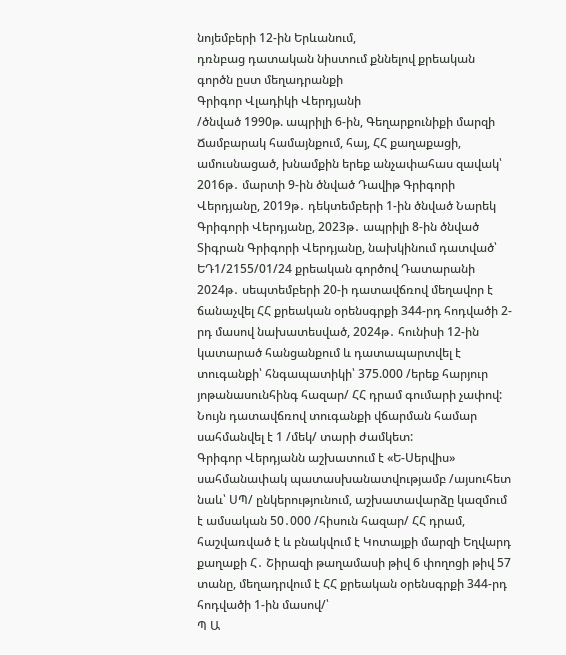նոյեմբերի 12-ին Երևանում,
դռնբաց դատական նիստում քննելով քրեական գործն ըստ մեղադրանքի
Գրիգոր Վլադիկի Վերդյանի
/ծնված 1990թ. ապրիլի 6-ին, Գեղարքունիքի մարզի Ճամբարակ համայնքում, հայ, ՀՀ քաղաքացի, ամուսնացած, խնամքին երեք անչափահաս զավակ՝ 2016թ․ մարտի 9-ին ծնված Դավիթ Գրիգորի Վերդյանը, 2019թ․ դեկտեմբերի 1-ին ծնված Նարեկ Գրիգորի Վերդյանը, 2023թ․ ապրիլի 8-ին ծնված Տիգրան Գրիգորի Վերդյանը, նախկինում դատված՝ ԵԴ1/2155/01/24 քրեական գործով Դատարանի 2024թ․ սեպտեմբերի 20-ի դատավճռով մեղավոր է ճանաչվել ՀՀ քրեական օրենսգրքի 344-րդ հոդվածի 2-րդ մասով նախատեսված, 2024թ․ հունիսի 12-ին կատարած հանցանքում և դատապարտվել է տուգանքի՝ հնգապատիկի՝ 375.000 /երեք հարյուր յոթանասունհինգ հազար/ ՀՀ դրամ գումարի չափով: Նույն դատավճռով տուգանքի վճարման համար սահմանվել է 1 /մեկ/ տարի ժամկետ:
Գրիգոր Վերդյանն աշխատում է «Ե-Սերվիս» սահմանափակ պատասխանատվությամբ /այսուհետ նաև՝ ՍՊ/ ընկերությունում, աշխատավարձը կազմում է ամսական 50․000 /հիսուն հազար/ ՀՀ դրամ, հաշվառված է և բնակվում է Կոտայքի մարզի Եղվարդ քաղաքի Հ․ Շիրազի թաղամասի թիվ 6 փողոցի թիվ 57 տանը, մեղադրվում է ՀՀ քրեական օրենսգրքի 344-րդ հոդվածի 1-ին մասով/՝
Պ Ա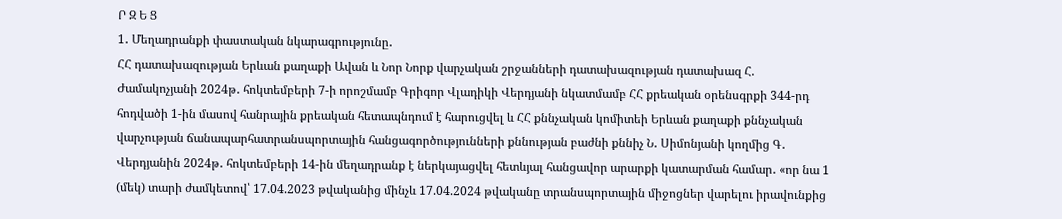Ր Զ Ե Ց
1․ Մեղադրանքի փաստական նկարագրությունը․
ՀՀ դատախազության Երևան քաղաքի Ավան և Նոր Նորք վարչական շրջանների դատախազության դատախազ Հ. Ժամակոչյանի 2024թ․ հոկտեմբերի 7-ի որոշմամբ Գրիգոր Վլադիկի Վերդյանի նկատմամբ ՀՀ քրեական օրենսգրքի 344-րդ հոդվածի 1-ին մասով հանրային քրեական հետապնդում է հարուցվել և ՀՀ քննչական կոմիտեի Երևան քաղաքի քննչական վարչության ճանապարհատրանսպորտային հանցագործությունների քննության բաժնի քննիչ Ն․ Սիմոնյանի կողմից Գ․ Վերդյանին 2024թ․ հոկտեմբերի 14-ին մեղադրանք է ներկայացվել հետևյալ հանցավոր արարքի կատարման համար․ «որ նա 1 (մեկ) տարի ժամկետով՝ 17.04.2023 թվականից մինչև 17.04.2024 թվականը տրանսպորտային միջոցներ վարելու իրավունքից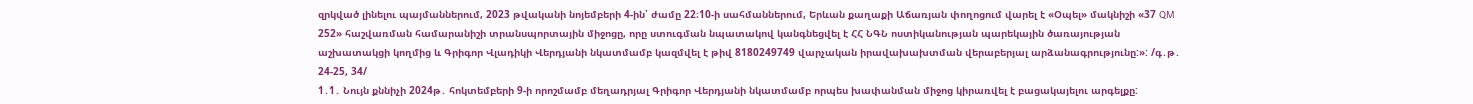զրկված լինելու պայմաններում, 2023 թվականի նոյեմբերի 4-ին՝ ժամը 22։10-ի սահմաններում, Երևան քաղաքի Աճառյան փողոցում վարել է «Օպել» մակնիշի «37 QM 252» հաշվառման համարանիշի տրանսպորտային միջոցը, որը ստուգման նպատակով կանգնեցվել է ՀՀ ՆԳՆ ոստիկանության պարեկային ծառայության աշխատակցի կողմից և Գրիգոր Վլադիկի Վերդյանի նկատմամբ կազմվել է թիվ 8180249749 վարչական իրավախախտման վերաբերյալ արձանագրությունը:»: /գ․թ․ 24-25, 34/
1․1․ Նույն քննիչի 2024թ․ հոկտեմբերի 9-ի որոշմամբ մեղադրյալ Գրիգոր Վերդյանի նկատմամբ որպես խափանման միջոց կիրառվել է բացակայելու արգելքը: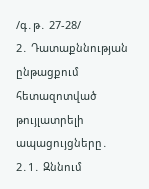/գ․թ․ 27-28/
2․ Դատաքննության ընթացքում հետազոտված թույլատրելի ապացույցները․
2․1․ Զննում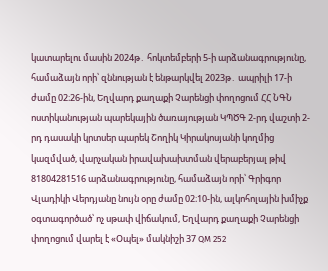կատարելու մասին 2024թ․ հոկտեմբերի 5-ի արձանագրությունը, համաձայն որի՝ զննության է ենթարկվել 2023թ․ ապրիլի 17-ի ժամը 02։26-ին, Եղվարդ քաղաքի Չարենցի փողոցում ՀՀ ՆԳՆ ոստիկանության պարեկային ծառայության ԿՊԾԳ 2-րդ վաշտի 2-րդ դասակի կրտսեր պարեկ Շողիկ Կիրակոսյանի կողմից կազմված, վարչական իրավախախտման վերաբերյալ թիվ 81804281516 արձանագրությունը, համաձայն որի՝ Գրիգոր Վլադիկի Վերդյանը նույն օրը ժամը 02։10-ին, ալկոհոլային խմիչք օգտագործած՝ ոչ սթափ վիճակում, Եղվարդ քաղաքի Չարենցի փողոցում վարել է «Օպել» մակնիշի 37 QM 252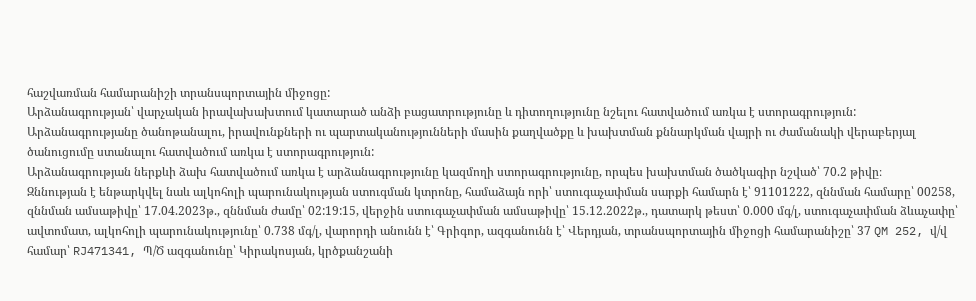հաշվառման համարանիշի տրանսպորտային միջոցը:
Արձանագրության՝ վարչական իրավախախտում կատարած անձի բացատրությունը և դիտողությունը նշելու հատվածում առկա է ստորագրություն:
Արձանագրությանը ծանոթանալու, իրավունքների ու պարտականությունների մասին քաղվածքը և խախտման քննարկման վայրի ու ժամանակի վերաբերյալ ծանուցումը ստանալու հատվածում առկա է ստորագրություն:
Արձանագրության ներքևի ձախ հատվածում առկա է արձանագրությունը կազմողի ստորագրությունը, որպես խախտման ծածկագիր նշված՝ 70.2 թիվը։
Զննության է ենթարկվել նաև ալկոհոլի պարունակության ստուգման կտրոնը, համաձայն որի՝ ստուգաչափման սարքի համարն է՝ 91101222, զննման համարը՝ 00258, զննման ամսաթիվը՝ 17.04.2023թ., զննման ժամը՝ 02:19:15, վերջին ստուգաչափման ամսաթիվը՝ 15.12.2022թ., դատարկ թեստ՝ 0.000 մգ/լ, ստուգաչափման ձևաչափը՝ ավտոմատ, ալկոհոլի պարունակությունը՝ 0.738 մգ/լ, վարորդի անունն է՝ Գրիգոր, ազգանունն է՝ Վերդյան, տրանսպորտային միջոցի համարանիշը՝ 37 QM 252, վ/վ համար՝ RJ471341, Պ/Ծ ազգանունը՝ Կիրակոսյան, կրծքանշանի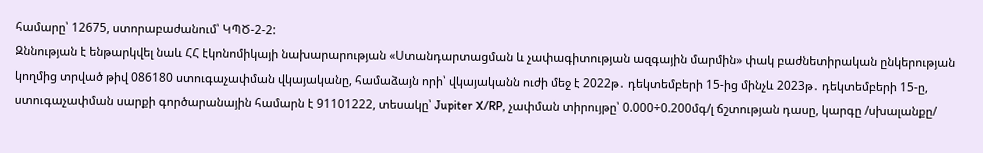համարը՝ 12675, ստորաբաժանում՝ ԿՊԾ-2-2:
Զննության է ենթարկվել նաև ՀՀ էկոնոմիկայի նախարարության «Ստանդարտացման և չափագիտության ազգային մարմին» փակ բաժնետիրական ընկերության կողմից տրված թիվ 086180 ստուգաչափման վկայականը, համաձայն որի՝ վկայականն ուժի մեջ է 2022թ․ դեկտեմբերի 15-ից մինչև 2023թ․ դեկտեմբերի 15-ը, ստուգաչափման սարքի գործարանային համարն է 91101222, տեսակը՝ Jupiter X/RP, չափման տիրույթը՝ 0.000÷0.200մգ/լ ճշտության դասը, կարգը /սխալանքը/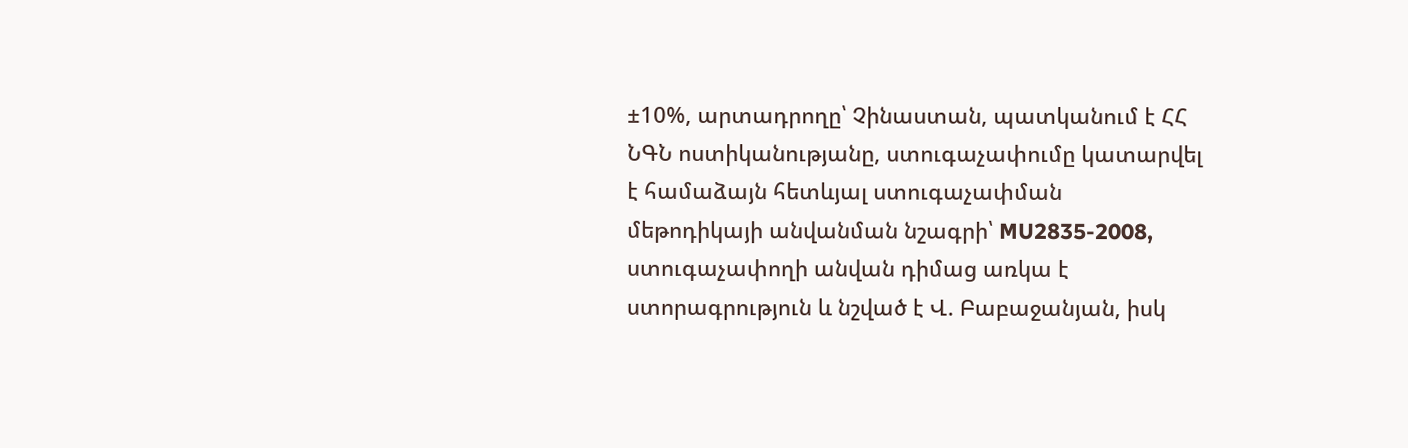±10%, արտադրողը՝ Չինաստան, պատկանում է ՀՀ ՆԳՆ ոստիկանությանը, ստուգաչափումը կատարվել է համաձայն հետևյալ ստուգաչափման մեթոդիկայի անվանման նշագրի՝ MU2835-2008, ստուգաչափողի անվան դիմաց առկա է ստորագրություն և նշված է Վ. Բաբաջանյան, իսկ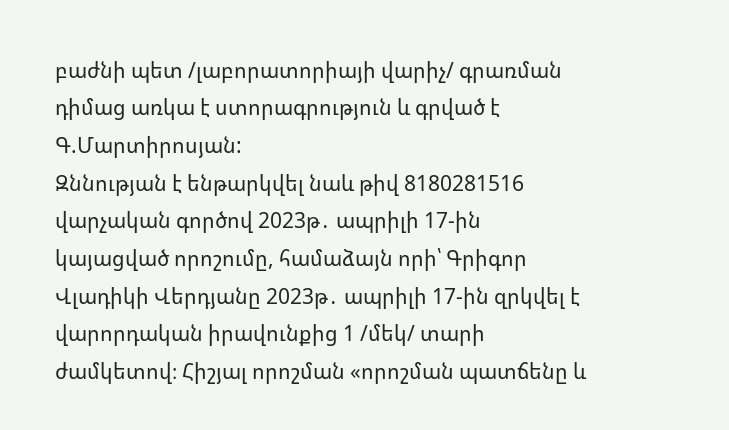բաժնի պետ /լաբորատորիայի վարիչ/ գրառման դիմաց առկա է ստորագրություն և գրված է Գ.Մարտիրոսյան:
Զննության է ենթարկվել նաև թիվ 8180281516 վարչական գործով 2023թ․ ապրիլի 17-ին կայացված որոշումը, համաձայն որի՝ Գրիգոր Վլադիկի Վերդյանը 2023թ․ ապրիլի 17-ին զրկվել է վարորդական իրավունքից 1 /մեկ/ տարի ժամկետով։ Հիշյալ որոշման «որոշման պատճենը և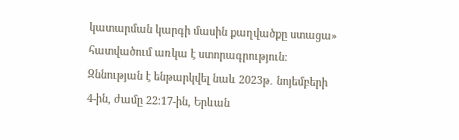կատարման կարգի մասին քաղվածքը ստացա» հատվածում առկա է ստորագրություն։
Զննության է ենթարկվել նաև 2023թ․ նոյեմբերի 4-ին, ժամը 22։17-ին, Երևան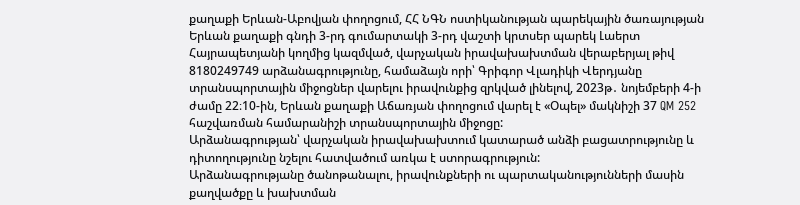քաղաքի Երևան-Աբովյան փողոցում, ՀՀ ՆԳՆ ոստիկանության պարեկային ծառայության Երևան քաղաքի գնդի 3-րդ գումարտակի 3-րդ վաշտի կրտսեր պարեկ Լաերտ Հայրապետյանի կողմից կազմված, վարչական իրավախախտման վերաբերյալ թիվ 8180249749 արձանագրությունը, համաձայն որի՝ Գրիգոր Վլադիկի Վերդյանը տրանսպորտային միջոցներ վարելու իրավունքից զրկված լինելով, 2023թ․ նոյեմբերի 4-ի ժամը 22։10-ին, Երևան քաղաքի Աճառյան փողոցում վարել է «Օպել» մակնիշի 37 QM 252 հաշվառման համարանիշի տրանսպորտային միջոցը:
Արձանագրության՝ վարչական իրավախախտում կատարած անձի բացատրությունը և դիտողությունը նշելու հատվածում առկա է ստորագրություն:
Արձանագրությանը ծանոթանալու, իրավունքների ու պարտականությունների մասին քաղվածքը և խախտման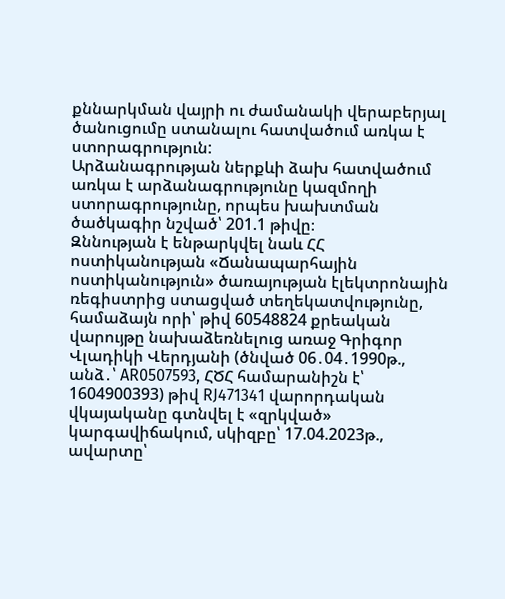քննարկման վայրի ու ժամանակի վերաբերյալ ծանուցումը ստանալու հատվածում առկա է ստորագրություն:
Արձանագրության ներքևի ձախ հատվածում առկա է արձանագրությունը կազմողի ստորագրությունը, որպես խախտման ծածկագիր նշված՝ 201.1 թիվը։
Զննության է ենթարկվել նաև ՀՀ ոստիկանության «Ճանապարհային ոստիկանություն» ծառայության էլեկտրոնային ռեգիստրից ստացված տեղեկատվությունը, համաձայն որի՝ թիվ 60548824 քրեական վարույթը նախաձեռնելուց առաջ Գրիգոր Վլադիկի Վերդյանի (ծնված 06․04․1990թ., անձ․՝ AR0507593, ՀԾՀ համարանիշն է՝ 1604900393) թիվ RJ471341 վարորդական վկայականը գտնվել է «զրկված» կարգավիճակում, սկիզբը՝ 17.04.2023թ., ավարտը՝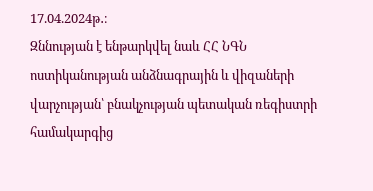17.04.2024թ․։
Զննության է ենթարկվել նաև ՀՀ ՆԳՆ ոստիկանության անձնագրային և վիզաների վարչության՝ բնակչության պետական ռեգիստրի համակարգից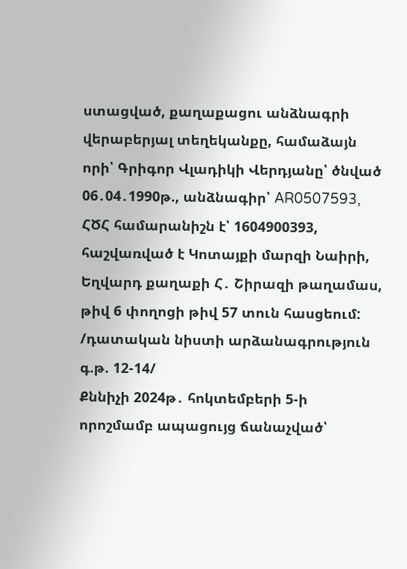ստացված, քաղաքացու անձնագրի վերաբերյալ տեղեկանքը, համաձայն որի՝ Գրիգոր Վլադիկի Վերդյանը՝ ծնված 06․04․1990թ., անձնագիր՝ AR0507593, ՀԾՀ համարանիշն է՝ 1604900393, հաշվառված է Կոտայքի մարզի Նաիրի, Եղվարդ քաղաքի Հ․ Շիրազի թաղամաս, թիվ 6 փողոցի թիվ 57 տուն հասցեում:
/դատական նիստի արձանագրություն գ.թ. 12-14/
Քննիչի 2024թ․ հոկտեմբերի 5-ի որոշմամբ ապացույց ճանաչված՝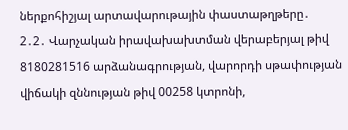ներքոհիշյալ արտավարութային փաստաթղթերը․
2․2․ Վարչական իրավախախտման վերաբերյալ թիվ 8180281516 արձանագրության, վարորդի սթափության վիճակի զննության թիվ 00258 կտրոնի,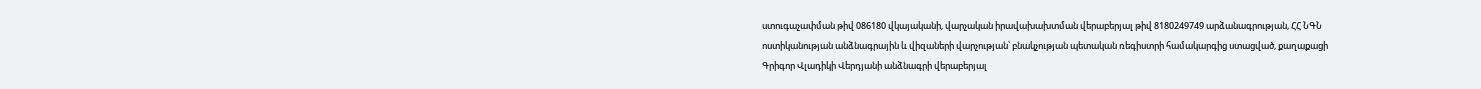ստուգաչափման թիվ 086180 վկայականի, վարչական իրավախախտման վերաբերյալ թիվ 8180249749 արձանագրության, ՀՀ ՆԳՆ ոստիկանության անձնագրային և վիզաների վարչության՝ բնակչության պետական ռեգիստրի համակարգից ստացված, քաղաքացի Գրիգոր Վլադիկի Վերդյանի անձնագրի վերաբերյալ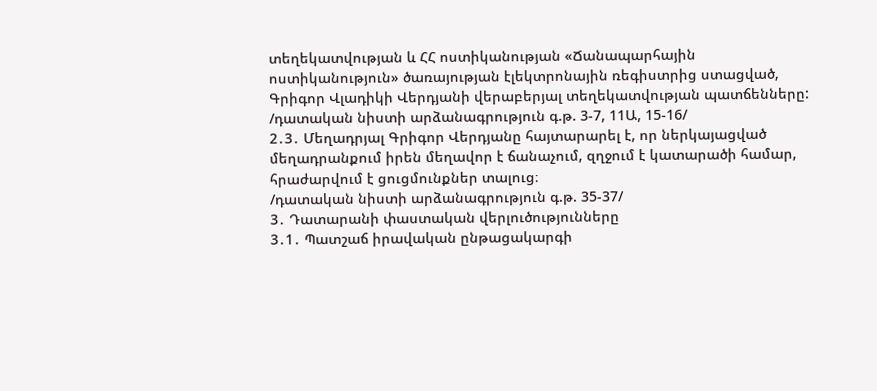տեղեկատվության և ՀՀ ոստիկանության «Ճանապարհային ոստիկանություն» ծառայության էլեկտրոնային ռեգիստրից ստացված, Գրիգոր Վլադիկի Վերդյանի վերաբերյալ տեղեկատվության պատճենները:
/դատական նիստի արձանագրություն գ.թ. 3-7, 11Ա, 15-16/
2․3․ Մեղադրյալ Գրիգոր Վերդյանը հայտարարել է, որ ներկայացված մեղադրանքում իրեն մեղավոր է ճանաչում, զղջում է կատարածի համար, հրաժարվում է ցուցմունքներ տալուց։
/դատական նիստի արձանագրություն գ.թ. 35-37/
3․ Դատարանի փաստական վերլուծությունները
3․1․ Պատշաճ իրավական ընթացակարգի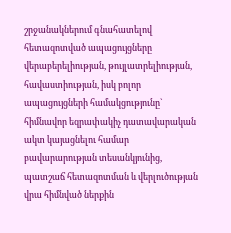շրջանակներում գնահատելով հետազոտված ապացույցները վերաբերելիության, թույլատրելիության, հավաստիության, իսկ բոլոր ապացույցների համակցությունը` հիմնավոր եզրափակիչ դատավարական ակտ կայացնելու համար բավարարության տեսանկյունից, պատշաճ հետազոտման և վերլուծության վրա հիմնված ներքին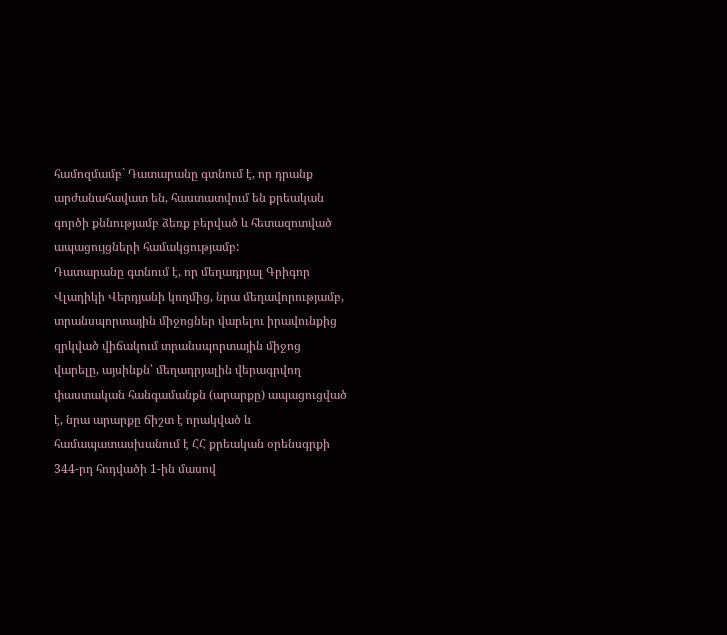համոզմամբ` Դատարանը գտնում է, որ դրանք արժանահավատ են, հաստատվում են քրեական գործի քննությամբ ձեռք բերված և հետազոտված ապացույցների համակցությամբ:
Դատարանը գտնում է, որ մեղադրյալ Գրիգոր Վլադիկի Վերդյանի կողմից, նրա մեղավորությամբ, տրանսպորտային միջոցներ վարելու իրավունքից զրկված վիճակում տրանսպորտային միջոց վարելը, այսինքն՝ մեղադրյալին վերագրվող փաստական հանգամանքն (արարքը) ապացուցված է, նրա արարքը ճիշտ է որակված և համապատասխանում է ՀՀ քրեական օրենսգրքի 344-րդ հոդվածի 1-ին մասով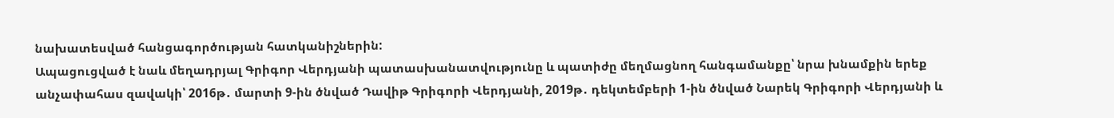նախատեսված հանցագործության հատկանիշներին:
Ապացուցված է նաև մեղադրյալ Գրիգոր Վերդյանի պատասխանատվությունը և պատիժը մեղմացնող հանգամանքը՝ նրա խնամքին երեք անչափահաս զավակի՝ 2016թ․ մարտի 9-ին ծնված Դավիթ Գրիգորի Վերդյանի, 2019թ․ դեկտեմբերի 1-ին ծնված Նարեկ Գրիգորի Վերդյանի և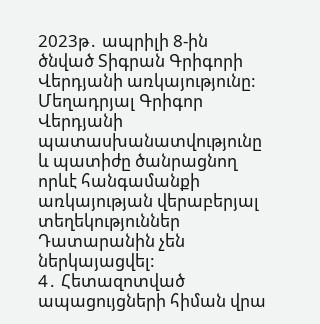2023թ․ ապրիլի 8-ին ծնված Տիգրան Գրիգորի Վերդյանի առկայությունը:
Մեղադրյալ Գրիգոր Վերդյանի պատասխանատվությունը և պատիժը ծանրացնող որևէ հանգամանքի առկայության վերաբերյալ տեղեկություններ Դատարանին չեն ներկայացվել:
4․ Հետազոտված ապացույցների հիման վրա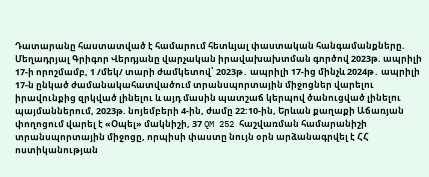Դատարանը հաստատված է համարում հետևյալ փաստական հանգամանքները.
Մեղադրյալ Գրիգոր Վերդյանը վարչական իրավախախտման գործով 2023թ. ապրիլի 17-ի որոշմամբ, 1 /մեկ/ տարի ժամկետով՝ 2023թ․ ապրիլի 17-ից մինչև 2024թ․ ապրիլի 17-ն ընկած ժամանակահատվածում տրանսպորտային միջոցներ վարելու իրավունքից զրկված լինելու և այդ մասին պատշաճ կերպով ծանուցված լինելու պայմաններում, 2023թ. նոյեմբերի 4-ին, ժամը 22:10-ին, Երևան քաղաքի Աճառյան փողոցում վարել է «Օպել» մակնիշի, 37 QM 252 հաշվառման համարանիշի տրանսպորտային միջոցը, որպիսի փաստը նույն օրն արձանագրվել է ՀՀ ոստիկանության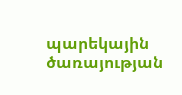պարեկային ծառայության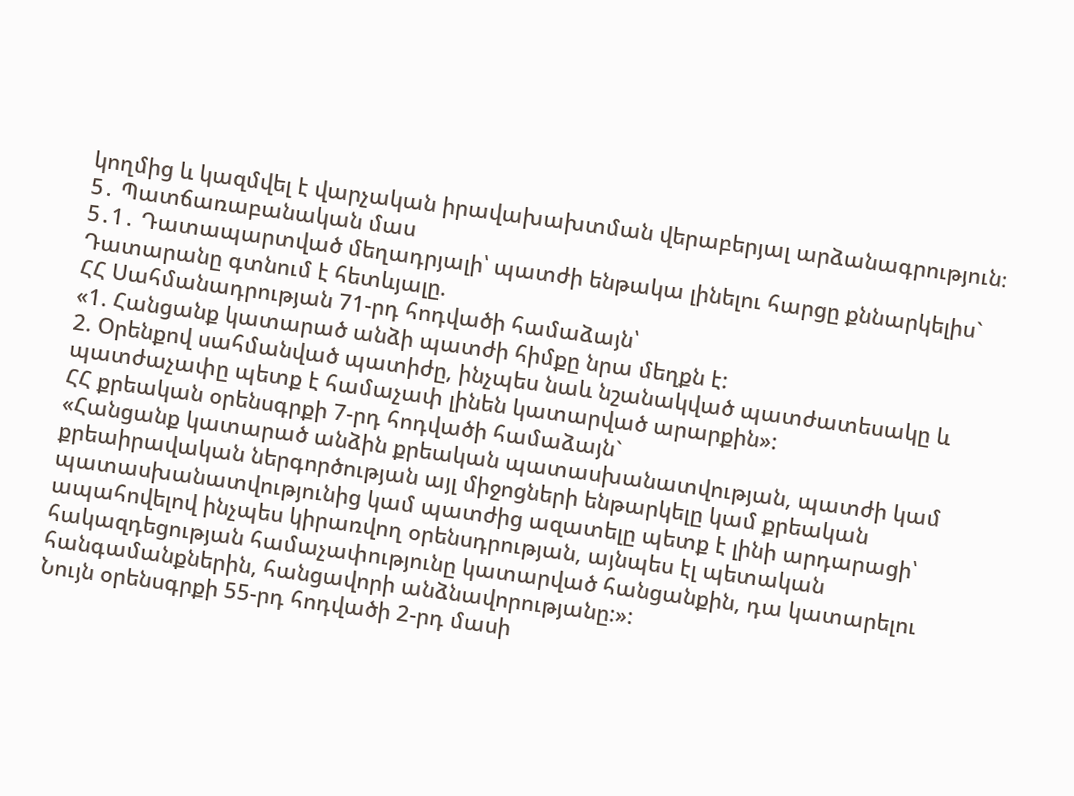կողմից և կազմվել է վարչական իրավախախտման վերաբերյալ արձանագրություն։
5․ Պատճառաբանական մաս
5․1․ Դատապարտված մեղադրյալի՝ պատժի ենթակա լինելու հարցը քննարկելիս` Դատարանը գտնում է հետևյալը.
ՀՀ Սահմանադրության 71-րդ հոդվածի համաձայն՝
«1. Հանցանք կատարած անձի պատժի հիմքը նրա մեղքն է:
2. Օրենքով սահմանված պատիժը, ինչպես նաև նշանակված պատժատեսակը և պատժաչափը պետք է համաչափ լինեն կատարված արարքին»:
ՀՀ քրեական օրենսգրքի 7-րդ հոդվածի համաձայն`
«Հանցանք կատարած անձին քրեական պատասխանատվության, պատժի կամ քրեաիրավական ներգործության այլ միջոցների ենթարկելը կամ քրեական պատասխանատվությունից կամ պատժից ազատելը պետք է լինի արդարացի՝ ապահովելով ինչպես կիրառվող օրենսդրության, այնպես էլ պետական հակազդեցության համաչափությունը կատարված հանցանքին, դա կատարելու հանգամանքներին, հանցավորի անձնավորությանը:»:
Նույն օրենսգրքի 55-րդ հոդվածի 2-րդ մասի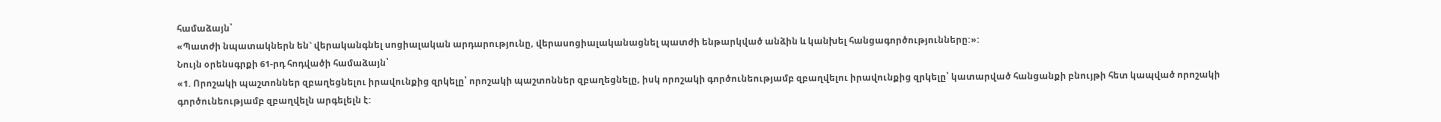համաձայն՝
«Պատժի նպատակներն են` վերականգնել սոցիալական արդարությունը, վերասոցիալականացնել պատժի ենթարկված անձին և կանխել հանցագործությունները:»:
Նույն օրենսգրքի 61-րդ հոդվածի համաձայն՝
«1. Որոշակի պաշտոններ զբաղեցնելու իրավունքից զրկելը՝ որոշակի պաշտոններ զբաղեցնելը, իսկ որոշակի գործունեությամբ զբաղվելու իրավունքից զրկելը՝ կատարված հանցանքի բնույթի հետ կապված որոշակի գործունեությամբ զբաղվելն արգելելն է: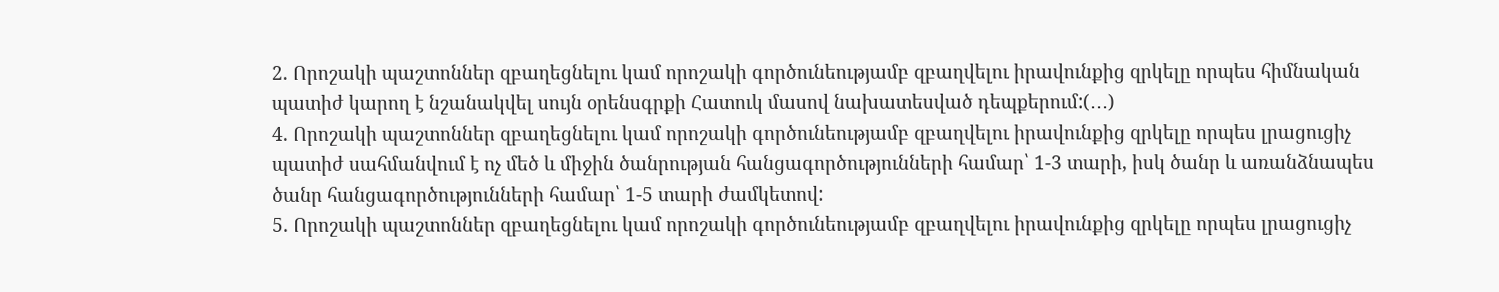2. Որոշակի պաշտոններ զբաղեցնելու կամ որոշակի գործունեությամբ զբաղվելու իրավունքից զրկելը որպես հիմնական պատիժ կարող է նշանակվել սույն օրենսգրքի Հատուկ մասով նախատեսված դեպքերում:(․․․)
4. Որոշակի պաշտոններ զբաղեցնելու կամ որոշակի գործունեությամբ զբաղվելու իրավունքից զրկելը որպես լրացուցիչ պատիժ սահմանվում է ոչ մեծ և միջին ծանրության հանցագործությունների համար՝ 1-3 տարի, իսկ ծանր և առանձնապես ծանր հանցագործությունների համար՝ 1-5 տարի ժամկետով:
5. Որոշակի պաշտոններ զբաղեցնելու կամ որոշակի գործունեությամբ զբաղվելու իրավունքից զրկելը որպես լրացուցիչ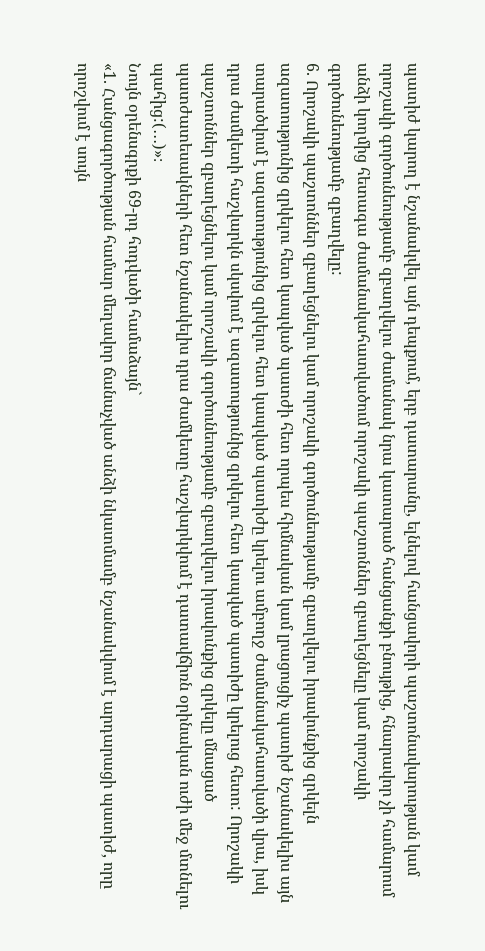պատիժ կարող է նշանակվել այն դեպքում, երբ դատարանը, ելնելով հանցավորի պաշտոնավարության կամ որոշակի գործունեությամբ զբաղվելու ժամանակ նրա կատարած հանցանքի բնույթից, հնարավոր չի համարում անձի կողմից հետագա ժամանակահատվածում որոշակի պաշտոններ զբաղեցնելը կամ որոշակի գործունեությամբ զբաղվելը:
6. Որոշակի պաշտոններ զբաղեցնելու կամ որոշակի գործունեությամբ զբաղվելու իրավունքից զրկելն ազատությունից զրկելու հետ կապված պատժի հետ որպես հիմնական կամ լրացուցիչ պատիժ նշանակելիս այն տարածվում է ազատությունից զրկելու հետ կապված պատիժը կրելու ամբողջ ժամանակահատվածի վրա, իսկ դրա ժամկետի հաշվարկն սկսվում է ազատությունից զրկելու հետ կապված պատիժը կրելուց հետո: Որոշակի պաշտոններ զբաղեցնելու կամ որոշակի գործունեությամբ զբաղվելու իրավունքից զրկելը մնացած պատժատեսակների հետ նշանակելիս դրա ժամկետը հաշվարկվում է դատավճիռն օրինական ուժի մեջ մտնելու պահից:(․․․)»։
Նույն օրենսգրքի 69-րդ հոդվածի համաձայն`
«1. Հանցագործության համար մեղավոր ճանաչված անձի նկատմամբ նշանակվում է արդարացի պատիժ, որը որոշվում է սույն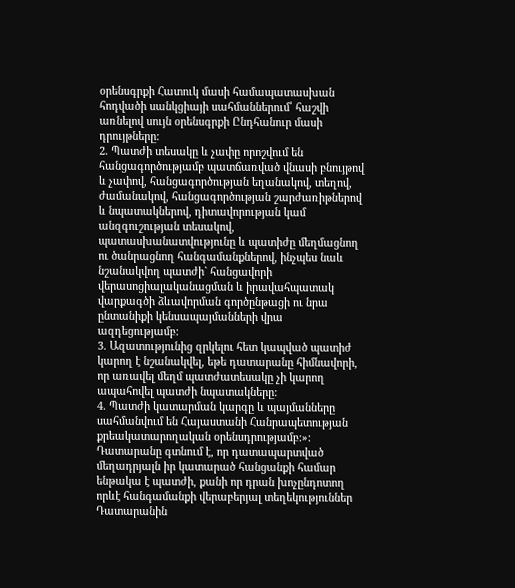օրենսգրքի Հատուկ մասի համապատասխան հոդվածի սանկցիայի սահմաններում՝ հաշվի առնելով սույն օրենսգրքի Ընդհանուր մասի դրույթները:
2. Պատժի տեսակը և չափը որոշվում են հանցագործությամբ պատճառված վնասի բնույթով և չափով, հանցագործության եղանակով, տեղով, ժամանակով, հանցագործության շարժառիթներով և նպատակներով, դիտավորության կամ անզգուշության տեսակով, պատասխանատվությունը և պատիժը մեղմացնող ու ծանրացնող հանգամանքներով, ինչպես նաև նշանակվող պատժի` հանցավորի վերասոցիալականացման և իրավահպատակ վարքագծի ձևավորման գործընթացի ու նրա ընտանիքի կենսապայմանների վրա ազդեցությամբ:
3. Ազատությունից զրկելու հետ կապված պատիժ կարող է նշանակվել, եթե դատարանը հիմնավորի, որ առավել մեղմ պատժատեսակը չի կարող ապահովել պատժի նպատակները:
4. Պատժի կատարման կարգը և պայմանները սահմանվում են Հայաստանի Հանրապետության քրեակատարողական օրենսդրությամբ:»:
Դատարանը գտնում է, որ դատապարտված մեղադրյալն իր կատարած հանցանքի համար ենթակա է պատժի, քանի որ դրան խոչընդոտող որևէ հանգամանքի վերաբերյալ տեղեկություններ Դատարանին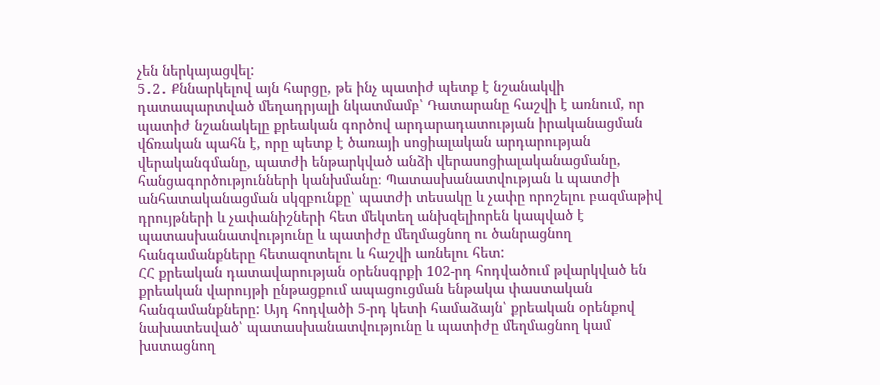չեն ներկայացվել:
5․2․ Քննարկելով այն հարցը, թե ինչ պատիժ պետք է նշանակվի դատապարտված մեղադրյալի նկատմամբ՝ Դատարանը հաշվի է առնում, որ պատիժ նշանակելը քրեական գործով արդարադատության իրականացման վճռական պահն է, որը պետք է ծառայի սոցիալական արդարության վերականգմանը, պատժի ենթարկված անձի վերասոցիալականացմանը, հանցագործությունների կանխմանը։ Պատասխանատվության և պատժի անհատականացման սկզբունքը՝ պատժի տեսակը և չափը որոշելու բազմաթիվ դրույթների և չափանիշների հետ մեկտեղ անխզելիորեն կապված է պատասխանատվությունը և պատիժը մեղմացնող ու ծանրացնող հանգամանքները հետազոտելու և հաշվի առնելու հետ:
ՀՀ քրեական դատավարության օրենսգրքի 102-րդ հոդվածում թվարկված են քրեական վարույթի ընթացքում ապացուցման ենթակա փաստական հանգամանքները: Այդ հոդվածի 5-րդ կետի համաձայն՝ քրեական օրենքով նախատեսված՝ պատասխանատվությունը և պատիժը մեղմացնող կամ խստացնող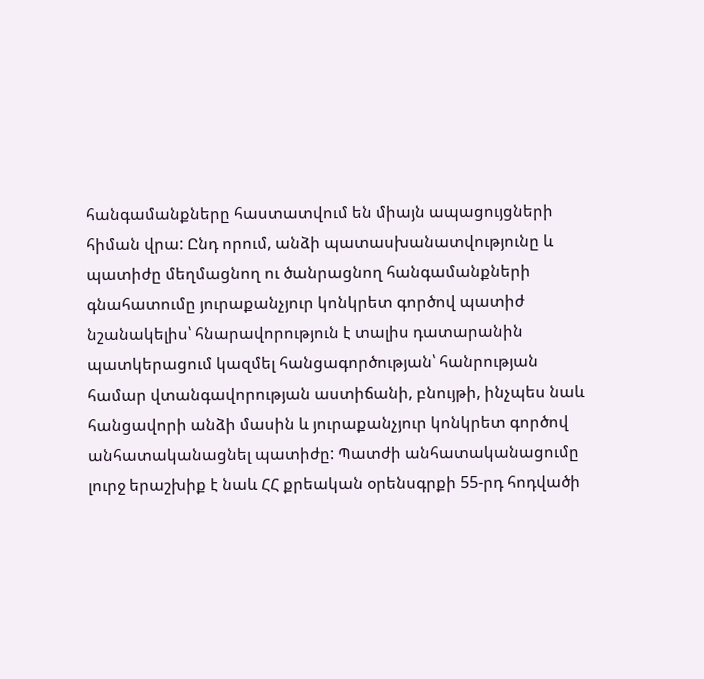հանգամանքները հաստատվում են միայն ապացույցների հիման վրա: Ընդ որում, անձի պատասխանատվությունը և պատիժը մեղմացնող ու ծանրացնող հանգամանքների գնահատումը յուրաքանչյուր կոնկրետ գործով պատիժ նշանակելիս՝ հնարավորություն է տալիս դատարանին պատկերացում կազմել հանցագործության՝ հանրության համար վտանգավորության աստիճանի, բնույթի, ինչպես նաև հանցավորի անձի մասին և յուրաքանչյուր կոնկրետ գործով անհատականացնել պատիժը: Պատժի անհատականացումը լուրջ երաշխիք է նաև ՀՀ քրեական օրենսգրքի 55-րդ հոդվածի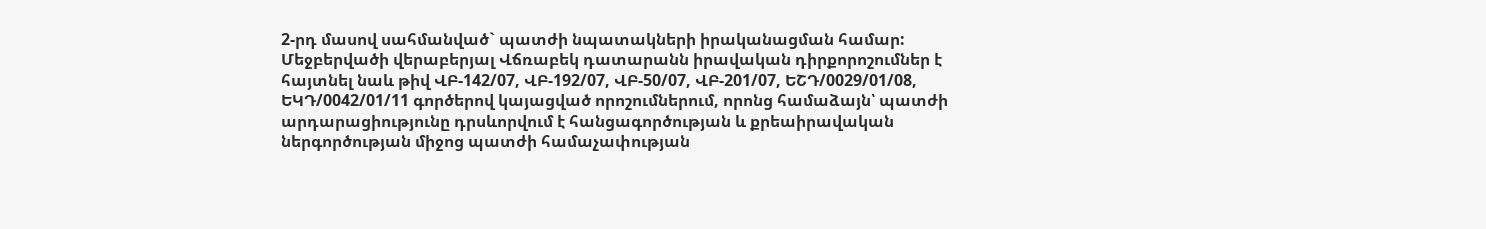2-րդ մասով սահմանված` պատժի նպատակների իրականացման համար:
Մեջբերվածի վերաբերյալ Վճռաբեկ դատարանն իրավական դիրքորոշումներ է հայտնել նաև թիվ ՎԲ-142/07, ՎԲ-192/07, ՎԲ-50/07, ՎԲ-201/07, ԵՇԴ/0029/01/08, ԵԿԴ/0042/01/11 գործերով կայացված որոշումներում, որոնց համաձայն՝ պատժի արդարացիությունը դրսևորվում է հանցագործության և քրեաիրավական ներգործության միջոց պատժի համաչափության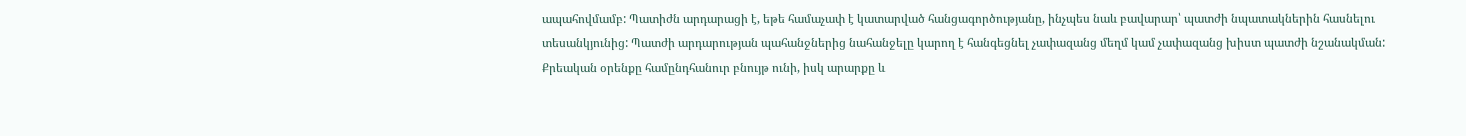ապահովմամբ: Պատիժն արդարացի է, եթե համաչափ է կատարված հանցագործությանը, ինչպես նաև բավարար՝ պատժի նպատակներին հասնելու տեսանկյունից: Պատժի արդարության պահանջներից նահանջելը կարող է հանգեցնել չափազանց մեղմ կամ չափազանց խիստ պատժի նշանակման: Քրեական օրենքը համընդհանուր բնույթ ունի, իսկ արարքը և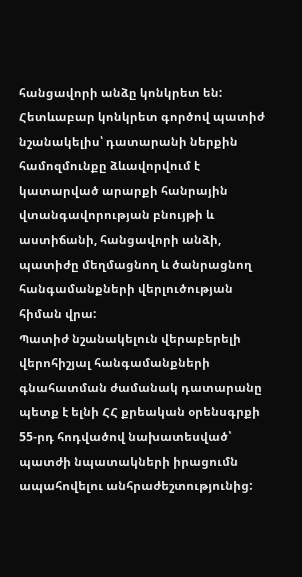հանցավորի անձը կոնկրետ են: Հետևաբար կոնկրետ գործով պատիժ նշանակելիս՝ դատարանի ներքին համոզմունքը ձևավորվում է կատարված արարքի հանրային վտանգավորության բնույթի և աստիճանի, հանցավորի անձի, պատիժը մեղմացնող և ծանրացնող հանգամանքների վերլուծության հիման վրա:
Պատիժ նշանակելուն վերաբերելի վերոհիշյալ հանգամանքների գնահատման ժամանակ դատարանը պետք է ելնի ՀՀ քրեական օրենսգրքի 55-րդ հոդվածով նախատեսված՝ պատժի նպատակների իրացումն ապահովելու անհրաժեշտությունից: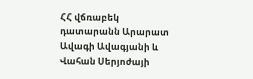ՀՀ վճռաբեկ դատարանն Արարատ Ավագի Ավագյանի և Վահան Սերյոժայի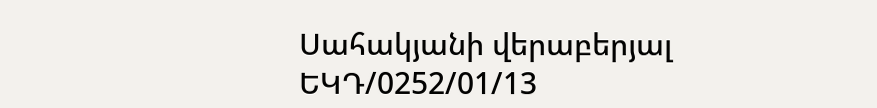Սահակյանի վերաբերյալ ԵԿԴ/0252/01/13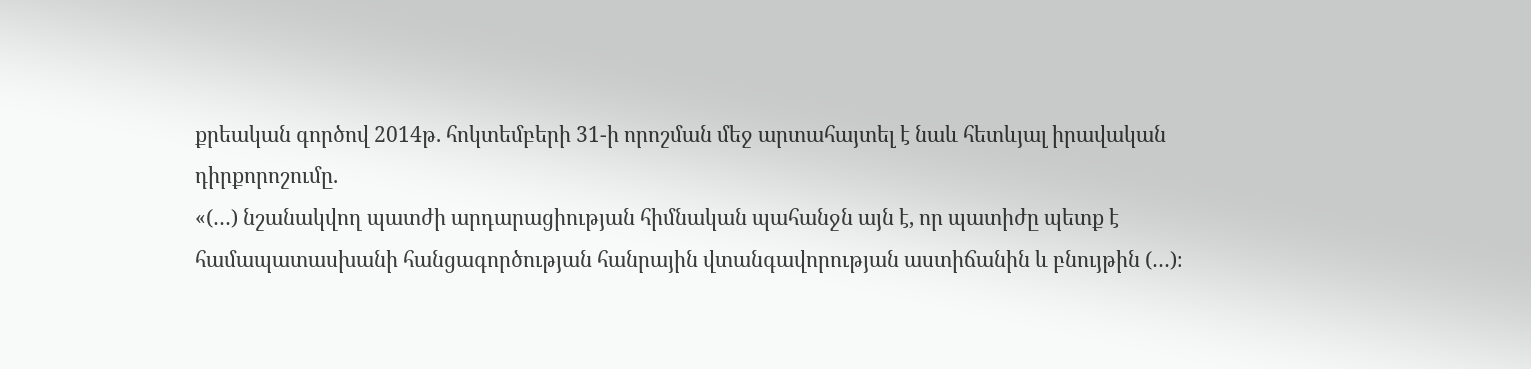քրեական գործով 2014թ. հոկտեմբերի 31-ի որոշման մեջ արտահայտել է նաև հետևյալ իրավական դիրքորոշումը.
«(…) նշանակվող պատժի արդարացիության հիմնական պահանջն այն է, որ պատիժը պետք է համապատասխանի հանցագործության հանրային վտանգավորության աստիճանին և բնույթին (…)։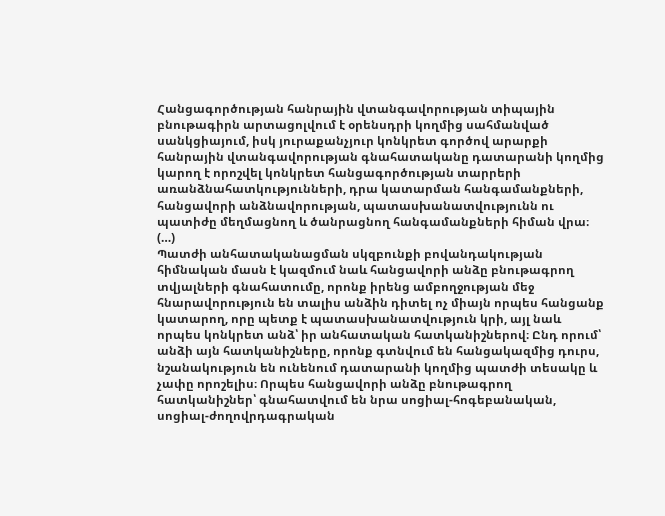Հանցագործության հանրային վտանգավորության տիպային բնութագիրն արտացոլվում է օրենսդրի կողմից սահմանված սանկցիայում, իսկ յուրաքանչյուր կոնկրետ գործով արարքի հանրային վտանգավորության գնահատականը դատարանի կողմից կարող է որոշվել կոնկրետ հանցագործության տարրերի առանձնահատկությունների, դրա կատարման հանգամանքների, հանցավորի անձնավորության, պատասխանատվությունն ու պատիժը մեղմացնող և ծանրացնող հանգամանքների հիման վրա։ (…)
Պատժի անհատականացման սկզբունքի բովանդակության հիմնական մասն է կազմում նաև հանցավորի անձը բնութագրող տվյալների գնահատումը, որոնք իրենց ամբողջության մեջ հնարավորություն են տալիս անձին դիտել ոչ միայն որպես հանցանք կատարող, որը պետք է պատասխանատվություն կրի, այլ նաև որպես կոնկրետ անձ՝ իր անհատական հատկանիշներով։ Ընդ որում՝ անձի այն հատկանիշները, որոնք գտնվում են հանցակազմից դուրս, նշանակություն են ունենում դատարանի կողմից պատժի տեսակը և չափը որոշելիս։ Որպես հանցավորի անձը բնութագրող հատկանիշներ՝ գնահատվում են նրա սոցիալ-հոգեբանական, սոցիալ-ժողովրդագրական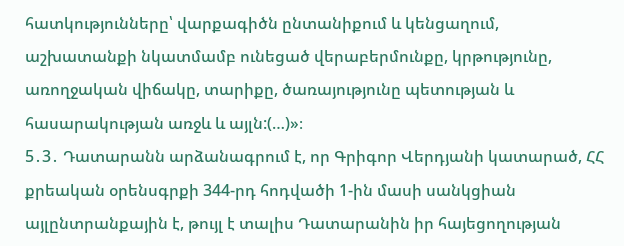հատկությունները՝ վարքագիծն ընտանիքում և կենցաղում, աշխատանքի նկատմամբ ունեցած վերաբերմունքը, կրթությունը, առողջական վիճակը, տարիքը, ծառայությունը պետության և հասարակության առջև և այլն:(…)»։
5․3․ Դատարանն արձանագրում է, որ Գրիգոր Վերդյանի կատարած, ՀՀ քրեական օրենսգրքի 344-րդ հոդվածի 1-ին մասի սանկցիան այլընտրանքային է, թույլ է տալիս Դատարանին իր հայեցողության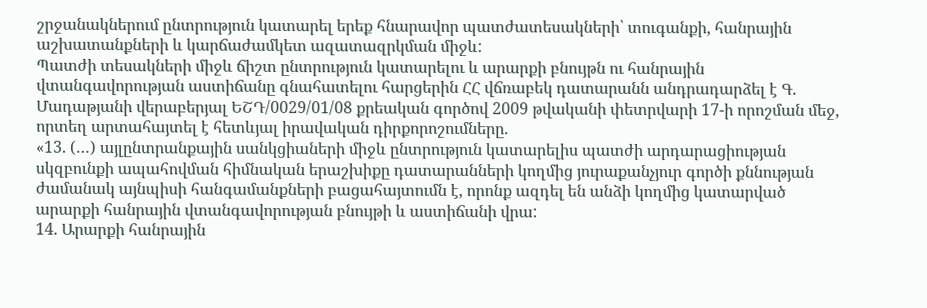շրջանակներում ընտրություն կատարել երեք հնարավոր պատժատեսակների՝ տուգանքի, հանրային աշխատանքների և կարճաժամկետ ազատազրկման միջև:
Պատժի տեսակների միջև ճիշտ ընտրություն կատարելու և արարքի բնույթն ու հանրային վտանգավորության աստիճանը գնահատելու հարցերին ՀՀ վճռաբեկ դատարանն անդրադարձել է Գ. Մադաթյանի վերաբերյալ ԵՇԴ/0029/01/08 քրեական գործով 2009 թվականի փետրվարի 17-ի որոշման մեջ, որտեղ արտահայտել է հետևյալ իրավական դիրքորոշումները.
«13. (…) այլընտրանքային սանկցիաների միջև ընտրություն կատարելիս պատժի արդարացիության սկզբունքի ապահովման հիմնական երաշխիքը դատարանների կողմից յուրաքանչյուր գործի քննության ժամանակ այնպիսի հանգամանքների բացահայտումն է, որոնք ազդել են անձի կողմից կատարված արարքի հանրային վտանգավորության բնույթի և աստիճանի վրա:
14. Արարքի հանրային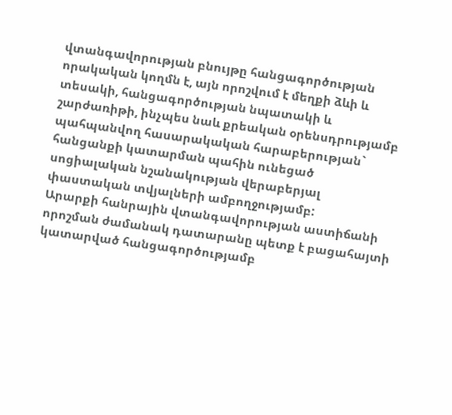վտանգավորության բնույթը հանցագործության որակական կողմն է, այն որոշվում է մեղքի ձևի և տեսակի, հանցագործության նպատակի և շարժառիթի, ինչպես նաև քրեական օրենսդրությամբ պահպանվող հասարակական հարաբերության` հանցանքի կատարման պահին ունեցած սոցիալական նշանակության վերաբերյալ փաստական տվյալների ամբողջությամբ:
Արարքի հանրային վտանգավորության աստիճանի որոշման ժամանակ դատարանը պետք է բացահայտի կատարված հանցագործությամբ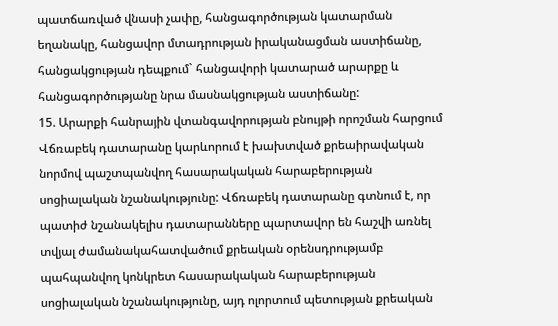պատճառված վնասի չափը, հանցագործության կատարման եղանակը, հանցավոր մտադրության իրականացման աստիճանը, հանցակցության դեպքում` հանցավորի կատարած արարքը և հանցագործությանը նրա մասնակցության աստիճանը:
15. Արարքի հանրային վտանգավորության բնույթի որոշման հարցում Վճռաբեկ դատարանը կարևորում է խախտված քրեաիրավական նորմով պաշտպանվող հասարակական հարաբերության սոցիալական նշանակությունը: Վճռաբեկ դատարանը գտնում է, որ պատիժ նշանակելիս դատարանները պարտավոր են հաշվի առնել տվյալ ժամանակահատվածում քրեական օրենսդրությամբ պահպանվող կոնկրետ հասարակական հարաբերության սոցիալական նշանակությունը, այդ ոլորտում պետության քրեական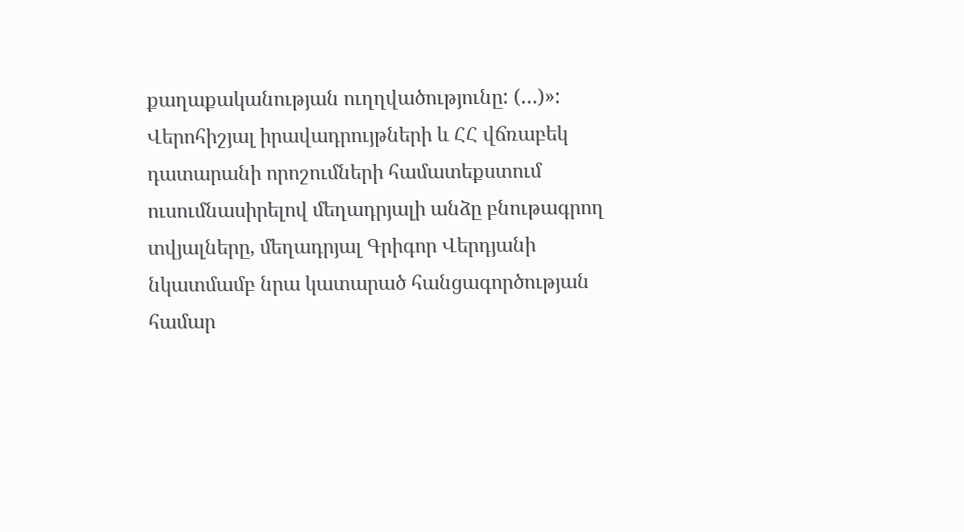քաղաքականության ուղղվածությունը: (…)»:
Վերոհիշյալ իրավադրույթների և ՀՀ վճռաբեկ դատարանի որոշումների համատեքստում ուսումնասիրելով մեղադրյալի անձը բնութագրող տվյալները, մեղադրյալ Գրիգոր Վերդյանի նկատմամբ նրա կատարած հանցագործության համար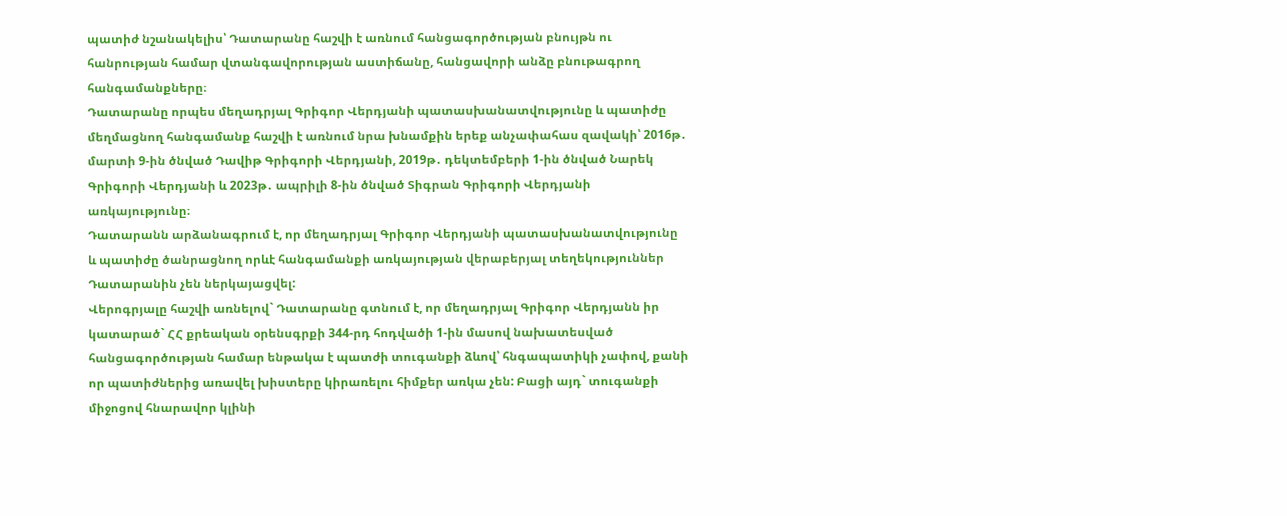պատիժ նշանակելիս՝ Դատարանը հաշվի է առնում հանցագործության բնույթն ու հանրության համար վտանգավորության աստիճանը, հանցավորի անձը բնութագրող հանգամանքները։
Դատարանը որպես մեղադրյալ Գրիգոր Վերդյանի պատասխանատվությունը և պատիժը մեղմացնող հանգամանք հաշվի է առնում նրա խնամքին երեք անչափահաս զավակի՝ 2016թ․ մարտի 9-ին ծնված Դավիթ Գրիգորի Վերդյանի, 2019թ․ դեկտեմբերի 1-ին ծնված Նարեկ Գրիգորի Վերդյանի և 2023թ․ ապրիլի 8-ին ծնված Տիգրան Գրիգորի Վերդյանի առկայությունը։
Դատարանն արձանագրում է, որ մեղադրյալ Գրիգոր Վերդյանի պատասխանատվությունը և պատիժը ծանրացնող որևէ հանգամանքի առկայության վերաբերյալ տեղեկություններ Դատարանին չեն ներկայացվել:
Վերոգրյալը հաշվի առնելով` Դատարանը գտնում է, որ մեղադրյալ Գրիգոր Վերդյանն իր կատարած` ՀՀ քրեական օրենսգրքի 344-րդ հոդվածի 1-ին մասով նախատեսված հանցագործության համար ենթակա է պատժի տուգանքի ձևով՝ հնգապատիկի չափով, քանի որ պատիժներից առավել խիստերը կիրառելու հիմքեր առկա չեն: Բացի այդ` տուգանքի միջոցով հնարավոր կլինի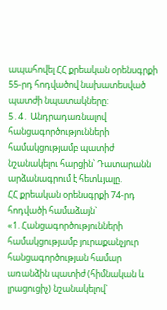ապահովել ՀՀ քրեական օրենսգրքի 55-րդ հոդվածով նախատեսված պատժի նպատակները:
5․4․ Անդրադառնալով հանցագործությունների համակցությամբ պատիժ նշանակելու հարցին՝ Դատարանն արձանագրում է հետևյալը.
ՀՀ քրեական օրենսգրքի 74-րդ հոդվածի համաձայն`
«1. Հանցագործությունների համակցությամբ յուրաքանչյուր հանցագործության համար առանձին պատիժ (հիմնական և լրացուցիչ) նշանակելով`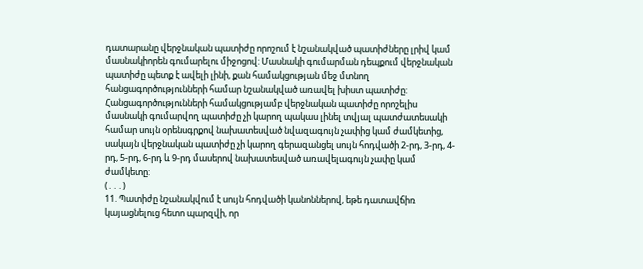դատարանը վերջնական պատիժը որոշում է նշանակված պատիժները լրիվ կամ մասնակիորեն գումարելու միջոցով: Մասնակի գումարման դեպքում վերջնական պատիժը պետք է ավելի լինի, քան համակցության մեջ մտնող հանցագործությունների համար նշանակված առավել խիստ պատիժը: Հանցագործությունների համակցությամբ վերջնական պատիժը որոշելիս մասնակի գումարվող պատիժը չի կարող պակաս լինել տվյալ պատժատեսակի համար սույն օրենսգրքով նախատեսված նվազագույն չափից կամ ժամկետից, սակայն վերջնական պատիժը չի կարող գերազանցել սույն հոդվածի 2-րդ, 3-րդ, 4-րդ, 5-րդ, 6-րդ և 9-րդ մասերով նախատեսված առավելագույն չափը կամ ժամկետը:
(․․․)
11. Պատիժը նշանակվում է սույն հոդվածի կանոններով, եթե դատավճիռ կայացնելուց հետո պարզվի, որ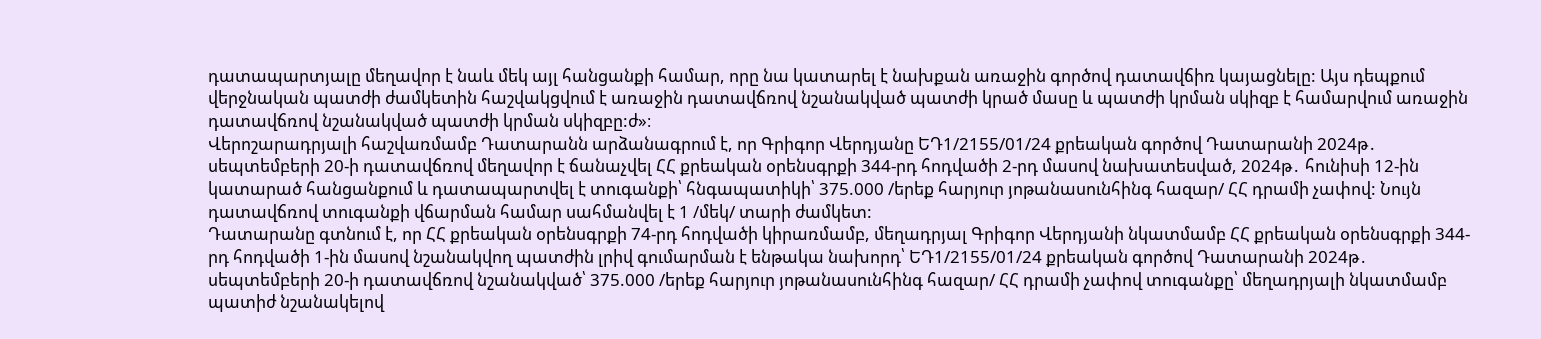դատապարտյալը մեղավոր է նաև մեկ այլ հանցանքի համար, որը նա կատարել է նախքան առաջին գործով դատավճիռ կայացնելը: Այս դեպքում վերջնական պատժի ժամկետին հաշվակցվում է առաջին դատավճռով նշանակված պատժի կրած մասը և պատժի կրման սկիզբ է համարվում առաջին դատավճռով նշանակված պատժի կրման սկիզբը:ժ»։
Վերոշարադրյալի հաշվառմամբ Դատարանն արձանագրում է, որ Գրիգոր Վերդյանը ԵԴ1/2155/01/24 քրեական գործով Դատարանի 2024թ․ սեպտեմբերի 20-ի դատավճռով մեղավոր է ճանաչվել ՀՀ քրեական օրենսգրքի 344-րդ հոդվածի 2-րդ մասով նախատեսված, 2024թ․ հունիսի 12-ին կատարած հանցանքում և դատապարտվել է տուգանքի՝ հնգապատիկի՝ 375.000 /երեք հարյուր յոթանասունհինգ հազար/ ՀՀ դրամի չափով: Նույն դատավճռով տուգանքի վճարման համար սահմանվել է 1 /մեկ/ տարի ժամկետ:
Դատարանը գտնում է, որ ՀՀ քրեական օրենսգրքի 74-րդ հոդվածի կիրառմամբ, մեղադրյալ Գրիգոր Վերդյանի նկատմամբ ՀՀ քրեական օրենսգրքի 344-րդ հոդվածի 1-ին մասով նշանակվող պատժին լրիվ գումարման է ենթակա նախորդ՝ ԵԴ1/2155/01/24 քրեական գործով Դատարանի 2024թ․ սեպտեմբերի 20-ի դատավճռով նշանակված՝ 375.000 /երեք հարյուր յոթանասունհինգ հազար/ ՀՀ դրամի չափով տուգանքը՝ մեղադրյալի նկատմամբ պատիժ նշանակելով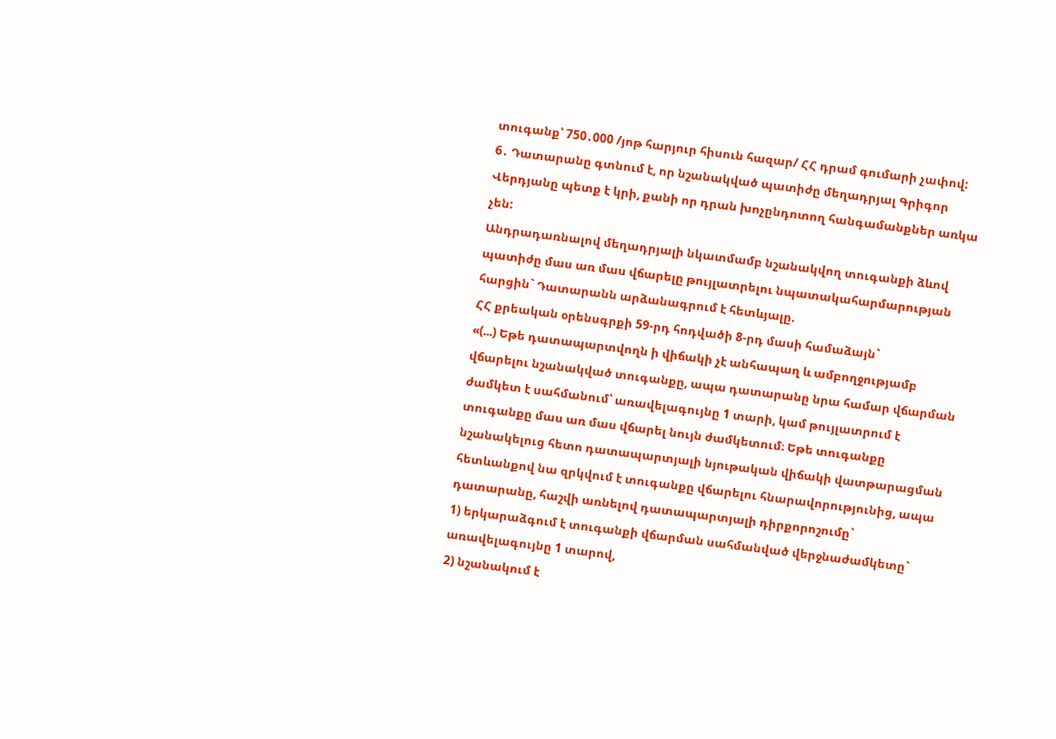տուգանք՝ 750․000 /յոթ հարյուր հիսուն հազար/ ՀՀ դրամ գումարի չափով:
6․ Դատարանը գտնում է, որ նշանակված պատիժը մեղադրյալ Գրիգոր Վերդյանը պետք է կրի, քանի որ դրան խոչընդոտող հանգամանքներ առկա չեն:
Անդրադառնալով մեղադրյալի նկատմամբ նշանակվող տուգանքի ձևով պատիժը մաս առ մաս վճարելը թույլատրելու նպատակահարմարության հարցին` Դատարանն արձանագրում է հետևյալը.
ՀՀ քրեական օրենսգրքի 59-րդ հոդվածի 8-րդ մասի համաձայն`
«(...) Եթե դատապարտվողն ի վիճակի չէ անհապաղ և ամբողջությամբ վճարելու նշանակված տուգանքը, ապա դատարանը նրա համար վճարման ժամկետ է սահմանում՝ առավելագույնը 1 տարի, կամ թույլատրում է տուգանքը մաս առ մաս վճարել նույն ժամկետում։ Եթե տուգանքը նշանակելուց հետո դատապարտյալի նյութական վիճակի վատթարացման հետևանքով նա զրկվում է տուգանքը վճարելու հնարավորությունից, ապա դատարանը, հաշվի առնելով դատապարտյալի դիրքորոշումը`
1) երկարաձգում է տուգանքի վճարման սահմանված վերջնաժամկետը` առավելագույնը 1 տարով,
2) նշանակում է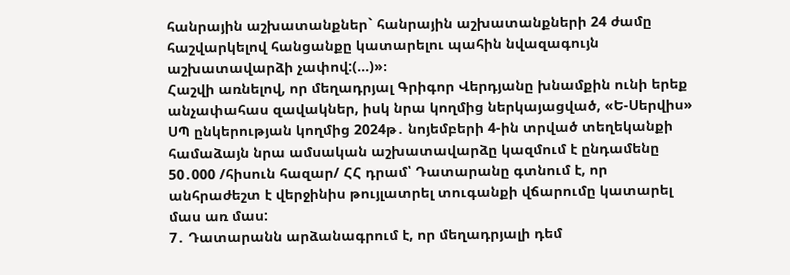հանրային աշխատանքներ` հանրային աշխատանքների 24 ժամը հաշվարկելով հանցանքը կատարելու պահին նվազագույն աշխատավարձի չափով:(...)»։
Հաշվի առնելով, որ մեղադրյալ Գրիգոր Վերդյանը խնամքին ունի երեք անչափահաս զավակներ, իսկ նրա կողմից ներկայացված, «Ե-Սերվիս» ՍՊ ընկերության կողմից 2024թ․ նոյեմբերի 4-ին տրված տեղեկանքի համաձայն նրա ամսական աշխատավարձը կազմում է ընդամենը 50․000 /հիսուն հազար/ ՀՀ դրամ՝ Դատարանը գտնում է, որ անհրաժեշտ է վերջինիս թույլատրել տուգանքի վճարումը կատարել մաս առ մաս:
7․ Դատարանն արձանագրում է, որ մեղադրյալի դեմ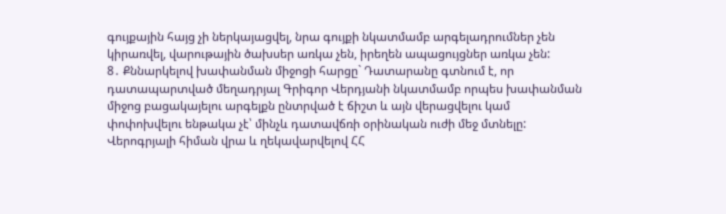գույքային հայց չի ներկայացվել, նրա գույքի նկատմամբ արգելադրումներ չեն կիրառվել, վարութային ծախսեր առկա չեն, իրեղեն ապացույցներ առկա չեն:
8․ Քննարկելով խափանման միջոցի հարցը` Դատարանը գտնում է, որ դատապարտված մեղադրյալ Գրիգոր Վերդյանի նկատմամբ որպես խափանման միջոց բացակայելու արգելքն ընտրված է ճիշտ և այն վերացվելու կամ փոփոխվելու ենթակա չէ՝ մինչև դատավճռի օրինական ուժի մեջ մտնելը:
Վերոգրյալի հիման վրա և ղեկավարվելով ՀՀ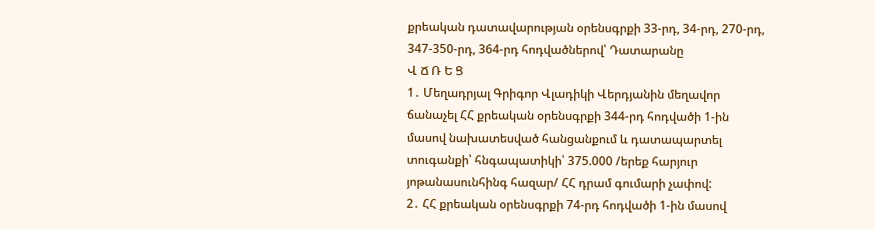քրեական դատավարության օրենսգրքի 33-րդ, 34-րդ, 270-րդ, 347-350-րդ, 364-րդ հոդվածներով՝ Դատարանը
Վ Ճ Ռ Ե Ց
1․ Մեղադրյալ Գրիգոր Վլադիկի Վերդյանին մեղավոր ճանաչել ՀՀ քրեական օրենսգրքի 344-րդ հոդվածի 1-ին մասով նախատեսված հանցանքում և դատապարտել տուգանքի՝ հնգապատիկի՝ 375.000 /երեք հարյուր յոթանասունհինգ հազար/ ՀՀ դրամ գումարի չափով:
2․ ՀՀ քրեական օրենսգրքի 74-րդ հոդվածի 1-ին մասով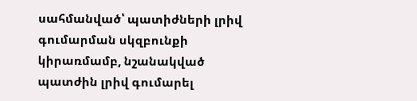սահմանված՝ պատիժների լրիվ գումարման սկզբունքի կիրառմամբ, նշանակված պատժին լրիվ գումարել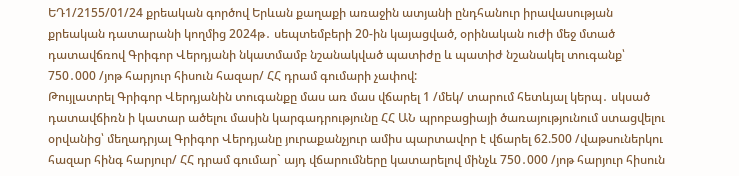ԵԴ1/2155/01/24 քրեական գործով Երևան քաղաքի առաջին ատյանի ընդհանուր իրավասության քրեական դատարանի կողմից 2024թ․ սեպտեմբերի 20-ին կայացված, օրինական ուժի մեջ մտած դատավճռով Գրիգոր Վերդյանի նկատմամբ նշանակված պատիժը և պատիժ նշանակել տուգանք՝ 750․000 /յոթ հարյուր հիսուն հազար/ ՀՀ դրամ գումարի չափով:
Թույլատրել Գրիգոր Վերդյանին տուգանքը մաս առ մաս վճարել 1 /մեկ/ տարում հետևյալ կերպ․ սկսած դատավճիռն ի կատար ածելու մասին կարգադրությունը ՀՀ ԱՆ պրոբացիայի ծառայությունում ստացվելու օրվանից՝ մեղադրյալ Գրիգոր Վերդյանը յուրաքանչյուր ամիս պարտավոր է վճարել 62.500 /վաթսուներկու հազար հինգ հարյուր/ ՀՀ դրամ գումար` այդ վճարումները կատարելով մինչև 750․000 /յոթ հարյուր հիսուն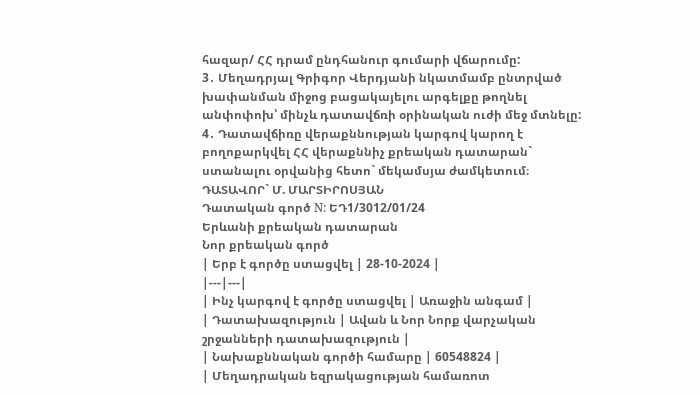հազար/ ՀՀ դրամ ընդհանուր գումարի վճարումը:
3․ Մեղադրյալ Գրիգոր Վերդյանի նկատմամբ ընտրված խափանման միջոց բացակայելու արգելքը թողնել անփոփոխ՝ մինչև դատավճռի օրինական ուժի մեջ մտնելը:
4․ Դատավճիռը վերաքննության կարգով կարող է բողոքարկվել ՀՀ վերաքննիչ քրեական դատարան` ստանալու օրվանից հետո` մեկամսյա ժամկետում։
ԴԱՏԱՎՈՐ` Մ. ՄԱՐՏԻՐՈՍՅԱՆ
Դատական գործ N: ԵԴ1/3012/01/24
Երևանի քրեական դատարան
Նոր քրեական գործ
| Երբ է գործը ստացվել | 28-10-2024 |
|---|---|
| Ինչ կարգով է գործը ստացվել | Առաջին անգամ |
| Դատախազություն | Ավան և Նոր Նորք վարչական շրջանների դատախազություն |
| Նախաքննական գործի համարը | 60548824 |
| Մեղադրական եզրակացության համառոտ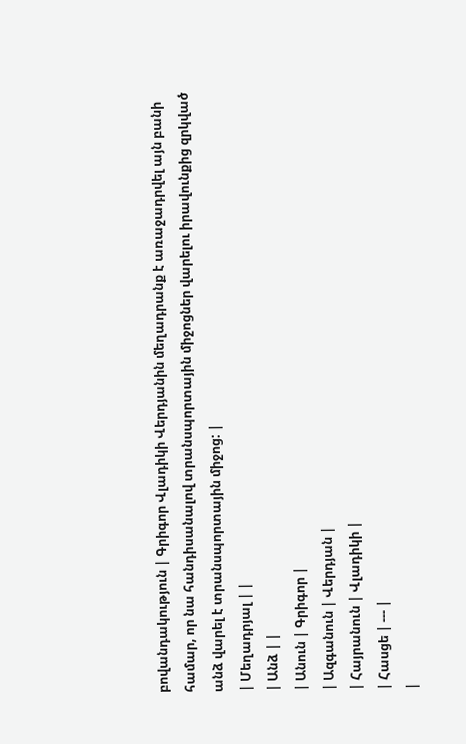բովանդակություն | Գրիգոր Վլադիկի Վերդյանին մեղադրանք է առաջադրվել այն բանի համար, որ նա հանդիսանալով տրանսպորտային միջոցներ վարելու իրավունքից զրկված անձ վարել է տրանսպորտային միջոց: |
| Մեղադրյալ | |
| Անձ | |
| Անուն | Գրիգոր |
| Ազգանուն | Վերդյան |
| Հայրանուն | Վլադիկի |
| Հասցե | --- |
|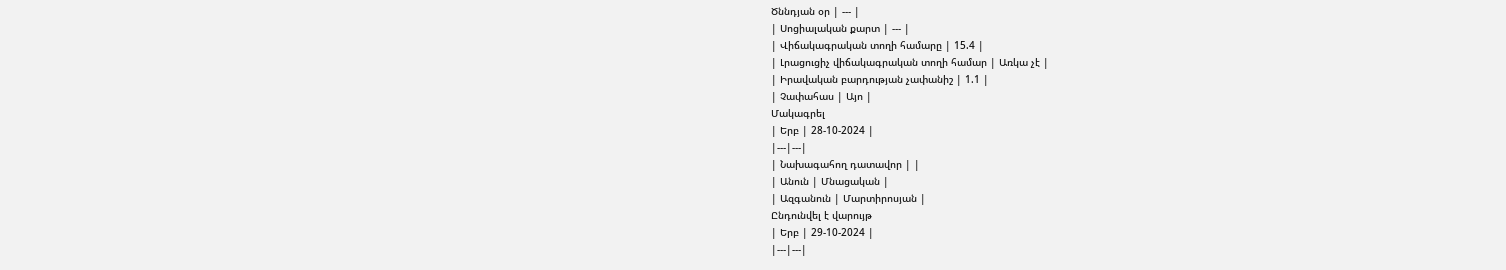Ծննդյան օր | --- |
| Սոցիալական քարտ | --- |
| Վիճակագրական տողի համարը | 15.4 |
| Լրացուցիչ վիճակագրական տողի համար | Առկա չէ |
| Իրավական բարդության չափանիշ | 1.1 |
| Չափահաս | Այո |
Մակագրել
| Երբ | 28-10-2024 |
|---|---|
| Նախագահող դատավոր | |
| Անուն | Մնացական |
| Ազգանուն | Մարտիրոսյան |
Ընդունվել է վարույթ
| Երբ | 29-10-2024 |
|---|---|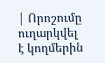| Որոշումը ուղարկվել է կողմերին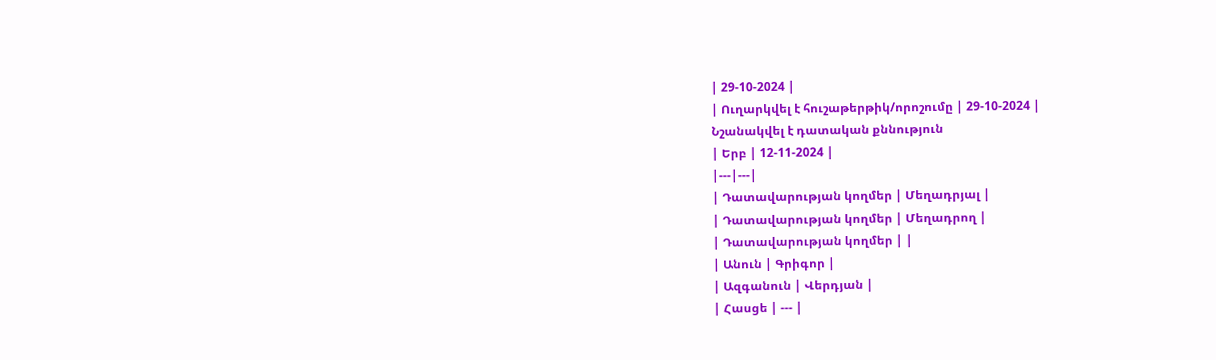| 29-10-2024 |
| Ուղարկվել է հուշաթերթիկ/որոշումը | 29-10-2024 |
Նշանակվել է դատական քննություն
| Երբ | 12-11-2024 |
|---|---|
| Դատավարության կողմեր | Մեղադրյալ |
| Դատավարության կողմեր | Մեղադրող |
| Դատավարության կողմեր | |
| Անուն | Գրիգոր |
| Ազգանուն | Վերդյան |
| Հասցե | --- |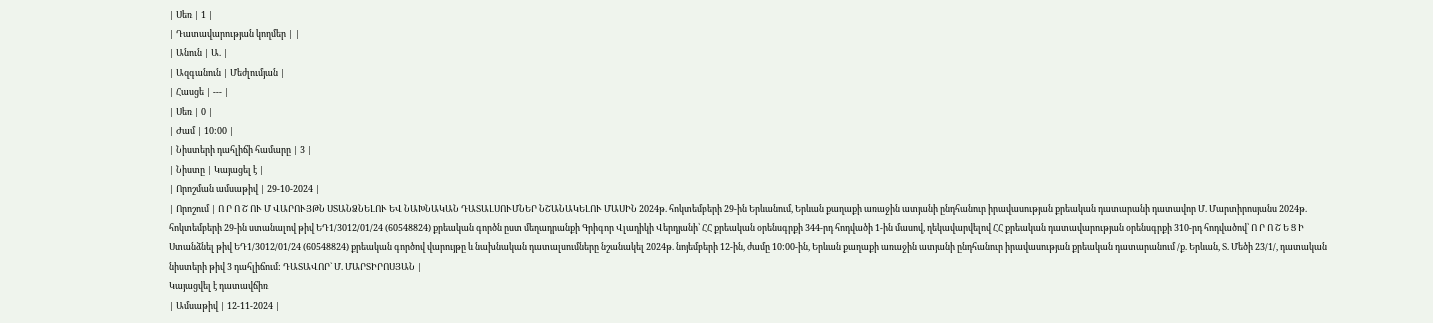| Սեռ | 1 |
| Դատավարության կողմեր | |
| Անուն | Ա. |
| Ազգանուն | Մեժլումյան |
| Հասցե | --- |
| Սեռ | 0 |
| Ժամ | 10:00 |
| Նիստերի դահլիճի համարը | 3 |
| Նիստը | Կայացել է |
| Որոշման ամսաթիվ | 29-10-2024 |
| Որոշում | Ո Ր Ո Շ ՈՒ Մ ՎԱՐՈՒՅԹՆ ՍՏԱՆՁՆԵԼՈՒ ԵՎ ՆԱԽՆԱԿԱՆ ԴԱՏԱԼՍՈՒՄՆԵՐ ՆՇԱՆԱԿԵԼՈՒ ՄԱՍԻՆ 2024թ. հոկտեմբերի 29-ին Երևանում, Երևան քաղաքի առաջին ատյանի ընդհանուր իրավասության քրեական դատարանի դատավոր Մ. Մարտիրոսյանս 2024թ. հոկտեմբերի 29-ին ստանալով թիվ ԵԴ1/3012/01/24 (60548824) քրեական գործն ըստ մեղադրանքի Գրիգոր Վլադիկի Վերդյանի՝ ՀՀ քրեական օրենսգրքի 344-րդ հոդվածի 1-ին մասով, ղեկավարվելով ՀՀ քրեական դատավարության օրենսգրքի 310-րդ հոդվածով՝ Ո Ր Ո Շ Ե Ց Ի Ստանձնել թիվ ԵԴ1/3012/01/24 (60548824) քրեական գործով վարույթը և նախնական դատալսումները նշանակել 2024թ. նոյեմբերի 12-ին, ժամը 10:00-ին, Երևան քաղաքի առաջին ատյանի ընդհանուր իրավասության քրեական դատարանում /ք. Երևան, Տ. Մեծի 23/1/, դատական նիստերի թիվ 3 դահլիճում: ԴԱՏԱՎՈՐ` Մ. ՄԱՐՏԻՐՈՍՅԱՆ |
Կայացվել է դատավճիռ
| Ամսաթիվ | 12-11-2024 |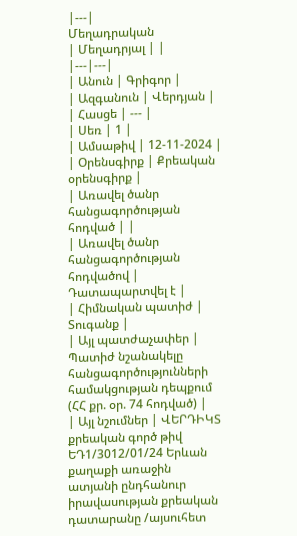|---|
Մեղադրական
| Մեղադրյալ | |
|---|---|
| Անուն | Գրիգոր |
| Ազգանուն | Վերդյան |
| Հասցե | --- |
| Սեռ | 1 |
| Ամսաթիվ | 12-11-2024 |
| Օրենսգիրք | Քրեական օրենսգիրք |
| Առավել ծանր հանցագործության հոդված | |
| Առավել ծանր հանցագործության հոդվածով | Դատապարտվել է |
| Հիմնական պատիժ | Տուգանք |
| Այլ պատժաչափեր | Պատիժ նշանակելը հանցագործությունների համակցության դեպքում (ՀՀ քր. օր. 74 հոդված) |
| Այլ նշումներ | ՎԵՐԴԻԿՏ քրեական գործ թիվ ԵԴ1/3012/01/24 Երևան քաղաքի առաջին ատյանի ընդհանուր իրավասության քրեական դատարանը /այսուհետ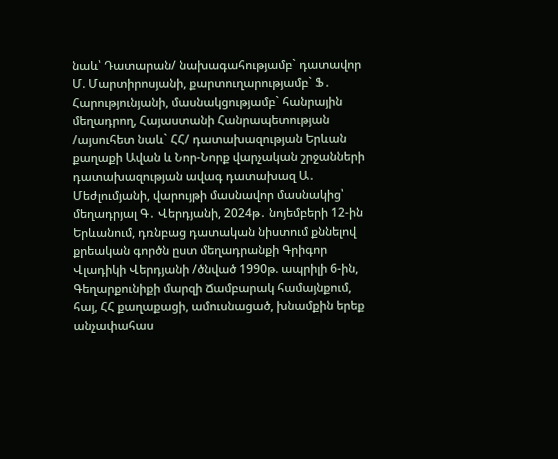նաև՝ Դատարան/ նախագահությամբ` դատավոր Մ. Մարտիրոսյանի, քարտուղարությամբ` Ֆ․ Հարությունյանի, մասնակցությամբ` հանրային մեղադրող, Հայաստանի Հանրապետության /այսուհետ նաև` ՀՀ/ դատախազության Երևան քաղաքի Ավան և Նոր-Նորք վարչական շրջանների դատախազության ավագ դատախազ Ա․ Մեժլումյանի, վարույթի մասնավոր մասնակից՝ մեղադրյալ Գ․ Վերդյանի, 2024թ․ նոյեմբերի 12-ին Երևանում, դռնբաց դատական նիստում քննելով քրեական գործն ըստ մեղադրանքի Գրիգոր Վլադիկի Վերդյանի /ծնված 1990թ. ապրիլի 6-ին, Գեղարքունիքի մարզի Ճամբարակ համայնքում, հայ, ՀՀ քաղաքացի, ամուսնացած, խնամքին երեք անչափահաս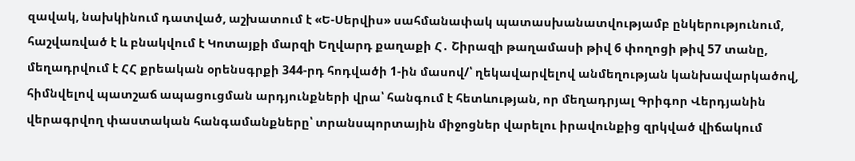զավակ, նախկինում դատված, աշխատում է «Ե-Սերվիս» սահմանափակ պատասխանատվությամբ ընկերությունում, հաշվառված է և բնակվում է Կոտայքի մարզի Եղվարդ քաղաքի Հ․ Շիրազի թաղամասի թիվ 6 փողոցի թիվ 57 տանը, մեղադրվում է ՀՀ քրեական օրենսգրքի 344-րդ հոդվածի 1-ին մասով/՝ ղեկավարվելով անմեղության կանխավարկածով, հիմնվելով պատշաճ ապացուցման արդյունքների վրա՝ հանգում է հետևության, որ մեղադրյալ Գրիգոր Վերդյանին վերագրվող փաստական հանգամանքները՝ տրանսպորտային միջոցներ վարելու իրավունքից զրկված վիճակում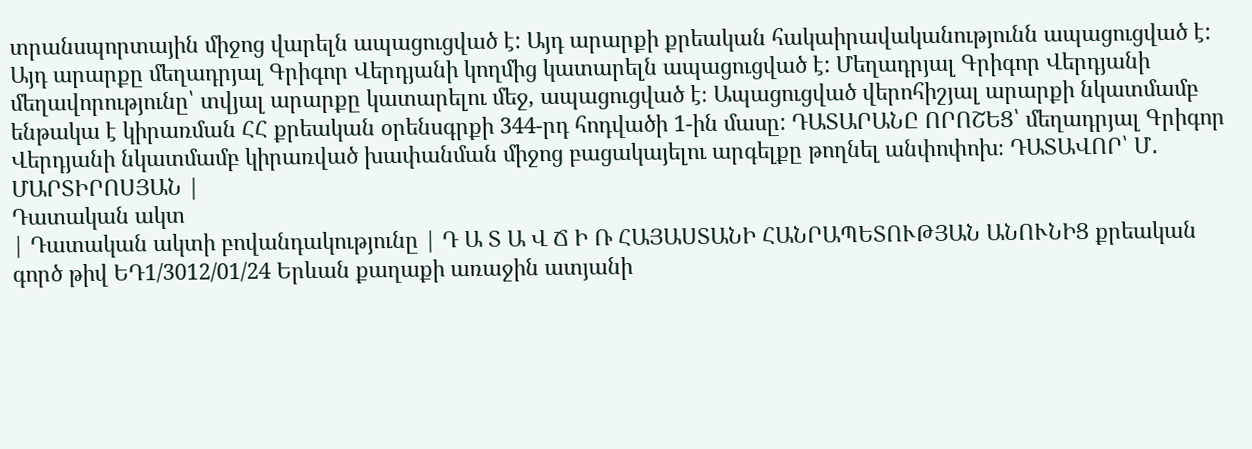տրանսպորտային միջոց վարելն ապացուցված է: Այդ արարքի քրեական հակաիրավականությունն ապացուցված է: Այդ արարքը մեղադրյալ Գրիգոր Վերդյանի կողմից կատարելն ապացուցված է: Մեղադրյալ Գրիգոր Վերդյանի մեղավորությունը՝ տվյալ արարքը կատարելու մեջ, ապացուցված է։ Ապացուցված վերոհիշյալ արարքի նկատմամբ ենթակա է կիրառման ՀՀ քրեական օրենսգրքի 344-րդ հոդվածի 1-ին մասը: ԴԱՏԱՐԱՆԸ ՈՐՈՇԵՑ՝ մեղադրյալ Գրիգոր Վերդյանի նկատմամբ կիրառված խափանման միջոց բացակայելու արգելքը թողնել անփոփոխ։ ԴԱՏԱՎՈՐ՝ Մ․ ՄԱՐՏԻՐՈՍՅԱՆ |
Դատական ակտ
| Դատական ակտի բովանդակությունը | Դ Ա Տ Ա Վ Ճ Ի Ռ ՀԱՅԱՍՏԱՆԻ ՀԱՆՐԱՊԵՏՈՒԹՅԱՆ ԱՆՈՒՆԻՑ քրեական գործ թիվ ԵԴ1/3012/01/24 Երևան քաղաքի առաջին ատյանի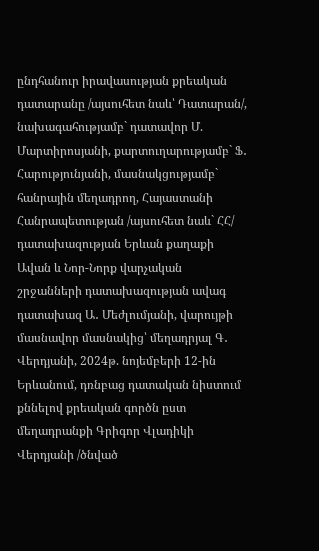ընդհանուր իրավասության քրեական դատարանը /այսուհետ նաև՝ Դատարան/, նախագահությամբ` դատավոր Մ. Մարտիրոսյանի, քարտուղարությամբ` Ֆ․ Հարությունյանի, մասնակցությամբ` հանրային մեղադրող, Հայաստանի Հանրապետության /այսուհետ նաև` ՀՀ/ դատախազության Երևան քաղաքի Ավան և Նոր-Նորք վարչական շրջանների դատախազության ավագ դատախազ Ա․ Մեժլումյանի, վարույթի մասնավոր մասնակից՝ մեղադրյալ Գ․ Վերդյանի, 2024թ. նոյեմբերի 12-ին Երևանում, դռնբաց դատական նիստում քննելով քրեական գործն ըստ մեղադրանքի Գրիգոր Վլադիկի Վերդյանի /ծնված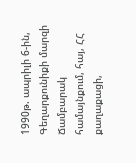1990թ. ապրիլի 6-ին, Գեղարքունիքի մարզի Ճամբարակ համայնքում, հայ, ՀՀ քաղաքացի,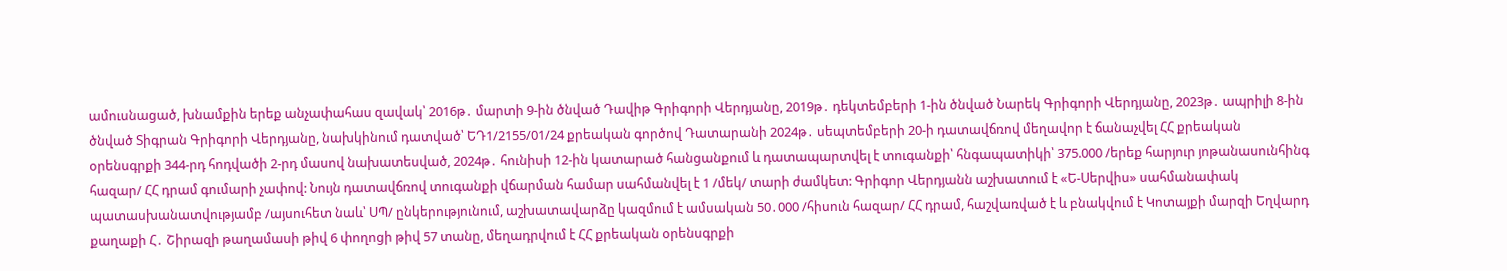ամուսնացած, խնամքին երեք անչափահաս զավակ՝ 2016թ․ մարտի 9-ին ծնված Դավիթ Գրիգորի Վերդյանը, 2019թ․ դեկտեմբերի 1-ին ծնված Նարեկ Գրիգորի Վերդյանը, 2023թ․ ապրիլի 8-ին ծնված Տիգրան Գրիգորի Վերդյանը, նախկինում դատված՝ ԵԴ1/2155/01/24 քրեական գործով Դատարանի 2024թ․ սեպտեմբերի 20-ի դատավճռով մեղավոր է ճանաչվել ՀՀ քրեական օրենսգրքի 344-րդ հոդվածի 2-րդ մասով նախատեսված, 2024թ․ հունիսի 12-ին կատարած հանցանքում և դատապարտվել է տուգանքի՝ հնգապատիկի՝ 375.000 /երեք հարյուր յոթանասունհինգ հազար/ ՀՀ դրամ գումարի չափով: Նույն դատավճռով տուգանքի վճարման համար սահմանվել է 1 /մեկ/ տարի ժամկետ: Գրիգոր Վերդյանն աշխատում է «Ե-Սերվիս» սահմանափակ պատասխանատվությամբ /այսուհետ նաև՝ ՍՊ/ ընկերությունում, աշխատավարձը կազմում է ամսական 50․000 /հիսուն հազար/ ՀՀ դրամ, հաշվառված է և բնակվում է Կոտայքի մարզի Եղվարդ քաղաքի Հ․ Շիրազի թաղամասի թիվ 6 փողոցի թիվ 57 տանը, մեղադրվում է ՀՀ քրեական օրենսգրքի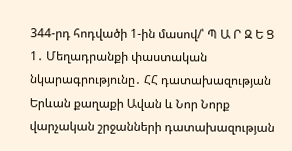344-րդ հոդվածի 1-ին մասով/՝ Պ Ա Ր Զ Ե Ց 1․ Մեղադրանքի փաստական նկարագրությունը․ ՀՀ դատախազության Երևան քաղաքի Ավան և Նոր Նորք վարչական շրջանների դատախազության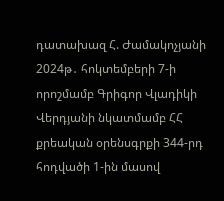դատախազ Հ. Ժամակոչյանի 2024թ․ հոկտեմբերի 7-ի որոշմամբ Գրիգոր Վլադիկի Վերդյանի նկատմամբ ՀՀ քրեական օրենսգրքի 344-րդ հոդվածի 1-ին մասով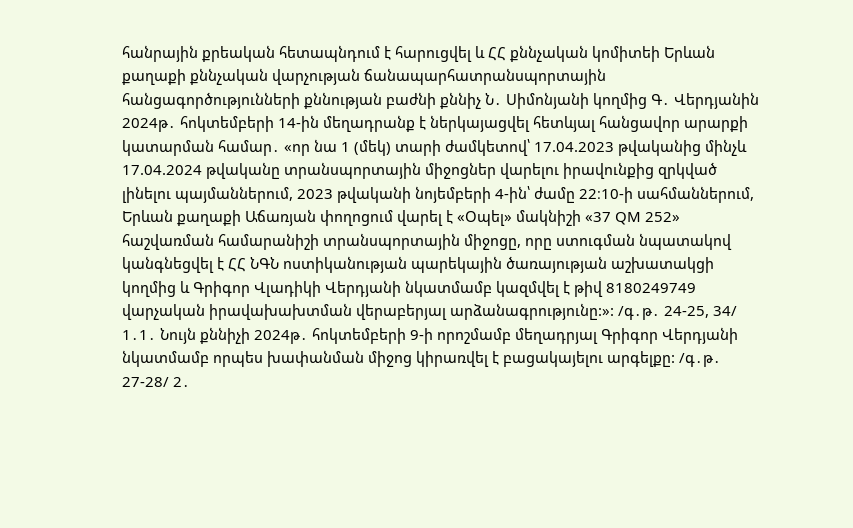հանրային քրեական հետապնդում է հարուցվել և ՀՀ քննչական կոմիտեի Երևան քաղաքի քննչական վարչության ճանապարհատրանսպորտային հանցագործությունների քննության բաժնի քննիչ Ն․ Սիմոնյանի կողմից Գ․ Վերդյանին 2024թ․ հոկտեմբերի 14-ին մեղադրանք է ներկայացվել հետևյալ հանցավոր արարքի կատարման համար․ «որ նա 1 (մեկ) տարի ժամկետով՝ 17.04.2023 թվականից մինչև 17.04.2024 թվականը տրանսպորտային միջոցներ վարելու իրավունքից զրկված լինելու պայմաններում, 2023 թվականի նոյեմբերի 4-ին՝ ժամը 22։10-ի սահմաններում, Երևան քաղաքի Աճառյան փողոցում վարել է «Օպել» մակնիշի «37 QM 252» հաշվառման համարանիշի տրանսպորտային միջոցը, որը ստուգման նպատակով կանգնեցվել է ՀՀ ՆԳՆ ոստիկանության պարեկային ծառայության աշխատակցի կողմից և Գրիգոր Վլադիկի Վերդյանի նկատմամբ կազմվել է թիվ 8180249749 վարչական իրավախախտման վերաբերյալ արձանագրությունը:»: /գ․թ․ 24-25, 34/ 1․1․ Նույն քննիչի 2024թ․ հոկտեմբերի 9-ի որոշմամբ մեղադրյալ Գրիգոր Վերդյանի նկատմամբ որպես խափանման միջոց կիրառվել է բացակայելու արգելքը: /գ․թ․ 27-28/ 2․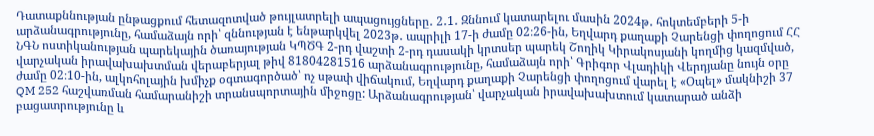Դատաքննության ընթացքում հետազոտված թույլատրելի ապացույցները․ 2․1․ Զննում կատարելու մասին 2024թ․ հոկտեմբերի 5-ի արձանագրությունը, համաձայն որի՝ զննության է ենթարկվել 2023թ․ ապրիլի 17-ի ժամը 02։26-ին, Եղվարդ քաղաքի Չարենցի փողոցում ՀՀ ՆԳՆ ոստիկանության պարեկային ծառայության ԿՊԾԳ 2-րդ վաշտի 2-րդ դասակի կրտսեր պարեկ Շողիկ Կիրակոսյանի կողմից կազմված, վարչական իրավախախտման վերաբերյալ թիվ 81804281516 արձանագրությունը, համաձայն որի՝ Գրիգոր Վլադիկի Վերդյանը նույն օրը ժամը 02։10-ին, ալկոհոլային խմիչք օգտագործած՝ ոչ սթափ վիճակում, Եղվարդ քաղաքի Չարենցի փողոցում վարել է «Օպել» մակնիշի 37 QM 252 հաշվառման համարանիշի տրանսպորտային միջոցը: Արձանագրության՝ վարչական իրավախախտում կատարած անձի բացատրությունը և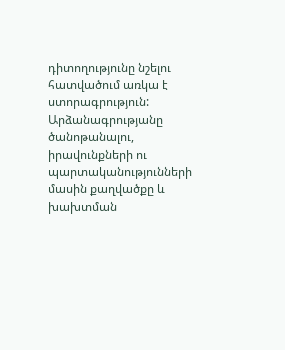դիտողությունը նշելու հատվածում առկա է ստորագրություն: Արձանագրությանը ծանոթանալու, իրավունքների ու պարտականությունների մասին քաղվածքը և խախտման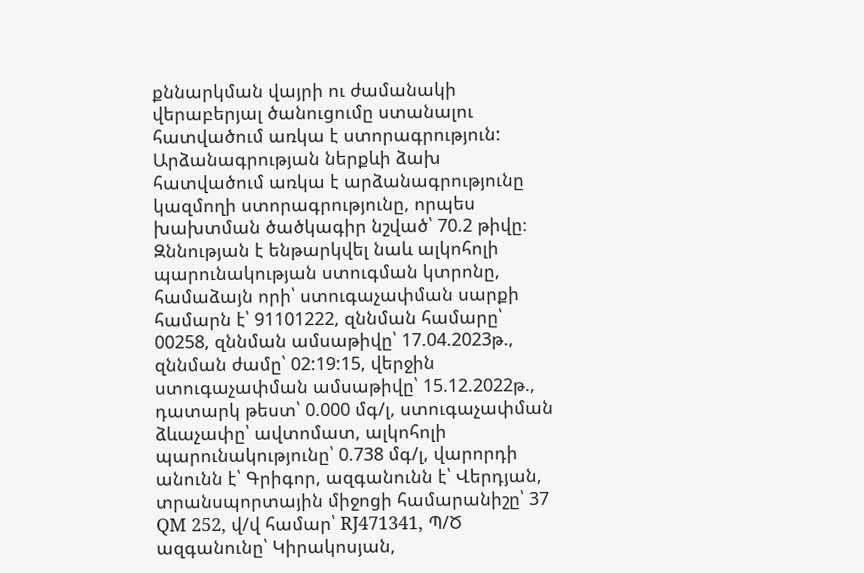քննարկման վայրի ու ժամանակի վերաբերյալ ծանուցումը ստանալու հատվածում առկա է ստորագրություն: Արձանագրության ներքևի ձախ հատվածում առկա է արձանագրությունը կազմողի ստորագրությունը, որպես խախտման ծածկագիր նշված՝ 70.2 թիվը։ Զննության է ենթարկվել նաև ալկոհոլի պարունակության ստուգման կտրոնը, համաձայն որի՝ ստուգաչափման սարքի համարն է՝ 91101222, զննման համարը՝ 00258, զննման ամսաթիվը՝ 17.04.2023թ., զննման ժամը՝ 02:19:15, վերջին ստուգաչափման ամսաթիվը՝ 15.12.2022թ., դատարկ թեստ՝ 0.000 մգ/լ, ստուգաչափման ձևաչափը՝ ավտոմատ, ալկոհոլի պարունակությունը՝ 0.738 մգ/լ, վարորդի անունն է՝ Գրիգոր, ազգանունն է՝ Վերդյան, տրանսպորտային միջոցի համարանիշը՝ 37 QM 252, վ/վ համար՝ RJ471341, Պ/Ծ ազգանունը՝ Կիրակոսյան,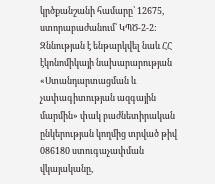կրծքանշանի համարը՝ 12675, ստորաբաժանում՝ ԿՊԾ-2-2: Զննության է ենթարկվել նաև ՀՀ էկոնոմիկայի նախարարության «Ստանդարտացման և չափագիտության ազգային մարմին» փակ բաժնետիրական ընկերության կողմից տրված թիվ 086180 ստուգաչափման վկայականը,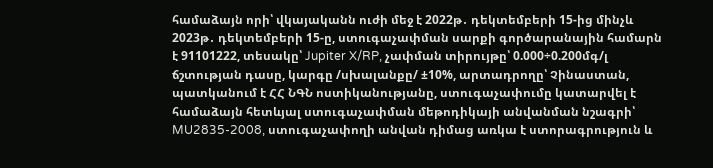համաձայն որի՝ վկայականն ուժի մեջ է 2022թ․ դեկտեմբերի 15-ից մինչև 2023թ․ դեկտեմբերի 15-ը, ստուգաչափման սարքի գործարանային համարն է 91101222, տեսակը՝ Jupiter X/RP, չափման տիրույթը՝ 0.000÷0.200մգ/լ ճշտության դասը, կարգը /սխալանքը/ ±10%, արտադրողը՝ Չինաստան, պատկանում է ՀՀ ՆԳՆ ոստիկանությանը, ստուգաչափումը կատարվել է համաձայն հետևյալ ստուգաչափման մեթոդիկայի անվանման նշագրի՝ MU2835-2008, ստուգաչափողի անվան դիմաց առկա է ստորագրություն և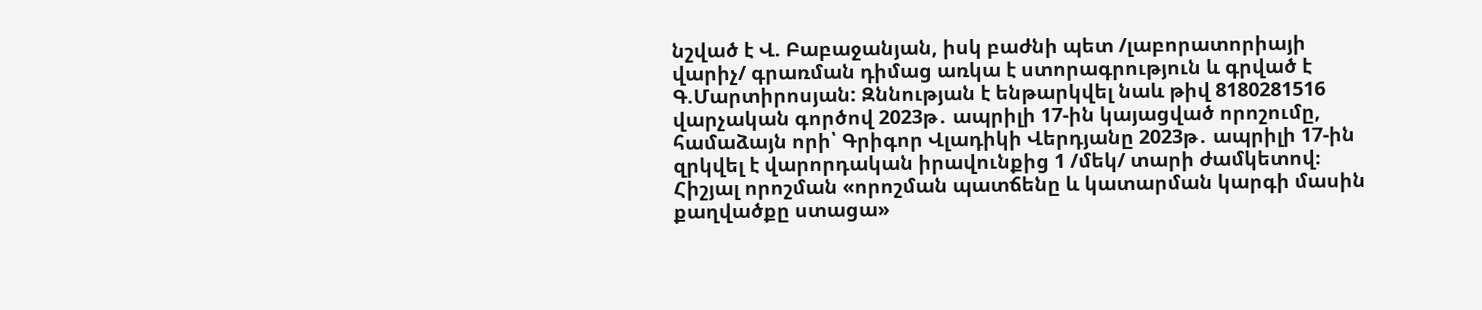նշված է Վ. Բաբաջանյան, իսկ բաժնի պետ /լաբորատորիայի վարիչ/ գրառման դիմաց առկա է ստորագրություն և գրված է Գ.Մարտիրոսյան: Զննության է ենթարկվել նաև թիվ 8180281516 վարչական գործով 2023թ․ ապրիլի 17-ին կայացված որոշումը, համաձայն որի՝ Գրիգոր Վլադիկի Վերդյանը 2023թ․ ապրիլի 17-ին զրկվել է վարորդական իրավունքից 1 /մեկ/ տարի ժամկետով։ Հիշյալ որոշման «որոշման պատճենը և կատարման կարգի մասին քաղվածքը ստացա»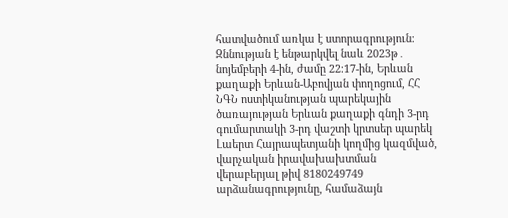հատվածում առկա է ստորագրություն։ Զննության է ենթարկվել նաև 2023թ․ նոյեմբերի 4-ին, ժամը 22։17-ին, Երևան քաղաքի Երևան-Աբովյան փողոցում, ՀՀ ՆԳՆ ոստիկանության պարեկային ծառայության Երևան քաղաքի գնդի 3-րդ գումարտակի 3-րդ վաշտի կրտսեր պարեկ Լաերտ Հայրապետյանի կողմից կազմված, վարչական իրավախախտման վերաբերյալ թիվ 8180249749 արձանագրությունը, համաձայն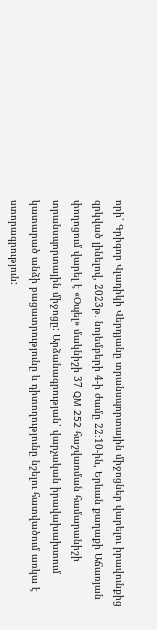որի՝ Գրիգոր Վլադիկի Վերդյանը տրանսպորտային միջոցներ վարելու իրավունքից զրկված լինելով, 2023թ․ նոյեմբերի 4-ի ժամը 22։10-ին, Երևան քաղաքի Աճառյան փողոցում վարել է «Օպել» մակնիշի 37 QM 252 հաշվառման համարանիշի տրանսպորտային միջոցը: Արձանագրության՝ վարչական իրավախախտում կատարած անձի բացատրությունը և դիտողությունը նշելու հատվածում առկա է ստորագրություն: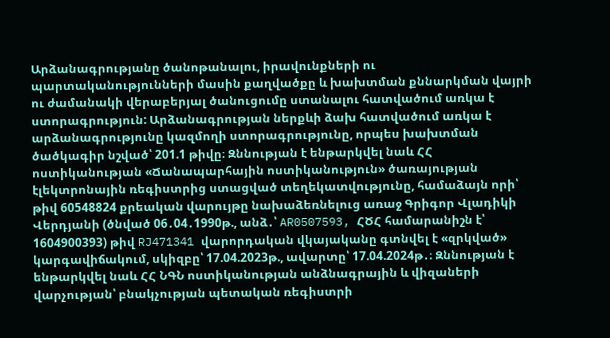Արձանագրությանը ծանոթանալու, իրավունքների ու պարտականությունների մասին քաղվածքը և խախտման քննարկման վայրի ու ժամանակի վերաբերյալ ծանուցումը ստանալու հատվածում առկա է ստորագրություն: Արձանագրության ներքևի ձախ հատվածում առկա է արձանագրությունը կազմողի ստորագրությունը, որպես խախտման ծածկագիր նշված՝ 201.1 թիվը։ Զննության է ենթարկվել նաև ՀՀ ոստիկանության «Ճանապարհային ոստիկանություն» ծառայության էլեկտրոնային ռեգիստրից ստացված տեղեկատվությունը, համաձայն որի՝ թիվ 60548824 քրեական վարույթը նախաձեռնելուց առաջ Գրիգոր Վլադիկի Վերդյանի (ծնված 06․04․1990թ., անձ․՝ AR0507593, ՀԾՀ համարանիշն է՝ 1604900393) թիվ RJ471341 վարորդական վկայականը գտնվել է «զրկված» կարգավիճակում, սկիզբը՝ 17.04.2023թ., ավարտը՝ 17.04.2024թ․։ Զննության է ենթարկվել նաև ՀՀ ՆԳՆ ոստիկանության անձնագրային և վիզաների վարչության՝ բնակչության պետական ռեգիստրի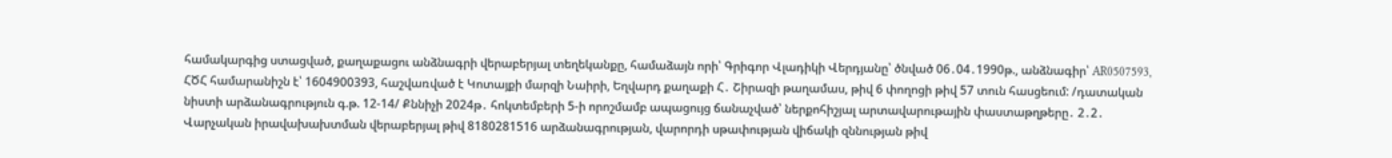համակարգից ստացված, քաղաքացու անձնագրի վերաբերյալ տեղեկանքը, համաձայն որի՝ Գրիգոր Վլադիկի Վերդյանը՝ ծնված 06․04․1990թ., անձնագիր՝ AR0507593, ՀԾՀ համարանիշն է՝ 1604900393, հաշվառված է Կոտայքի մարզի Նաիրի, Եղվարդ քաղաքի Հ․ Շիրազի թաղամաս, թիվ 6 փողոցի թիվ 57 տուն հասցեում: /դատական նիստի արձանագրություն գ.թ. 12-14/ Քննիչի 2024թ․ հոկտեմբերի 5-ի որոշմամբ ապացույց ճանաչված՝ ներքոհիշյալ արտավարութային փաստաթղթերը․ 2․2․ Վարչական իրավախախտման վերաբերյալ թիվ 8180281516 արձանագրության, վարորդի սթափության վիճակի զննության թիվ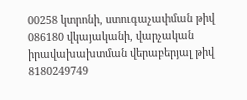00258 կտրոնի, ստուգաչափման թիվ 086180 վկայականի, վարչական իրավախախտման վերաբերյալ թիվ 8180249749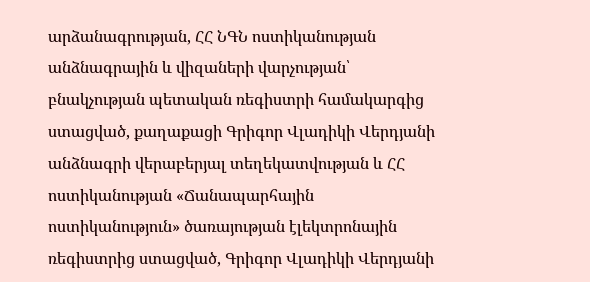արձանագրության, ՀՀ ՆԳՆ ոստիկանության անձնագրային և վիզաների վարչության՝ բնակչության պետական ռեգիստրի համակարգից ստացված, քաղաքացի Գրիգոր Վլադիկի Վերդյանի անձնագրի վերաբերյալ տեղեկատվության և ՀՀ ոստիկանության «Ճանապարհային ոստիկանություն» ծառայության էլեկտրոնային ռեգիստրից ստացված, Գրիգոր Վլադիկի Վերդյանի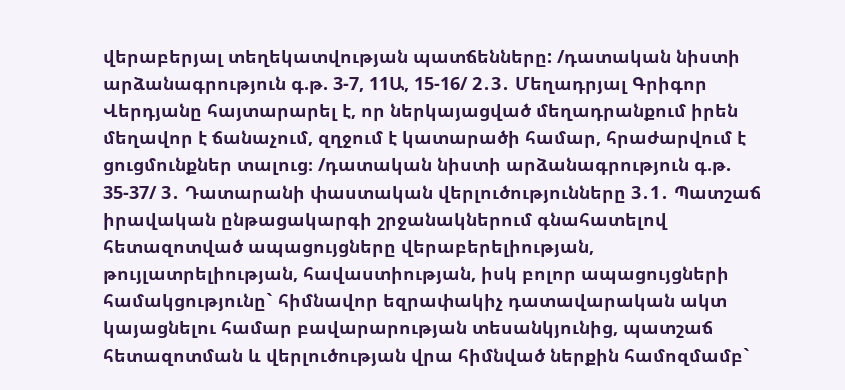վերաբերյալ տեղեկատվության պատճենները: /դատական նիստի արձանագրություն գ.թ. 3-7, 11Ա, 15-16/ 2․3․ Մեղադրյալ Գրիգոր Վերդյանը հայտարարել է, որ ներկայացված մեղադրանքում իրեն մեղավոր է ճանաչում, զղջում է կատարածի համար, հրաժարվում է ցուցմունքներ տալուց։ /դատական նիստի արձանագրություն գ.թ. 35-37/ 3․ Դատարանի փաստական վերլուծությունները 3․1․ Պատշաճ իրավական ընթացակարգի շրջանակներում գնահատելով հետազոտված ապացույցները վերաբերելիության, թույլատրելիության, հավաստիության, իսկ բոլոր ապացույցների համակցությունը` հիմնավոր եզրափակիչ դատավարական ակտ կայացնելու համար բավարարության տեսանկյունից, պատշաճ հետազոտման և վերլուծության վրա հիմնված ներքին համոզմամբ`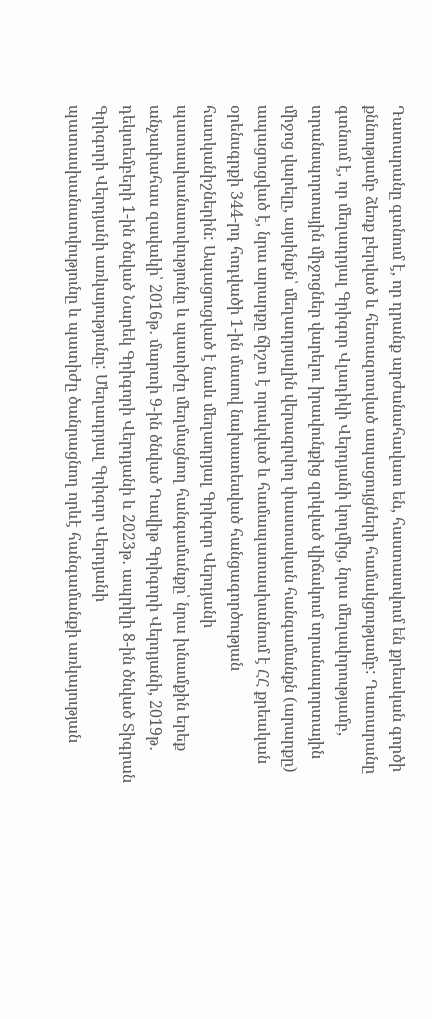Դատարանը գտնում է, որ դրանք արժանահավատ են, հաստատվում են քրեական գործի քննությամբ ձեռք բերված և հետազոտված ապացույցների համակցությամբ: Դատարանը գտնում է, որ մեղադրյալ Գրիգոր Վլադիկի Վերդյանի կողմից, նրա մեղավորությամբ, տրանսպորտային միջոցներ վարելու իրավունքից զրկված վիճակում տրանսպորտային միջոց վարելը, այսինքն՝ մեղադրյալին վերագրվող փաստական հանգամանքն (արարքը) ապացուցված է, նրա արարքը ճիշտ է որակված և համապատասխանում է ՀՀ քրեական օրենսգրքի 344-րդ հոդվածի 1-ին մասով նախատեսված հանցագործության հատկանիշներին: Ապացուցված է նաև մեղադրյալ Գրիգոր Վերդյանի պատասխանատվությունը և պատիժը մեղմացնող հանգամանքը՝ նրա խնամքին երեք անչափահաս զավակի՝ 2016թ․ մարտի 9-ին ծնված Դավիթ Գրիգորի Վերդյանի, 2019թ․ դեկտեմբերի 1-ին ծնված Նարեկ Գրիգորի Վերդյանի և 2023թ․ ապրիլի 8-ին ծնված Տիգրան Գրիգորի Վերդյանի առկայությունը: Մեղադրյալ Գրիգոր Վերդյանի պատասխանատվությունը և պատիժը ծանրացնող որևէ հանգամանքի առկայության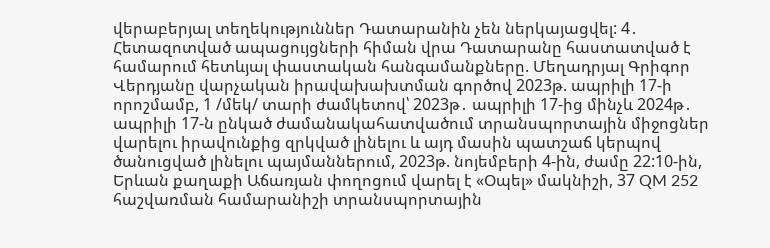վերաբերյալ տեղեկություններ Դատարանին չեն ներկայացվել: 4․ Հետազոտված ապացույցների հիման վրա Դատարանը հաստատված է համարում հետևյալ փաստական հանգամանքները. Մեղադրյալ Գրիգոր Վերդյանը վարչական իրավախախտման գործով 2023թ. ապրիլի 17-ի որոշմամբ, 1 /մեկ/ տարի ժամկետով՝ 2023թ․ ապրիլի 17-ից մինչև 2024թ․ ապրիլի 17-ն ընկած ժամանակահատվածում տրանսպորտային միջոցներ վարելու իրավունքից զրկված լինելու և այդ մասին պատշաճ կերպով ծանուցված լինելու պայմաններում, 2023թ. նոյեմբերի 4-ին, ժամը 22:10-ին, Երևան քաղաքի Աճառյան փողոցում վարել է «Օպել» մակնիշի, 37 QM 252 հաշվառման համարանիշի տրանսպորտային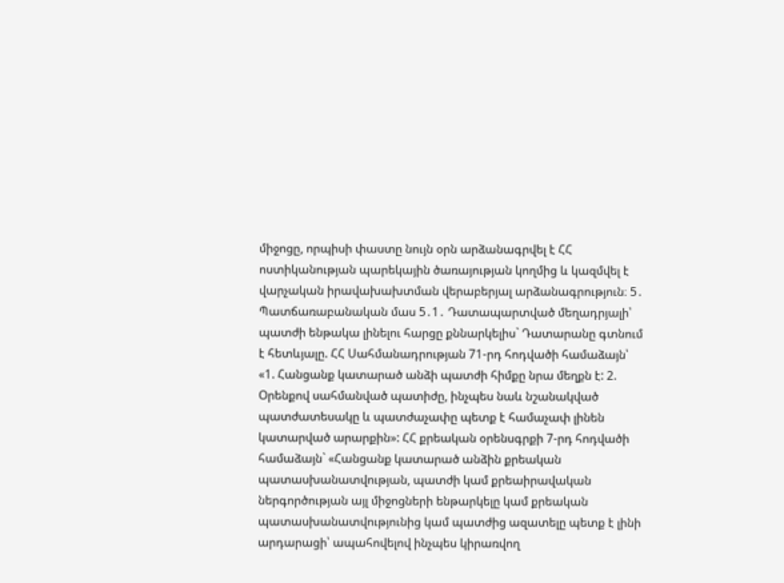միջոցը, որպիսի փաստը նույն օրն արձանագրվել է ՀՀ ոստիկանության պարեկային ծառայության կողմից և կազմվել է վարչական իրավախախտման վերաբերյալ արձանագրություն։ 5․ Պատճառաբանական մաս 5․1․ Դատապարտված մեղադրյալի՝ պատժի ենթակա լինելու հարցը քննարկելիս` Դատարանը գտնում է հետևյալը. ՀՀ Սահմանադրության 71-րդ հոդվածի համաձայն՝ «1. Հանցանք կատարած անձի պատժի հիմքը նրա մեղքն է: 2. Օրենքով սահմանված պատիժը, ինչպես նաև նշանակված պատժատեսակը և պատժաչափը պետք է համաչափ լինեն կատարված արարքին»: ՀՀ քրեական օրենսգրքի 7-րդ հոդվածի համաձայն` «Հանցանք կատարած անձին քրեական պատասխանատվության, պատժի կամ քրեաիրավական ներգործության այլ միջոցների ենթարկելը կամ քրեական պատասխանատվությունից կամ պատժից ազատելը պետք է լինի արդարացի՝ ապահովելով ինչպես կիրառվող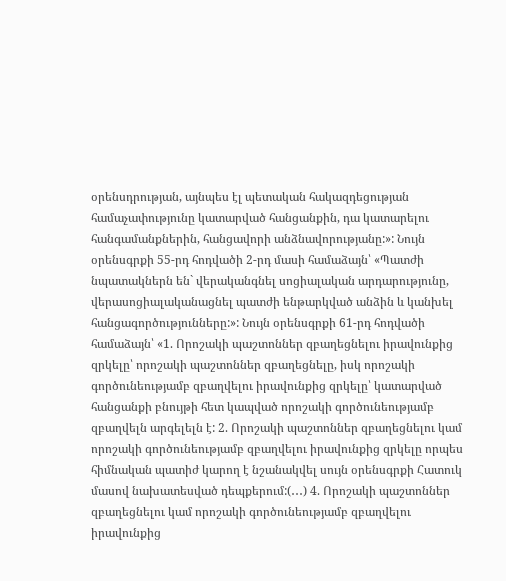օրենսդրության, այնպես էլ պետական հակազդեցության համաչափությունը կատարված հանցանքին, դա կատարելու հանգամանքներին, հանցավորի անձնավորությանը:»: Նույն օրենսգրքի 55-րդ հոդվածի 2-րդ մասի համաձայն՝ «Պատժի նպատակներն են` վերականգնել սոցիալական արդարությունը, վերասոցիալականացնել պատժի ենթարկված անձին և կանխել հանցագործությունները:»: Նույն օրենսգրքի 61-րդ հոդվածի համաձայն՝ «1. Որոշակի պաշտոններ զբաղեցնելու իրավունքից զրկելը՝ որոշակի պաշտոններ զբաղեցնելը, իսկ որոշակի գործունեությամբ զբաղվելու իրավունքից զրկելը՝ կատարված հանցանքի բնույթի հետ կապված որոշակի գործունեությամբ զբաղվելն արգելելն է: 2. Որոշակի պաշտոններ զբաղեցնելու կամ որոշակի գործունեությամբ զբաղվելու իրավունքից զրկելը որպես հիմնական պատիժ կարող է նշանակվել սույն օրենսգրքի Հատուկ մասով նախատեսված դեպքերում:(․․․) 4. Որոշակի պաշտոններ զբաղեցնելու կամ որոշակի գործունեությամբ զբաղվելու իրավունքից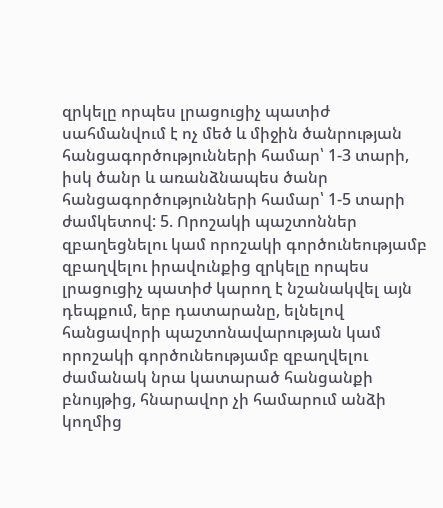զրկելը որպես լրացուցիչ պատիժ սահմանվում է ոչ մեծ և միջին ծանրության հանցագործությունների համար՝ 1-3 տարի, իսկ ծանր և առանձնապես ծանր հանցագործությունների համար՝ 1-5 տարի ժամկետով: 5. Որոշակի պաշտոններ զբաղեցնելու կամ որոշակի գործունեությամբ զբաղվելու իրավունքից զրկելը որպես լրացուցիչ պատիժ կարող է նշանակվել այն դեպքում, երբ դատարանը, ելնելով հանցավորի պաշտոնավարության կամ որոշակի գործունեությամբ զբաղվելու ժամանակ նրա կատարած հանցանքի բնույթից, հնարավոր չի համարում անձի կողմից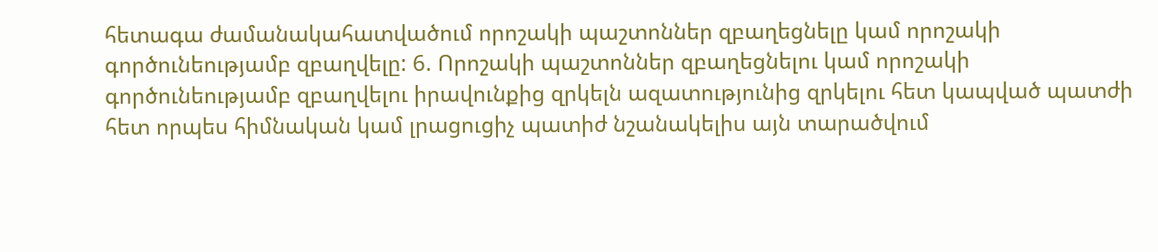հետագա ժամանակահատվածում որոշակի պաշտոններ զբաղեցնելը կամ որոշակի գործունեությամբ զբաղվելը: 6. Որոշակի պաշտոններ զբաղեցնելու կամ որոշակի գործունեությամբ զբաղվելու իրավունքից զրկելն ազատությունից զրկելու հետ կապված պատժի հետ որպես հիմնական կամ լրացուցիչ պատիժ նշանակելիս այն տարածվում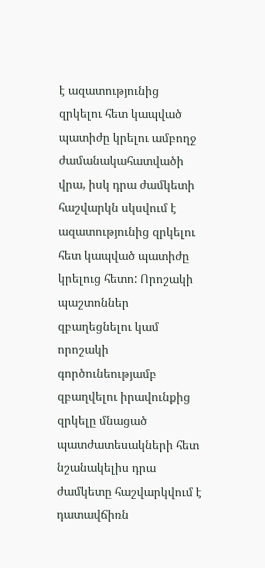է ազատությունից զրկելու հետ կապված պատիժը կրելու ամբողջ ժամանակահատվածի վրա, իսկ դրա ժամկետի հաշվարկն սկսվում է ազատությունից զրկելու հետ կապված պատիժը կրելուց հետո: Որոշակի պաշտոններ զբաղեցնելու կամ որոշակի գործունեությամբ զբաղվելու իրավունքից զրկելը մնացած պատժատեսակների հետ նշանակելիս դրա ժամկետը հաշվարկվում է դատավճիռն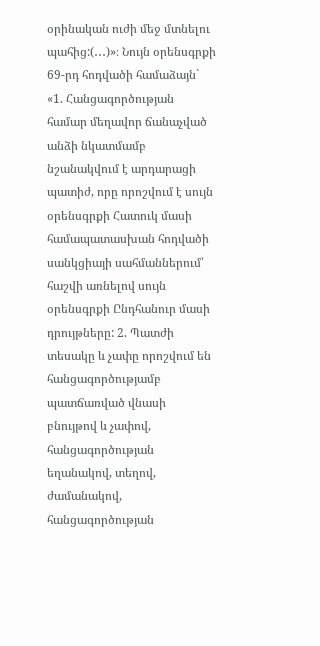օրինական ուժի մեջ մտնելու պահից:(․․․)»։ Նույն օրենսգրքի 69-րդ հոդվածի համաձայն` «1. Հանցագործության համար մեղավոր ճանաչված անձի նկատմամբ նշանակվում է արդարացի պատիժ, որը որոշվում է սույն օրենսգրքի Հատուկ մասի համապատասխան հոդվածի սանկցիայի սահմաններում՝ հաշվի առնելով սույն օրենսգրքի Ընդհանուր մասի դրույթները: 2. Պատժի տեսակը և չափը որոշվում են հանցագործությամբ պատճառված վնասի բնույթով և չափով, հանցագործության եղանակով, տեղով, ժամանակով, հանցագործության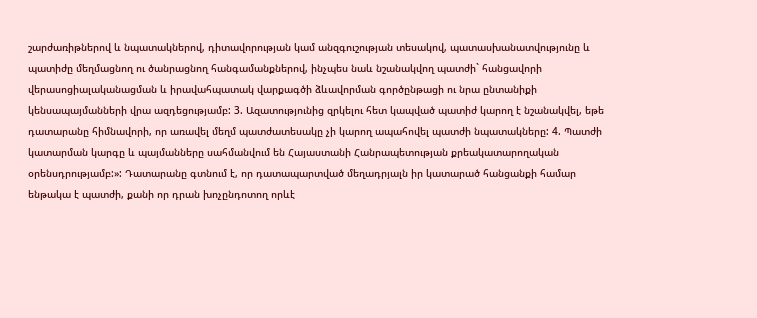շարժառիթներով և նպատակներով, դիտավորության կամ անզգուշության տեսակով, պատասխանատվությունը և պատիժը մեղմացնող ու ծանրացնող հանգամանքներով, ինչպես նաև նշանակվող պատժի` հանցավորի վերասոցիալականացման և իրավահպատակ վարքագծի ձևավորման գործընթացի ու նրա ընտանիքի կենսապայմանների վրա ազդեցությամբ: 3. Ազատությունից զրկելու հետ կապված պատիժ կարող է նշանակվել, եթե դատարանը հիմնավորի, որ առավել մեղմ պատժատեսակը չի կարող ապահովել պատժի նպատակները: 4. Պատժի կատարման կարգը և պայմանները սահմանվում են Հայաստանի Հանրապետության քրեակատարողական օրենսդրությամբ:»: Դատարանը գտնում է, որ դատապարտված մեղադրյալն իր կատարած հանցանքի համար ենթակա է պատժի, քանի որ դրան խոչընդոտող որևէ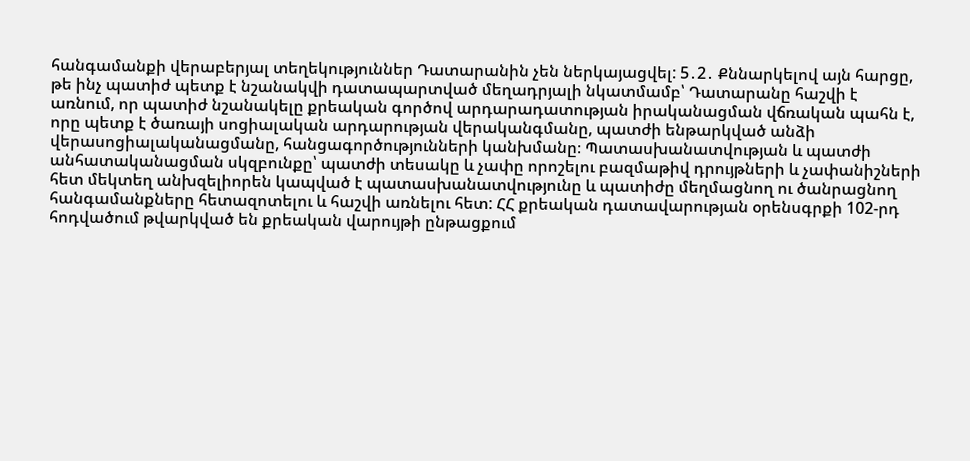հանգամանքի վերաբերյալ տեղեկություններ Դատարանին չեն ներկայացվել: 5․2․ Քննարկելով այն հարցը, թե ինչ պատիժ պետք է նշանակվի դատապարտված մեղադրյալի նկատմամբ՝ Դատարանը հաշվի է առնում, որ պատիժ նշանակելը քրեական գործով արդարադատության իրականացման վճռական պահն է, որը պետք է ծառայի սոցիալական արդարության վերականգմանը, պատժի ենթարկված անձի վերասոցիալականացմանը, հանցագործությունների կանխմանը։ Պատասխանատվության և պատժի անհատականացման սկզբունքը՝ պատժի տեսակը և չափը որոշելու բազմաթիվ դրույթների և չափանիշների հետ մեկտեղ անխզելիորեն կապված է պատասխանատվությունը և պատիժը մեղմացնող ու ծանրացնող հանգամանքները հետազոտելու և հաշվի առնելու հետ: ՀՀ քրեական դատավարության օրենսգրքի 102-րդ հոդվածում թվարկված են քրեական վարույթի ընթացքում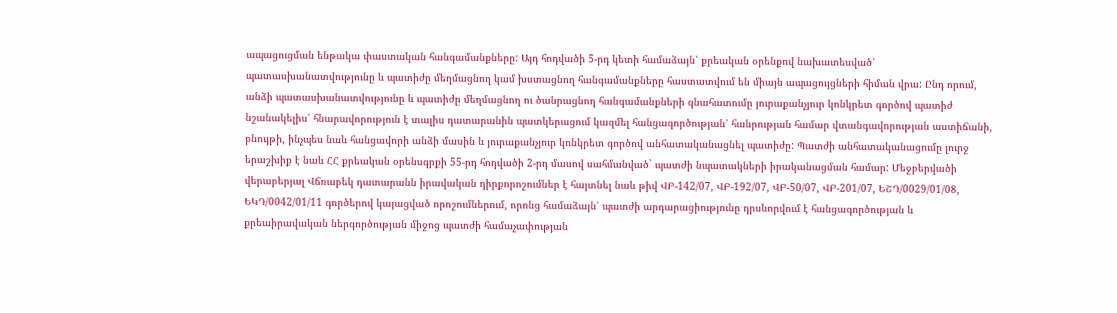ապացուցման ենթակա փաստական հանգամանքները: Այդ հոդվածի 5-րդ կետի համաձայն՝ քրեական օրենքով նախատեսված՝ պատասխանատվությունը և պատիժը մեղմացնող կամ խստացնող հանգամանքները հաստատվում են միայն ապացույցների հիման վրա: Ընդ որում, անձի պատասխանատվությունը և պատիժը մեղմացնող ու ծանրացնող հանգամանքների գնահատումը յուրաքանչյուր կոնկրետ գործով պատիժ նշանակելիս՝ հնարավորություն է տալիս դատարանին պատկերացում կազմել հանցագործության՝ հանրության համար վտանգավորության աստիճանի, բնույթի, ինչպես նաև հանցավորի անձի մասին և յուրաքանչյուր կոնկրետ գործով անհատականացնել պատիժը: Պատժի անհատականացումը լուրջ երաշխիք է նաև ՀՀ քրեական օրենսգրքի 55-րդ հոդվածի 2-րդ մասով սահմանված` պատժի նպատակների իրականացման համար: Մեջբերվածի վերաբերյալ Վճռաբեկ դատարանն իրավական դիրքորոշումներ է հայտնել նաև թիվ ՎԲ-142/07, ՎԲ-192/07, ՎԲ-50/07, ՎԲ-201/07, ԵՇԴ/0029/01/08, ԵԿԴ/0042/01/11 գործերով կայացված որոշումներում, որոնց համաձայն՝ պատժի արդարացիությունը դրսևորվում է հանցագործության և քրեաիրավական ներգործության միջոց պատժի համաչափության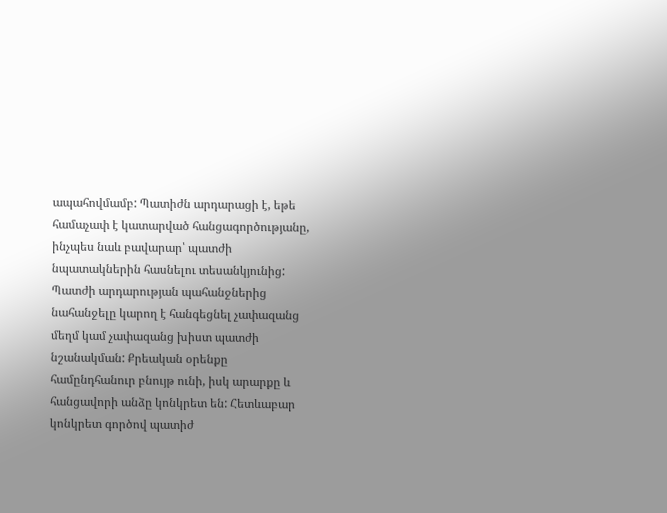ապահովմամբ: Պատիժն արդարացի է, եթե համաչափ է կատարված հանցագործությանը, ինչպես նաև բավարար՝ պատժի նպատակներին հասնելու տեսանկյունից: Պատժի արդարության պահանջներից նահանջելը կարող է հանգեցնել չափազանց մեղմ կամ չափազանց խիստ պատժի նշանակման: Քրեական օրենքը համընդհանուր բնույթ ունի, իսկ արարքը և հանցավորի անձը կոնկրետ են: Հետևաբար կոնկրետ գործով պատիժ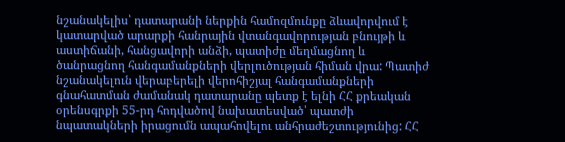նշանակելիս՝ դատարանի ներքին համոզմունքը ձևավորվում է կատարված արարքի հանրային վտանգավորության բնույթի և աստիճանի, հանցավորի անձի, պատիժը մեղմացնող և ծանրացնող հանգամանքների վերլուծության հիման վրա: Պատիժ նշանակելուն վերաբերելի վերոհիշյալ հանգամանքների գնահատման ժամանակ դատարանը պետք է ելնի ՀՀ քրեական օրենսգրքի 55-րդ հոդվածով նախատեսված՝ պատժի նպատակների իրացումն ապահովելու անհրաժեշտությունից: ՀՀ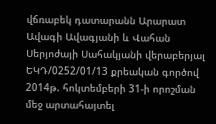վճռաբեկ դատարանն Արարատ Ավագի Ավագյանի և Վահան Սերյոժայի Սահակյանի վերաբերյալ ԵԿԴ/0252/01/13 քրեական գործով 2014թ. հոկտեմբերի 31-ի որոշման մեջ արտահայտել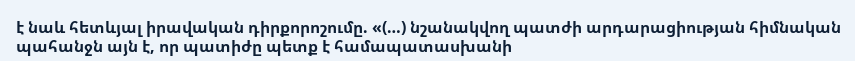է նաև հետևյալ իրավական դիրքորոշումը. «(…) նշանակվող պատժի արդարացիության հիմնական պահանջն այն է, որ պատիժը պետք է համապատասխանի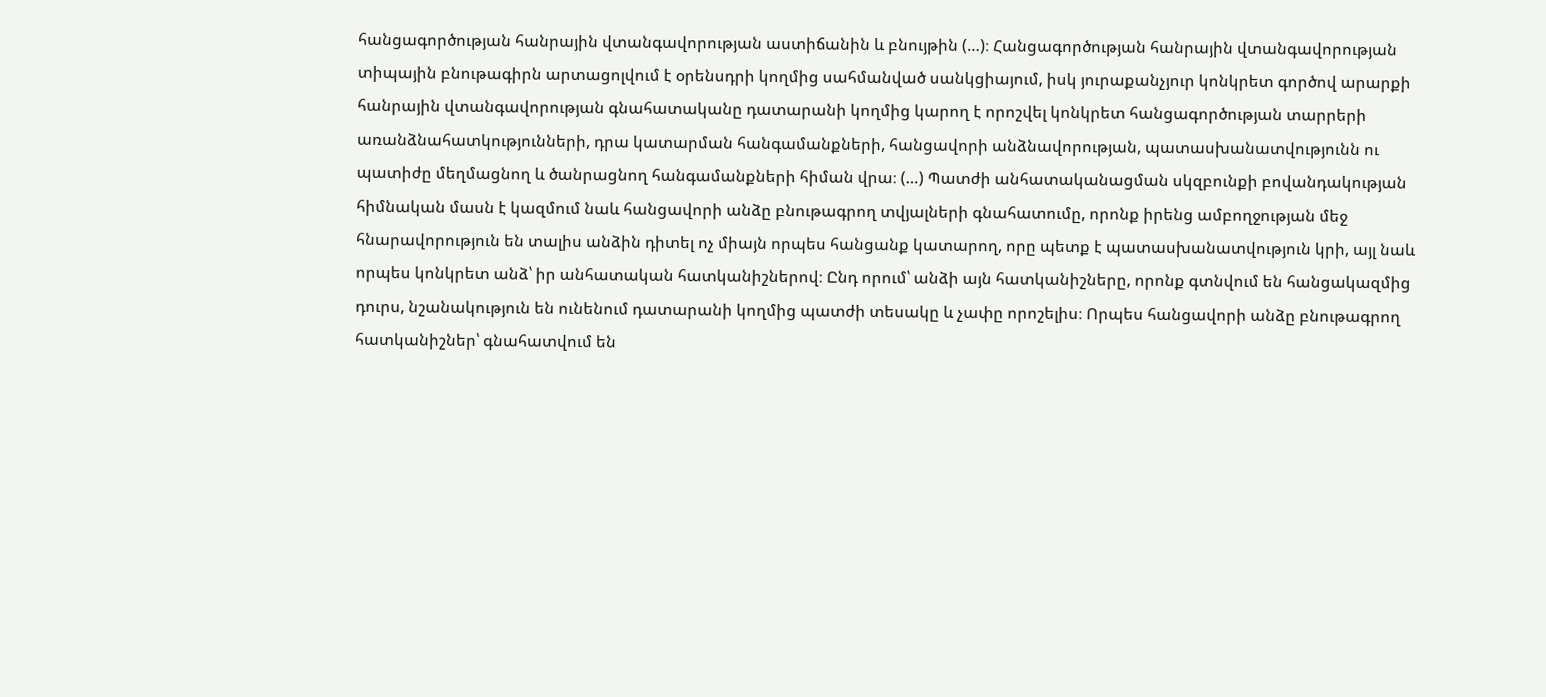հանցագործության հանրային վտանգավորության աստիճանին և բնույթին (…)։ Հանցագործության հանրային վտանգավորության տիպային բնութագիրն արտացոլվում է օրենսդրի կողմից սահմանված սանկցիայում, իսկ յուրաքանչյուր կոնկրետ գործով արարքի հանրային վտանգավորության գնահատականը դատարանի կողմից կարող է որոշվել կոնկրետ հանցագործության տարրերի առանձնահատկությունների, դրա կատարման հանգամանքների, հանցավորի անձնավորության, պատասխանատվությունն ու պատիժը մեղմացնող և ծանրացնող հանգամանքների հիման վրա։ (…) Պատժի անհատականացման սկզբունքի բովանդակության հիմնական մասն է կազմում նաև հանցավորի անձը բնութագրող տվյալների գնահատումը, որոնք իրենց ամբողջության մեջ հնարավորություն են տալիս անձին դիտել ոչ միայն որպես հանցանք կատարող, որը պետք է պատասխանատվություն կրի, այլ նաև որպես կոնկրետ անձ՝ իր անհատական հատկանիշներով։ Ընդ որում՝ անձի այն հատկանիշները, որոնք գտնվում են հանցակազմից դուրս, նշանակություն են ունենում դատարանի կողմից պատժի տեսակը և չափը որոշելիս։ Որպես հանցավորի անձը բնութագրող հատկանիշներ՝ գնահատվում են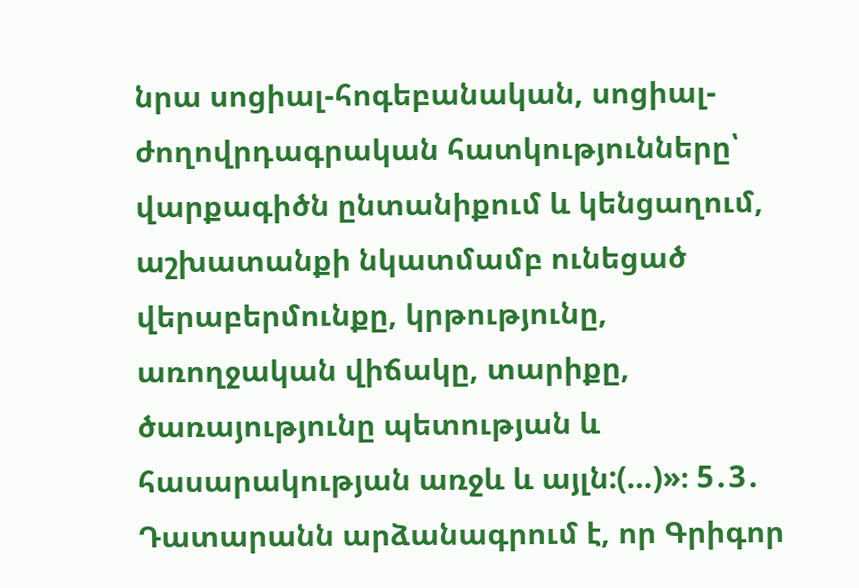նրա սոցիալ-հոգեբանական, սոցիալ-ժողովրդագրական հատկությունները՝ վարքագիծն ընտանիքում և կենցաղում, աշխատանքի նկատմամբ ունեցած վերաբերմունքը, կրթությունը, առողջական վիճակը, տարիքը, ծառայությունը պետության և հասարակության առջև և այլն:(…)»։ 5․3․ Դատարանն արձանագրում է, որ Գրիգոր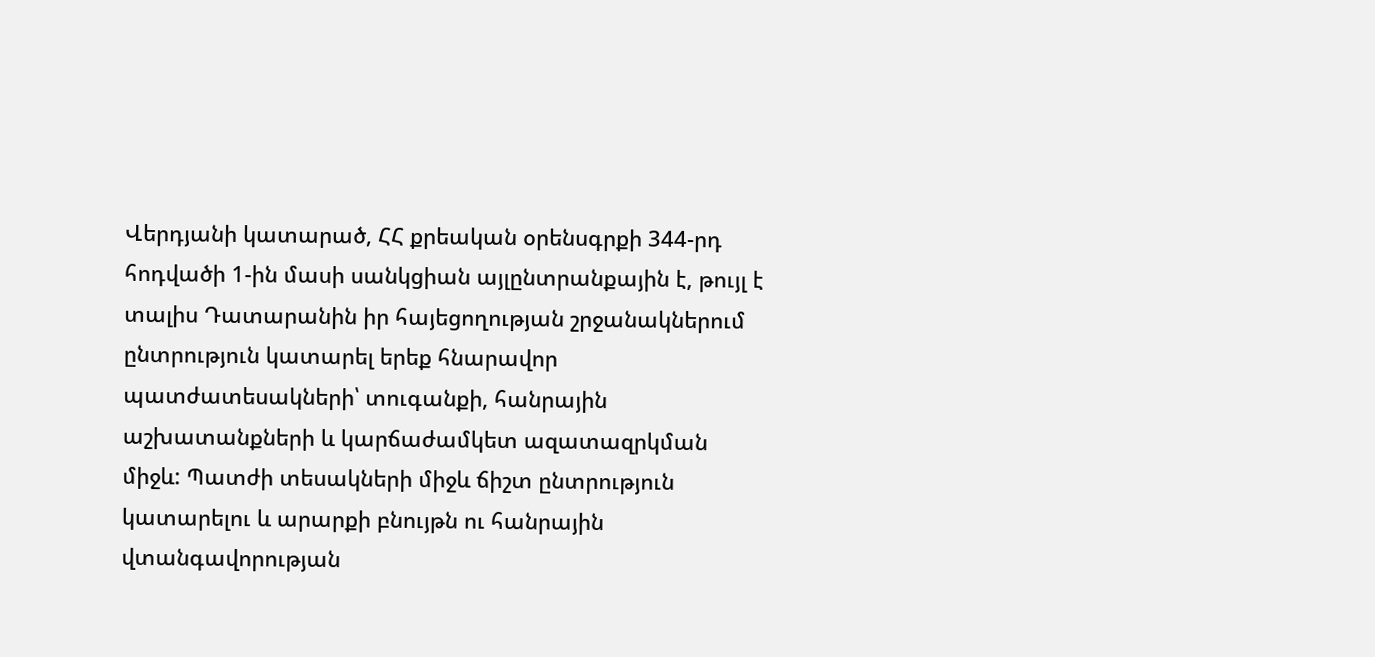Վերդյանի կատարած, ՀՀ քրեական օրենսգրքի 344-րդ հոդվածի 1-ին մասի սանկցիան այլընտրանքային է, թույլ է տալիս Դատարանին իր հայեցողության շրջանակներում ընտրություն կատարել երեք հնարավոր պատժատեսակների՝ տուգանքի, հանրային աշխատանքների և կարճաժամկետ ազատազրկման միջև: Պատժի տեսակների միջև ճիշտ ընտրություն կատարելու և արարքի բնույթն ու հանրային վտանգավորության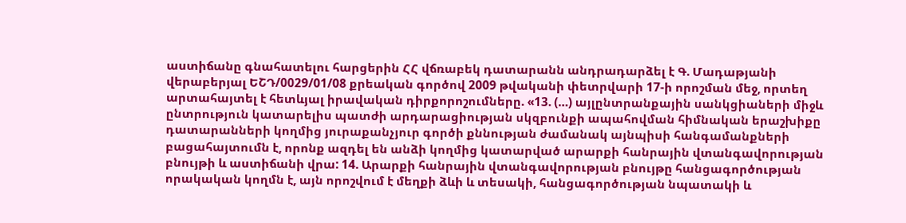աստիճանը գնահատելու հարցերին ՀՀ վճռաբեկ դատարանն անդրադարձել է Գ. Մադաթյանի վերաբերյալ ԵՇԴ/0029/01/08 քրեական գործով 2009 թվականի փետրվարի 17-ի որոշման մեջ, որտեղ արտահայտել է հետևյալ իրավական դիրքորոշումները. «13. (…) այլընտրանքային սանկցիաների միջև ընտրություն կատարելիս պատժի արդարացիության սկզբունքի ապահովման հիմնական երաշխիքը դատարանների կողմից յուրաքանչյուր գործի քննության ժամանակ այնպիսի հանգամանքների բացահայտումն է, որոնք ազդել են անձի կողմից կատարված արարքի հանրային վտանգավորության բնույթի և աստիճանի վրա: 14. Արարքի հանրային վտանգավորության բնույթը հանցագործության որակական կողմն է, այն որոշվում է մեղքի ձևի և տեսակի, հանցագործության նպատակի և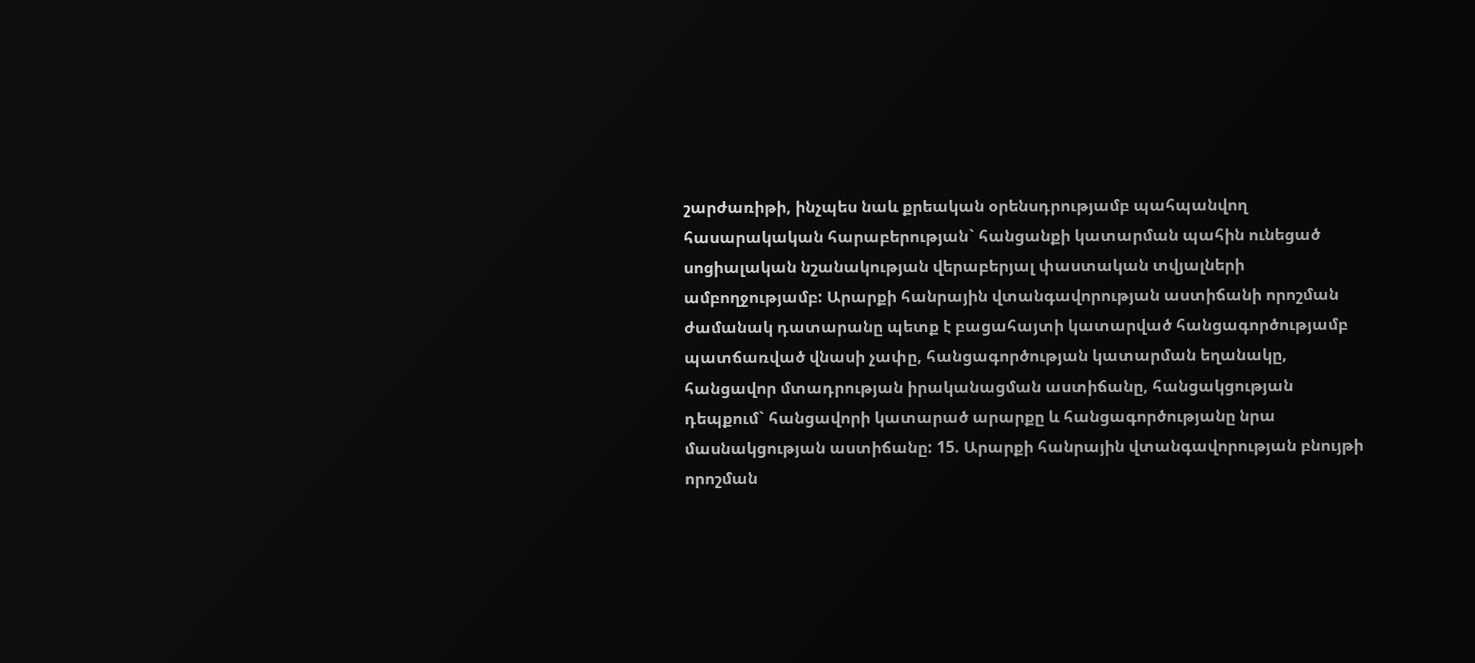շարժառիթի, ինչպես նաև քրեական օրենսդրությամբ պահպանվող հասարակական հարաբերության` հանցանքի կատարման պահին ունեցած սոցիալական նշանակության վերաբերյալ փաստական տվյալների ամբողջությամբ: Արարքի հանրային վտանգավորության աստիճանի որոշման ժամանակ դատարանը պետք է բացահայտի կատարված հանցագործությամբ պատճառված վնասի չափը, հանցագործության կատարման եղանակը, հանցավոր մտադրության իրականացման աստիճանը, հանցակցության դեպքում` հանցավորի կատարած արարքը և հանցագործությանը նրա մասնակցության աստիճանը: 15. Արարքի հանրային վտանգավորության բնույթի որոշման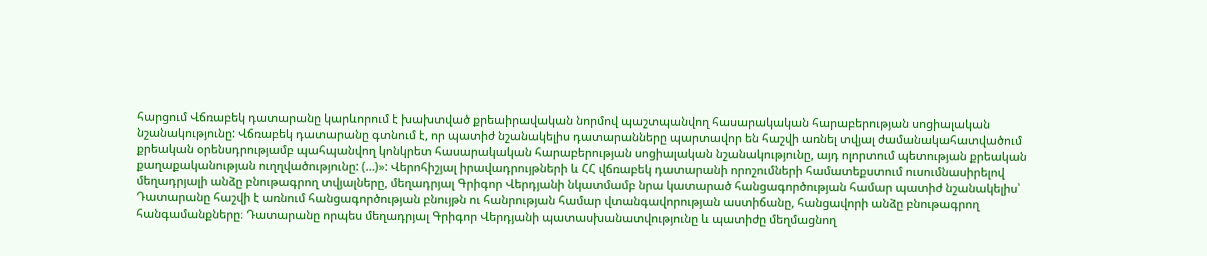հարցում Վճռաբեկ դատարանը կարևորում է խախտված քրեաիրավական նորմով պաշտպանվող հասարակական հարաբերության սոցիալական նշանակությունը: Վճռաբեկ դատարանը գտնում է, որ պատիժ նշանակելիս դատարանները պարտավոր են հաշվի առնել տվյալ ժամանակահատվածում քրեական օրենսդրությամբ պահպանվող կոնկրետ հասարակական հարաբերության սոցիալական նշանակությունը, այդ ոլորտում պետության քրեական քաղաքականության ուղղվածությունը: (…)»: Վերոհիշյալ իրավադրույթների և ՀՀ վճռաբեկ դատարանի որոշումների համատեքստում ուսումնասիրելով մեղադրյալի անձը բնութագրող տվյալները, մեղադրյալ Գրիգոր Վերդյանի նկատմամբ նրա կատարած հանցագործության համար պատիժ նշանակելիս՝ Դատարանը հաշվի է առնում հանցագործության բնույթն ու հանրության համար վտանգավորության աստիճանը, հանցավորի անձը բնութագրող հանգամանքները։ Դատարանը որպես մեղադրյալ Գրիգոր Վերդյանի պատասխանատվությունը և պատիժը մեղմացնող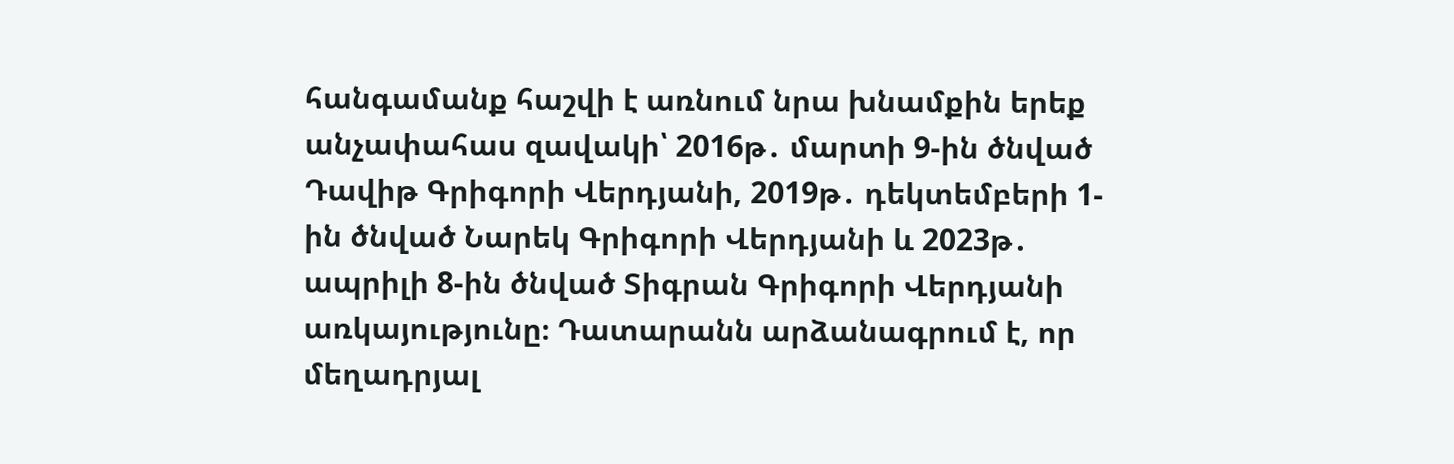հանգամանք հաշվի է առնում նրա խնամքին երեք անչափահաս զավակի՝ 2016թ․ մարտի 9-ին ծնված Դավիթ Գրիգորի Վերդյանի, 2019թ․ դեկտեմբերի 1-ին ծնված Նարեկ Գրիգորի Վերդյանի և 2023թ․ ապրիլի 8-ին ծնված Տիգրան Գրիգորի Վերդյանի առկայությունը։ Դատարանն արձանագրում է, որ մեղադրյալ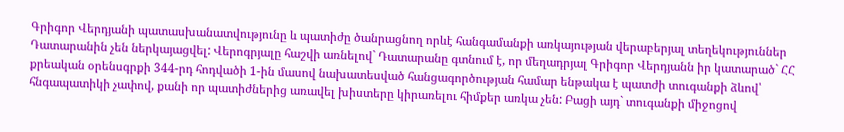Գրիգոր Վերդյանի պատասխանատվությունը և պատիժը ծանրացնող որևէ հանգամանքի առկայության վերաբերյալ տեղեկություններ Դատարանին չեն ներկայացվել: Վերոգրյալը հաշվի առնելով` Դատարանը գտնում է, որ մեղադրյալ Գրիգոր Վերդյանն իր կատարած` ՀՀ քրեական օրենսգրքի 344-րդ հոդվածի 1-ին մասով նախատեսված հանցագործության համար ենթակա է պատժի տուգանքի ձևով՝ հնգապատիկի չափով, քանի որ պատիժներից առավել խիստերը կիրառելու հիմքեր առկա չեն: Բացի այդ` տուգանքի միջոցով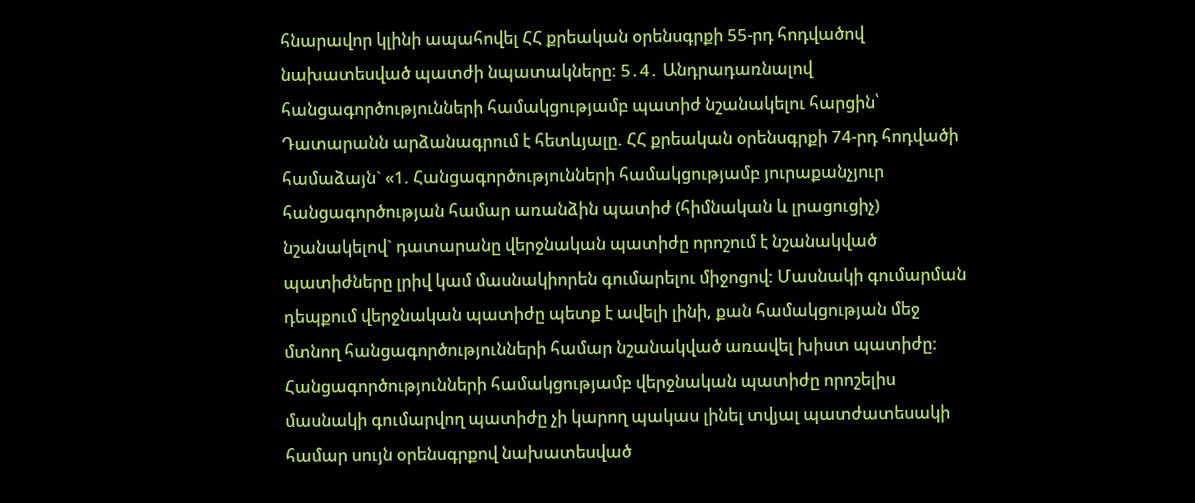հնարավոր կլինի ապահովել ՀՀ քրեական օրենսգրքի 55-րդ հոդվածով նախատեսված պատժի նպատակները: 5․4․ Անդրադառնալով հանցագործությունների համակցությամբ պատիժ նշանակելու հարցին՝ Դատարանն արձանագրում է հետևյալը. ՀՀ քրեական օրենսգրքի 74-րդ հոդվածի համաձայն` «1. Հանցագործությունների համակցությամբ յուրաքանչյուր հանցագործության համար առանձին պատիժ (հիմնական և լրացուցիչ) նշանակելով` դատարանը վերջնական պատիժը որոշում է նշանակված պատիժները լրիվ կամ մասնակիորեն գումարելու միջոցով: Մասնակի գումարման դեպքում վերջնական պատիժը պետք է ավելի լինի, քան համակցության մեջ մտնող հանցագործությունների համար նշանակված առավել խիստ պատիժը: Հանցագործությունների համակցությամբ վերջնական պատիժը որոշելիս մասնակի գումարվող պատիժը չի կարող պակաս լինել տվյալ պատժատեսակի համար սույն օրենսգրքով նախատեսված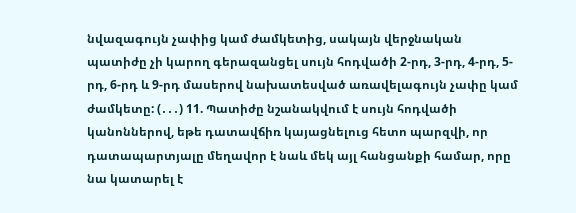նվազագույն չափից կամ ժամկետից, սակայն վերջնական պատիժը չի կարող գերազանցել սույն հոդվածի 2-րդ, 3-րդ, 4-րդ, 5-րդ, 6-րդ և 9-րդ մասերով նախատեսված առավելագույն չափը կամ ժամկետը: (․․․) 11. Պատիժը նշանակվում է սույն հոդվածի կանոններով, եթե դատավճիռ կայացնելուց հետո պարզվի, որ դատապարտյալը մեղավոր է նաև մեկ այլ հանցանքի համար, որը նա կատարել է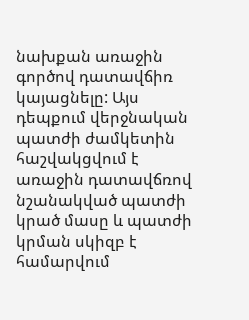նախքան առաջին գործով դատավճիռ կայացնելը: Այս դեպքում վերջնական պատժի ժամկետին հաշվակցվում է առաջին դատավճռով նշանակված պատժի կրած մասը և պատժի կրման սկիզբ է համարվում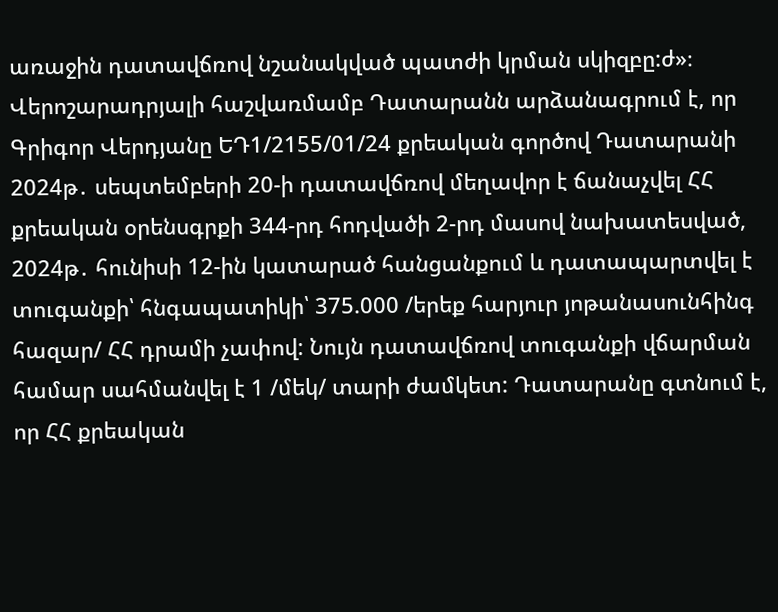առաջին դատավճռով նշանակված պատժի կրման սկիզբը:ժ»։ Վերոշարադրյալի հաշվառմամբ Դատարանն արձանագրում է, որ Գրիգոր Վերդյանը ԵԴ1/2155/01/24 քրեական գործով Դատարանի 2024թ․ սեպտեմբերի 20-ի դատավճռով մեղավոր է ճանաչվել ՀՀ քրեական օրենսգրքի 344-րդ հոդվածի 2-րդ մասով նախատեսված, 2024թ․ հունիսի 12-ին կատարած հանցանքում և դատապարտվել է տուգանքի՝ հնգապատիկի՝ 375.000 /երեք հարյուր յոթանասունհինգ հազար/ ՀՀ դրամի չափով: Նույն դատավճռով տուգանքի վճարման համար սահմանվել է 1 /մեկ/ տարի ժամկետ: Դատարանը գտնում է, որ ՀՀ քրեական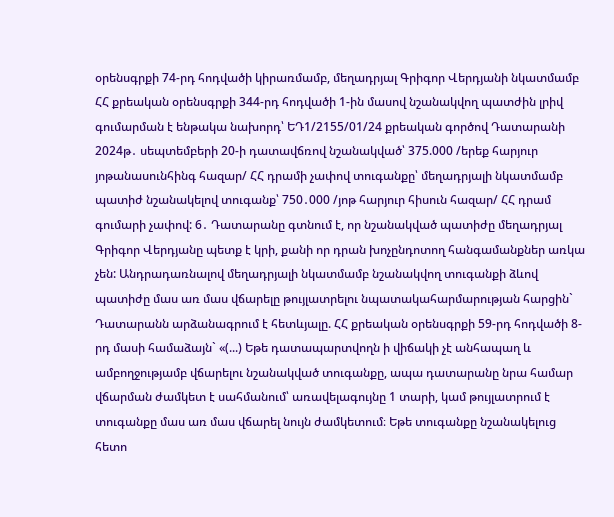օրենսգրքի 74-րդ հոդվածի կիրառմամբ, մեղադրյալ Գրիգոր Վերդյանի նկատմամբ ՀՀ քրեական օրենսգրքի 344-րդ հոդվածի 1-ին մասով նշանակվող պատժին լրիվ գումարման է ենթակա նախորդ՝ ԵԴ1/2155/01/24 քրեական գործով Դատարանի 2024թ․ սեպտեմբերի 20-ի դատավճռով նշանակված՝ 375.000 /երեք հարյուր յոթանասունհինգ հազար/ ՀՀ դրամի չափով տուգանքը՝ մեղադրյալի նկատմամբ պատիժ նշանակելով տուգանք՝ 750․000 /յոթ հարյուր հիսուն հազար/ ՀՀ դրամ գումարի չափով: 6․ Դատարանը գտնում է, որ նշանակված պատիժը մեղադրյալ Գրիգոր Վերդյանը պետք է կրի, քանի որ դրան խոչընդոտող հանգամանքներ առկա չեն: Անդրադառնալով մեղադրյալի նկատմամբ նշանակվող տուգանքի ձևով պատիժը մաս առ մաս վճարելը թույլատրելու նպատակահարմարության հարցին` Դատարանն արձանագրում է հետևյալը. ՀՀ քրեական օրենսգրքի 59-րդ հոդվածի 8-րդ մասի համաձայն` «(...) Եթե դատապարտվողն ի վիճակի չէ անհապաղ և ամբողջությամբ վճարելու նշանակված տուգանքը, ապա դատարանը նրա համար վճարման ժամկետ է սահմանում՝ առավելագույնը 1 տարի, կամ թույլատրում է տուգանքը մաս առ մաս վճարել նույն ժամկետում։ Եթե տուգանքը նշանակելուց հետո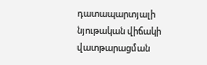դատապարտյալի նյութական վիճակի վատթարացման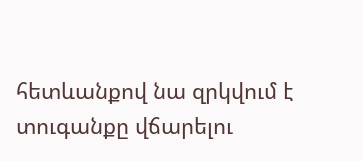հետևանքով նա զրկվում է տուգանքը վճարելու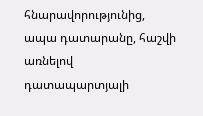հնարավորությունից, ապա դատարանը, հաշվի առնելով դատապարտյալի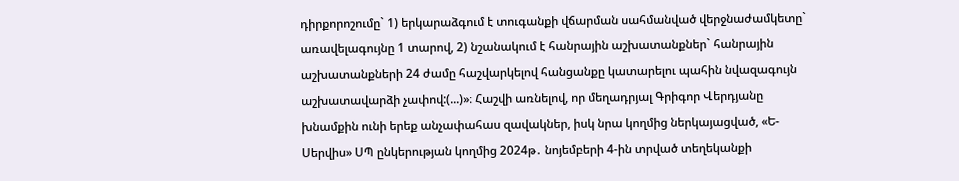դիրքորոշումը` 1) երկարաձգում է տուգանքի վճարման սահմանված վերջնաժամկետը` առավելագույնը 1 տարով, 2) նշանակում է հանրային աշխատանքներ` հանրային աշխատանքների 24 ժամը հաշվարկելով հանցանքը կատարելու պահին նվազագույն աշխատավարձի չափով:(...)»։ Հաշվի առնելով, որ մեղադրյալ Գրիգոր Վերդյանը խնամքին ունի երեք անչափահաս զավակներ, իսկ նրա կողմից ներկայացված, «Ե-Սերվիս» ՍՊ ընկերության կողմից 2024թ․ նոյեմբերի 4-ին տրված տեղեկանքի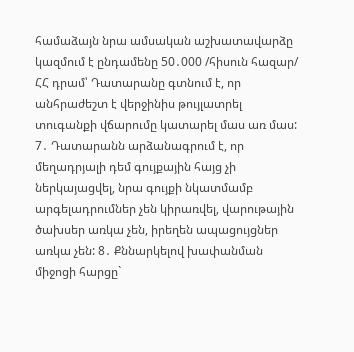համաձայն նրա ամսական աշխատավարձը կազմում է ընդամենը 50․000 /հիսուն հազար/ ՀՀ դրամ՝ Դատարանը գտնում է, որ անհրաժեշտ է վերջինիս թույլատրել տուգանքի վճարումը կատարել մաս առ մաս: 7․ Դատարանն արձանագրում է, որ մեղադրյալի դեմ գույքային հայց չի ներկայացվել, նրա գույքի նկատմամբ արգելադրումներ չեն կիրառվել, վարութային ծախսեր առկա չեն, իրեղեն ապացույցներ առկա չեն: 8․ Քննարկելով խափանման միջոցի հարցը`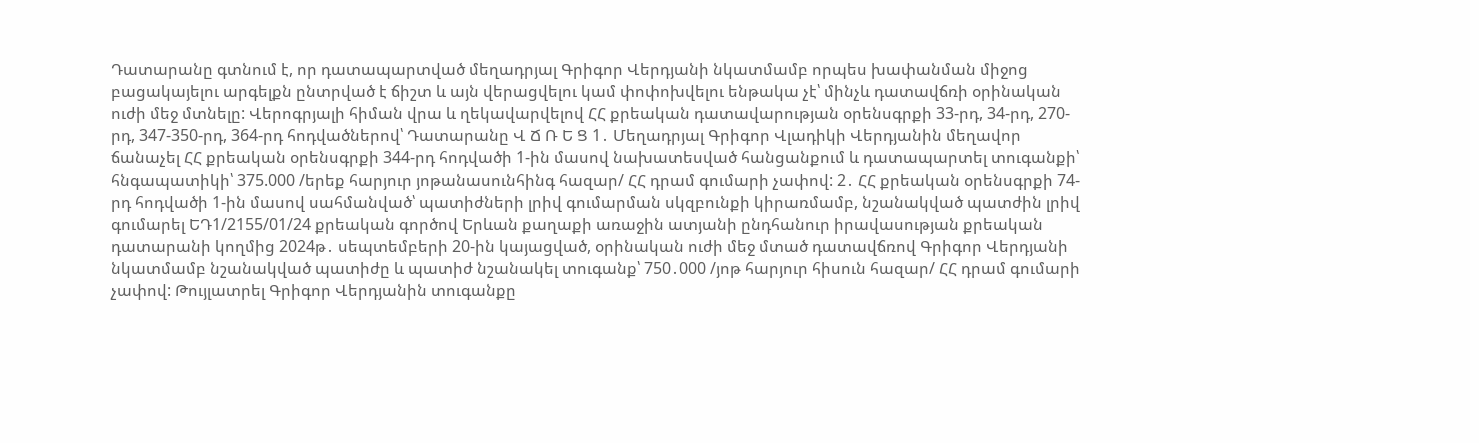Դատարանը գտնում է, որ դատապարտված մեղադրյալ Գրիգոր Վերդյանի նկատմամբ որպես խափանման միջոց բացակայելու արգելքն ընտրված է ճիշտ և այն վերացվելու կամ փոփոխվելու ենթակա չէ՝ մինչև դատավճռի օրինական ուժի մեջ մտնելը: Վերոգրյալի հիման վրա և ղեկավարվելով ՀՀ քրեական դատավարության օրենսգրքի 33-րդ, 34-րդ, 270-րդ, 347-350-րդ, 364-րդ հոդվածներով՝ Դատարանը Վ Ճ Ռ Ե Ց 1․ Մեղադրյալ Գրիգոր Վլադիկի Վերդյանին մեղավոր ճանաչել ՀՀ քրեական օրենսգրքի 344-րդ հոդվածի 1-ին մասով նախատեսված հանցանքում և դատապարտել տուգանքի՝ հնգապատիկի՝ 375.000 /երեք հարյուր յոթանասունհինգ հազար/ ՀՀ դրամ գումարի չափով: 2․ ՀՀ քրեական օրենսգրքի 74-րդ հոդվածի 1-ին մասով սահմանված՝ պատիժների լրիվ գումարման սկզբունքի կիրառմամբ, նշանակված պատժին լրիվ գումարել ԵԴ1/2155/01/24 քրեական գործով Երևան քաղաքի առաջին ատյանի ընդհանուր իրավասության քրեական դատարանի կողմից 2024թ․ սեպտեմբերի 20-ին կայացված, օրինական ուժի մեջ մտած դատավճռով Գրիգոր Վերդյանի նկատմամբ նշանակված պատիժը և պատիժ նշանակել տուգանք՝ 750․000 /յոթ հարյուր հիսուն հազար/ ՀՀ դրամ գումարի չափով: Թույլատրել Գրիգոր Վերդյանին տուգանքը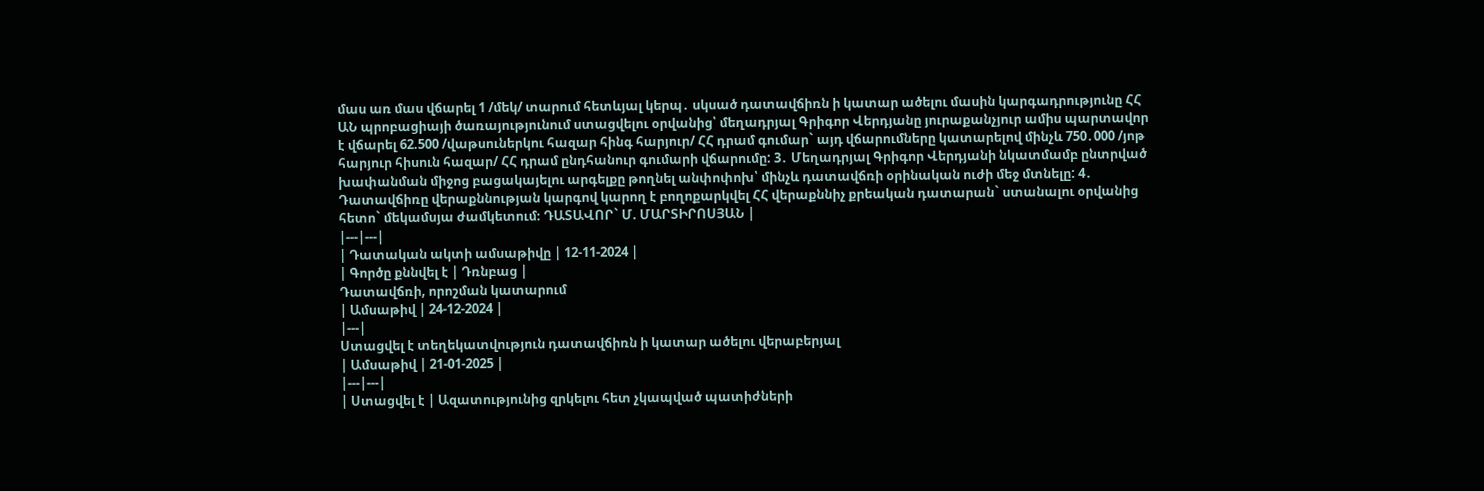մաս առ մաս վճարել 1 /մեկ/ տարում հետևյալ կերպ․ սկսած դատավճիռն ի կատար ածելու մասին կարգադրությունը ՀՀ ԱՆ պրոբացիայի ծառայությունում ստացվելու օրվանից՝ մեղադրյալ Գրիգոր Վերդյանը յուրաքանչյուր ամիս պարտավոր է վճարել 62.500 /վաթսուներկու հազար հինգ հարյուր/ ՀՀ դրամ գումար` այդ վճարումները կատարելով մինչև 750․000 /յոթ հարյուր հիսուն հազար/ ՀՀ դրամ ընդհանուր գումարի վճարումը: 3․ Մեղադրյալ Գրիգոր Վերդյանի նկատմամբ ընտրված խափանման միջոց բացակայելու արգելքը թողնել անփոփոխ՝ մինչև դատավճռի օրինական ուժի մեջ մտնելը: 4․ Դատավճիռը վերաքննության կարգով կարող է բողոքարկվել ՀՀ վերաքննիչ քրեական դատարան` ստանալու օրվանից հետո` մեկամսյա ժամկետում։ ԴԱՏԱՎՈՐ` Մ. ՄԱՐՏԻՐՈՍՅԱՆ |
|---|---|
| Դատական ակտի ամսաթիվը | 12-11-2024 |
| Գործը քննվել է | Դռնբաց |
Դատավճռի, որոշման կատարում
| Ամսաթիվ | 24-12-2024 |
|---|
Ստացվել է տեղեկատվություն դատավճիռն ի կատար ածելու վերաբերյալ
| Ամսաթիվ | 21-01-2025 |
|---|---|
| Ստացվել է | Ազատությունից զրկելու հետ չկապված պատիժների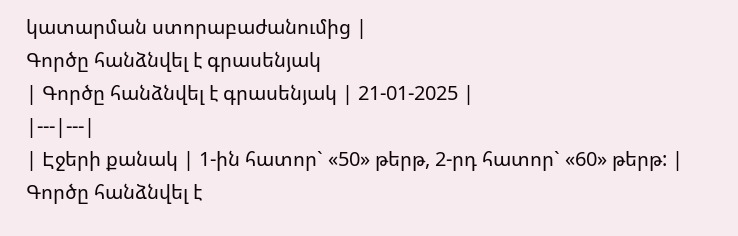կատարման ստորաբաժանումից |
Գործը հանձնվել է գրասենյակ
| Գործը հանձնվել է գրասենյակ | 21-01-2025 |
|---|---|
| Էջերի քանակ | 1-ին հատոր` «50» թերթ, 2-րդ հատոր` «60» թերթ: |
Գործը հանձնվել է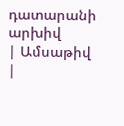դատարանի արխիվ
| Ամսաթիվ |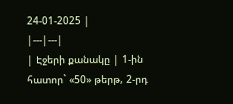24-01-2025 |
|---|---|
| Էջերի քանակը | 1-ին հատոր` «50» թերթ, 2-րդ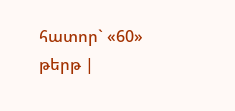հատոր` «60» թերթ |